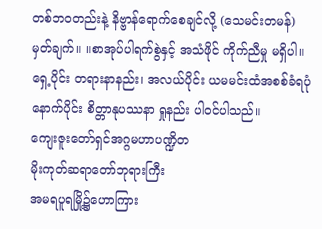တစ်ဘဝတည်းနဲ့ နိဗ္ဗာန်ရောက်စေချင်လို့ (သေမင်းတမန်)
မှတ်ချက်။ ။စာအုပ်ပါရက်စွဲနှင့် အသံဖိုင် ကိုက်ညီမှု မရှိပါ။
ရှေ့ပိုင်း တရားနာနည်း၊ အလယ်ပိုင်း ယမမင်းထံအစစ်ခံရပုံ နောက်ပိုင်း စိတ္တာနုပဿနာ ရှုနည်း ပါဝင်ပါသည်။
ကျေးဇူးတော်ရှင်အဂ္ဂမဟာပဏ္ဍိတ
မိုးကုတ်ဆရာတော်ဘုရားကြီး
အမရပူရမြို့၌ဟောကြား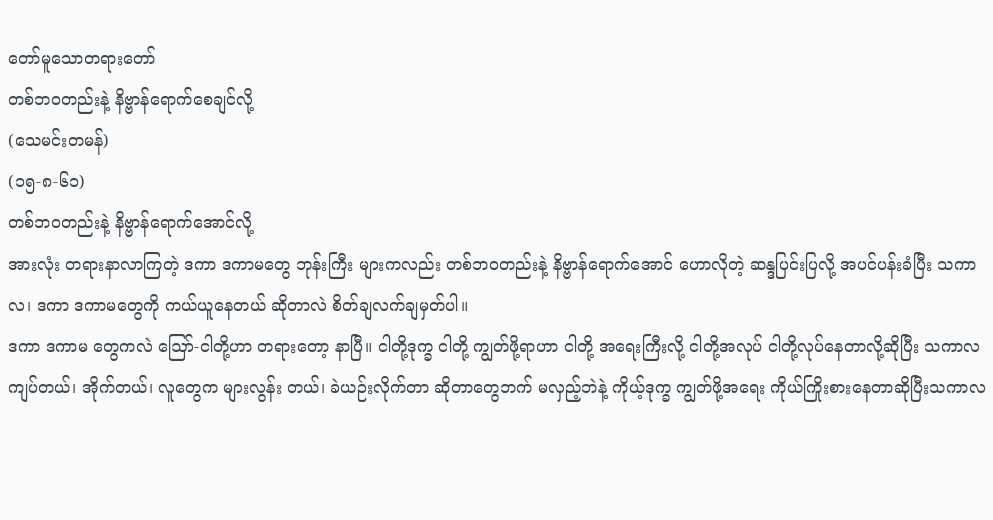တော်မူသောတရားတော်
တစ်ဘဝတည်းနဲ့ နိဗ္ဗာန်ရောက်စေချင်လို့
(သေမင်းတမန်)
(၁၅-၈-၆၁)
တစ်ဘဝတည်းနဲ့ နိဗ္ဗာန်ရောက်အောင်လို့
အားလုံး တရားနာလာကြတဲ့ ဒကာ ဒကာမတွေ ဘုန်းကြီး များကလည်း တစ်ဘဝတည်းနဲ့ နိဗ္ဗာန်ရောက်အောင် ဟောလိုတဲ့ ဆန္ဒပြင်းပြလို့ အပင်ပန်းခံပြီး သကာလ၊ ဒကာ ဒကာမတွေကို ကယ်ယူနေတယ် ဆိုတာလဲ စိတ်ချလက်ချမှတ်ပါ။
ဒကာ ဒကာမ တွေကလဲ ဪ-ငါတို့ဟာ တရားတော့ နာပြီ။ ငါတို့ဒုက္ခ ငါတို့ ကျွတ်ဖို့ရာဟာ ငါတို့ အရေးကြီးလို့ ငါတို့အလုပ် ငါတို့လုပ်နေတာလို့ဆိုပြီး သကာလ ကျပ်တယ်၊ အိုက်တယ်၊ လူတွေက များလွန်း တယ်၊ ခဲယဉ်းလိုက်တာ ဆိုတာတွေဘက် မလှည့်ဘဲနဲ့ ကိုယ့်ဒုက္ခ ကျွတ်ဖို့အရေး ကိုယ်ကြိုးစားနေတာဆိုပြီးသကာလ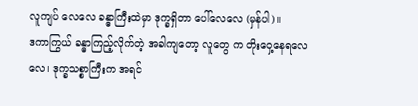လူကျပ် လေလေ ခန္ဓာကြီးထဲမှာ ဒုက္ခရှိတာ ပေါ်လေလေ (မှန်ပါ)။
ဒကာကြွယ် ခန္ဓာကြည့်လိုက်တဲ့ အခါကျတော့ လူတွေ က တိုးဝှေ့နေရလေလေ၊ ဒုက္ခသစ္စာကြီးက အရင်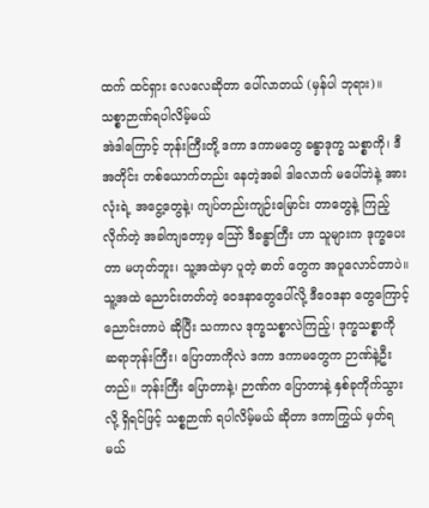ထက် ထင်ရှား လေလေဆိုတာ ပေါ်လာတယ် (မှန်ပါ ဘုရား)။
သစ္စာဉာဏ်ရပါလိမ့်မယ်
အဲဒါကြောင့် ဘုန်းကြီးတို့ ဒကာ ဒကာမတွေ ခန္ဓာဒုက္ခ သစ္စာကို၊ ဒီအတိုင်း တစ်ယောက်တည်း နေတဲ့အခါ ဒါလောက် မပေါ်ဘဲနဲ့ အားလုံးရဲ့ အငွေ့တွေနဲ့၊ ကျပ်တည်းကျဉ်းမြောင်း တာတွေနဲ့ ကြည့်လိုက်တဲ့ အခါကျတော့မှ ဪ ဒီခန္ဓာကြီး ဟာ သူများက ဒုက္ခပေးတာ မဟုတ်ဘူး၊ သူ့အထဲမှာ ပူတဲ့ ဓာတ် တွေက အပူလောင်တာပဲ။ သူ့အထဲ ညောင်းတတ်တဲ့ ဝေဒနာတွေပေါ်လို့ ဒီဝေဒနာ တွေကြောင့် ညောင်းတာပဲ ဆိုပြီး သကာလ ဒုက္ခသစ္စာလဲကြည့်၊ ဒုက္ခသစ္စာကို ဆရာဘုန်းကြီး၊ ပြောတာကိုလဲ ဒကာ ဒကာမတွေက ဉာဏ်နဲ့ဦးတည်။ ဘုန်းကြီး ပြောတာနဲ့၊ ဉာဏ်က ပြောတာနဲ့ နှစ်ခုကိုက်သွားလို့ ရှိရင်ဖြင့် သစ္စဉာဏ် ရပါလိမ့်မယ် ဆိုတာ ဒကာကြွယ် မှတ်ရမယ်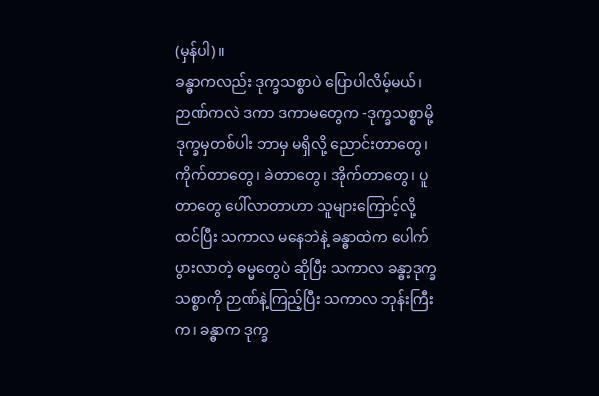(မှန်ပါ)။
ခန္ဓာကလည်း ဒုက္ခသစ္စာပဲ ပြောပါလိမ့်မယ်၊ ဉာဏ်ကလဲ ဒကာ ဒကာမတွေက -ဒုက္ခသစ္စာမို့ ဒုက္ခမှတစ်ပါး ဘာမှ မရှိလို့ ညောင်းတာတွေ၊ ကိုက်တာတွေ၊ ခဲတာတွေ၊ အိုက်တာတွေ၊ ပူတာတွေ ပေါ်လာတာဟာ သူများကြောင့်လို့ ထင်ပြီး သကာလ မနေဘဲနဲ့ ခန္ဓာထဲက ပေါက်ပွားလာတဲ့ ဓမ္မတွေပဲ ဆိုပြီး သကာလ ခန္ဓာ့ဒုက္ခသစ္စာကို ဉာဏ်နဲ့ကြည့်ပြီး သကာလ ဘုန်းကြီး က၊ ခန္ဓာက ဒုက္ခ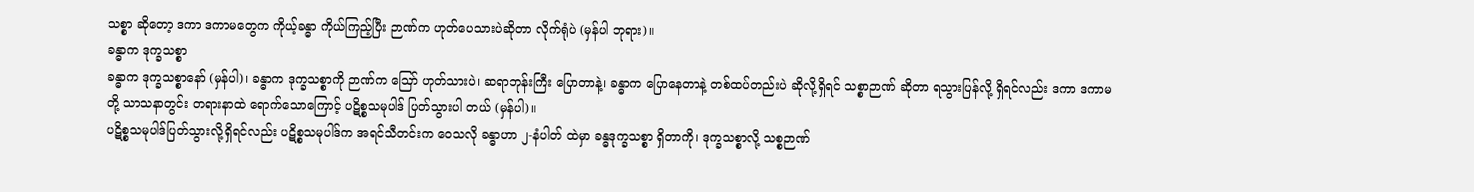သစ္စာ ဆိုတော့ ဒကာ ဒကာမတွေက ကိုယ့်ခန္ဓာ ကိုယ်ကြည့်ပြီး ဉာဏ်က ဟုတ်ပေသားပဲဆိုတာ လိုက်ရုံပဲ (မှန်ပါ ဘုရား)။
ခန္ဓာက ဒုက္ခသစ္စာ
ခန္ဓာက ဒုက္ခသစ္စာနော် (မှန်ပါ)၊ ခန္ဓာက ဒုက္ခသစ္စာကို ဉာဏ်က ဪ ဟုတ်သားပဲ၊ ဆရာဘုန်းကြီး ပြောတာနဲ့၊ ခန္ဓာက ပြောနေတာနဲ့ တစ်ထပ်တည်းပဲ ဆိုလို့ရှိရင် သစ္စာဉာဏ် ဆိုတာ ရသွားပြန်လို့ ရှိရင်လည်း ဒကာ ဒကာမတို့ သာသနာတွင်း တရားနာထဲ ရောက်သောကြောင့် ပဋိစ္စသမုပါဒ် ပြတ်သွားပါ တယ် (မှန်ပါ)။
ပဋိစ္စသမုပါဒ်ပြတ်သွားလို့ရှိရင်လည်း ပဋိစ္စသမုပါဒ်က အရင်သီတင်းက ဝေသလို ခန္ဓာဟာ ၂-နံပါတ် ထဲမှာ ခန္ဓဒုက္ခသစ္စာ ရှိတာကို၊ ဒုက္ခသစ္စာလို့ သစ္စဉာဏ်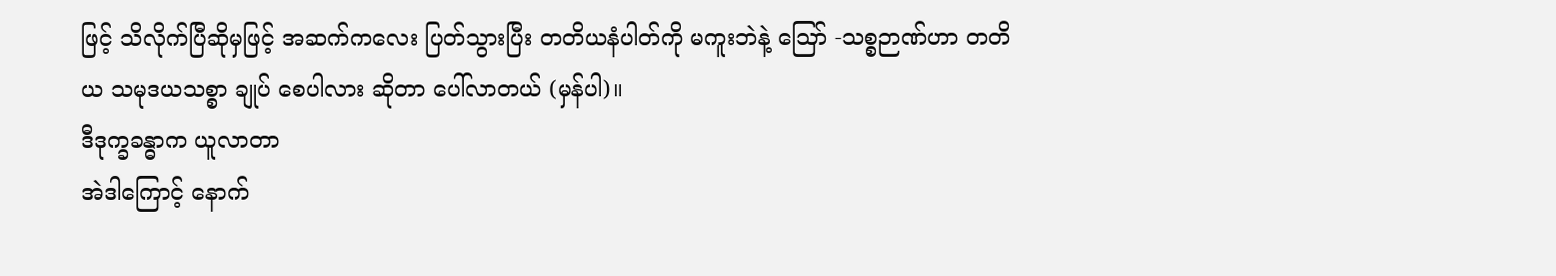ဖြင့် သိလိုက်ပြီဆိုမှဖြင့် အဆက်ကလေး ပြတ်သွားပြီး တတိယနံပါတ်ကို မကူးဘဲနဲ့ ဪ -သစ္စဉာဏ်ဟာ တတိယ သမုဒယသစ္စာ ချုပ် စေပါလား ဆိုတာ ပေါ်လာတယ် (မှန်ပါ)။
ဒီဒုက္ခခန္ဓာက ယူလာတာ
အဲဒါကြောင့် နောက်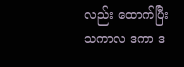လည်း ထောက်ပြီး သကာလ ဒကာ ဒ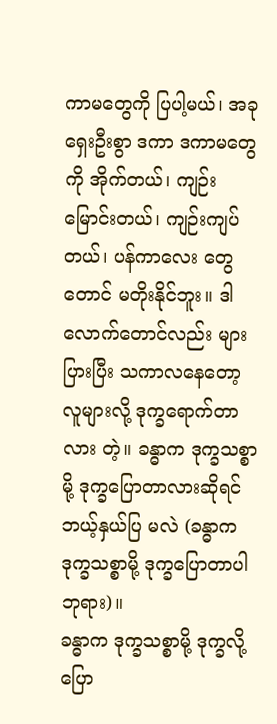ကာမတွေကို ပြပါ့မယ်၊ အခု ရှေးဦးစွာ ဒကာ ဒကာမတွေကို အိုက်တယ်၊ ကျဉ်းမြောင်းတယ်၊ ကျဉ်းကျပ်တယ်၊ ပန်ကာလေး တွေတောင် မတိုးနိုင်ဘူး။ ဒါလောက်တောင်လည်း များပြားပြီး သကာလနေတော့ လူများလို့ ဒုက္ခရောက်တာလား တဲ့။ ခန္ဓာက ဒုက္ခသစ္စာမို့ ဒုက္ခပြောတာလားဆိုရင် ဘယ့်နှယ်ပြ မလဲ (ခန္ဓာက ဒုက္ခသစ္စာမို့ ဒုက္ခပြောတာပါ ဘုရား)။
ခန္ဓာက ဒုက္ခသစ္စာမို့ ဒုက္ခလို့ပြော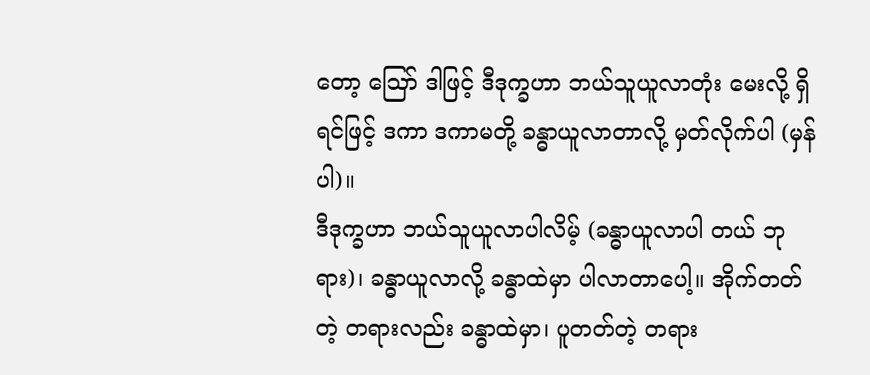တော့ ဪ ဒါဖြင့် ဒီဒုက္ခဟာ ဘယ်သူယူလာတုံး မေးလို့ ရှိရင်ဖြင့် ဒကာ ဒကာမတို့ ခန္ဓာယူလာတာလို့ မှတ်လိုက်ပါ (မှန်ပါ)။
ဒီဒုက္ခဟာ ဘယ်သူယူလာပါလိမ့် (ခန္ဓာယူလာပါ တယ် ဘုရား)၊ ခန္ဓာယူလာလို့ ခန္ဓာထဲမှာ ပါလာတာပေါ့။ အိုက်တတ်တဲ့ တရားလည်း ခန္ဓာထဲမှာ၊ ပူတတ်တဲ့ တရား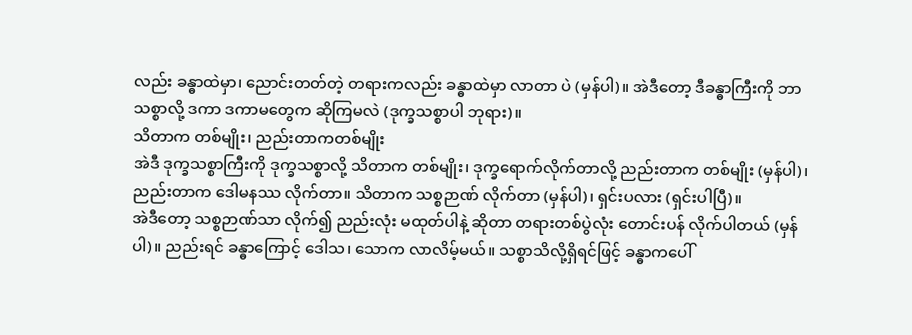လည်း ခန္ဓာထဲမှာ၊ ညောင်းတတ်တဲ့ တရားကလည်း ခန္ဓာထဲမှာ လာတာ ပဲ (မှန်ပါ)။ အဲဒီတော့ ဒီခန္ဓာကြီးကို ဘာသစ္စာလို့ ဒကာ ဒကာမတွေက ဆိုကြမလဲ (ဒုက္ခသစ္စာပါ ဘုရား)။
သိတာက တစ်မျိုး၊ ညည်းတာကတစ်မျိုး
အဲဒီ ဒုက္ခသစ္စာကြီးကို ဒုက္ခသစ္စာလို့ သိတာက တစ်မျိုး၊ ဒုက္ခရောက်လိုက်တာလို့ ညည်းတာက တစ်မျိုး (မှန်ပါ)၊ ညည်းတာက ဒေါမနဿ လိုက်တာ။ သိတာက သစ္စဉာဏ် လိုက်တာ (မှန်ပါ)၊ ရှင်းပလား (ရှင်းပါပြီ)။
အဲဒီတော့ သစ္စဉာဏ်သာ လိုက်၍ ညည်းလုံး မထုတ်ပါနဲ့ ဆိုတာ တရားတစ်ပွဲလုံး တောင်းပန် လိုက်ပါတယ် (မှန်ပါ)။ ညည်းရင် ခန္ဓာကြောင့် ဒေါသ၊ သောက လာလိမ့်မယ်။ သစ္စာသိလို့ရှိရင်ဖြင့် ခန္ဓာကပေါ်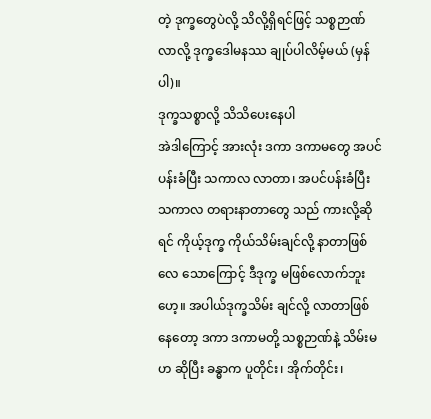တဲ့ ဒုက္ခတွေပဲလို့ သိလို့ရှိရင်ဖြင့် သစ္စဉာဏ်လာလို့ ဒုက္ခဒေါမနဿ ချုပ်ပါလိမ့်မယ် (မှန်ပါ)။
ဒုက္ခသစ္စာလို့ သိသိပေးနေပါ
အဲဒါကြောင့် အားလုံး ဒကာ ဒကာမတွေ အပင်ပန်းခံပြီး သကာလ လာတာ၊ အပင်ပန်းခံပြီး သကာလ တရားနာတာတွေ သည် ကားလို့ဆိုရင် ကိုယ့်ဒုက္ခ ကိုယ်သိမ်းချင်လို့ နာတာဖြစ်လေ သောကြောင့် ဒီဒုက္ခ မဖြစ်လောက်ဘူးဟေ့။ အပါယ်ဒုက္ခသိမ်း ချင်လို့ လာတာဖြစ်နေတော့ ဒကာ ဒကာမတို့ သစ္စဉာဏ်နဲ့ သိမ်းမဟ ဆိုပြီး ခန္ဓာက ပူတိုင်း၊ အိုက်တိုင်း၊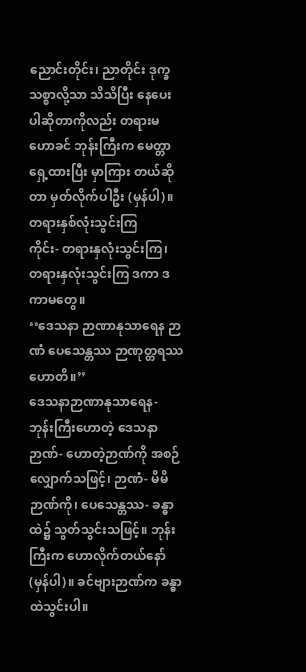ညောင်းတိုင်း၊ ညာတိုင်း ဒုက္ခ သစ္စာလို့သာ သိသိပြီး နေပေးပါဆိုတာကိုလည်း တရားမဟောခင် ဘုန်းကြီးက မေတ္တာရှေ့ထားပြီး မှာကြား တယ်ဆိုတာ မှတ်လိုက်ပါဦး (မှန်ပါ)။
တရားနှစ်လုံးသွင်းကြ
ကိုင်း- တရားနှလုံးသွင်းကြ၊ တရားနှလုံးသွင်းကြ ဒကာ ဒကာမတွေ။
‘‘ဒေသနာ ဉာဏာနုသာရေန ဉာဏံ ပေသေန္တဿ ဉာဏုတ္တရဿ ဟောတိ။’’
ဒေသနာဉာဏာနုသာရေန- ဘုန်းကြီးဟောတဲ့ ဒေသနာ ဉာဏ်- ဟောတဲ့ဉာဏ်ကို အစဉ် လျှောက်သဖြင့်၊ ဉာဏံ- မိမိ ဉာဏ်ကို၊ ပေသေန္တဿ- ခန္ဓာထဲ၌ သွတ်သွင်းသဖြင့်။ ဘုန်းကြီးက ဟောလိုက်တယ်နော် (မှန်ပါ)။ ခင်ဗျားဉာဏ်က ခန္ဓာထဲသွင်းပါ။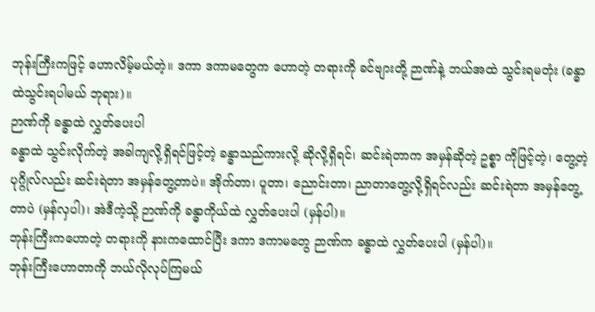ဘုန်းကြီးကဖြင့် ဟောလိမ့်မယ်တဲ့။ ဒကာ ဒကာမတွေက ဟောတဲ့ တရားကို ခင်ဗျားတို့ ဉာဏ်နဲ့ ဘယ်အထဲ သွင်းရမတုံး (ခန္ဓာထဲသွင်းရပါမယ် ဘုရား)။
ဉာဏ်ကို ခန္ဓာထဲ လွှတ်ပေးပါ
ခန္ဓာထဲ သွင်းလိုက်တဲ့ အခါကျလို့ရှိရင်ဖြင့်တဲ့ ခန္ဓာသည်ကားလို့ ဆိုလို့ရှိရင်၊ ဆင်းရဲတာက အမှန်ဆိုတဲ့ ဥစ္စာ ကိုဖြင့်တဲ့၊ တွေ့တဲ့ ပုဂ္ဂိုလ်လည်း ဆင်းရဲတာ အမှန်တွေ့တာပဲ။ အိုက်တာ၊ ပူတာ၊ ညောင်းတာ၊ ညာတာတွေ့လို့ရှိရင်လည်း ဆင်းရဲတာ အမှန်တွေ့တာပဲ (မှန်လှပါ)၊ အဲဒီကဲ့သို့ ဉာဏ်ကို ခန္ဓာကိုယ်ထဲ လွှတ်ပေးပါ (မှန်ပါ)။
ဘုန်းကြီးကဟောတဲ့ တရားကို နားကထောင်ပြီး ဒကာ ဒကာမတွေ ဉာဏ်က ခန္ဓာထဲ လွှတ်ပေးပါ (မှန်ပါ)။
ဘုန်းကြီးဟောတာကို ဘယ်လိုလုပ်ကြမယ်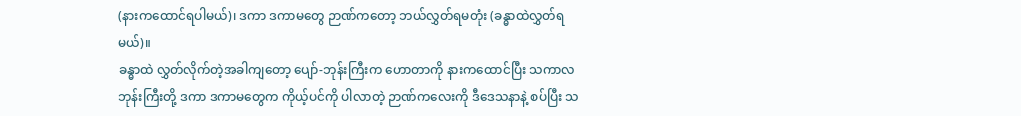(နားကထောင်ရပါမယ်)၊ ဒကာ ဒကာမတွေ ဉာဏ်ကတော့ ဘယ်လွှတ်ရမတုံး (ခန္ဓာထဲလွှတ်ရမယ်)။
ခန္ဓာထဲ လွှတ်လိုက်တဲ့အခါကျတော့ ပျော်-ဘုန်းကြီးက ဟောတာကို နားကထောင်ပြီး သကာလ ဘုန်းကြီးတို့ ဒကာ ဒကာမတွေက ကိုယ့်ပင်ကို ပါလာတဲ့ ဉာဏ်ကလေးကို ဒီဒေသနာနဲ့ စပ်ပြီး သ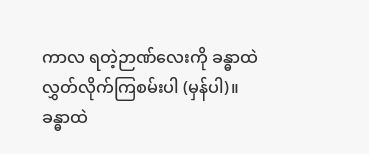ကာလ ရတဲ့ဉာဏ်လေးကို ခန္ဓာထဲ လွှတ်လိုက်ကြစမ်းပါ (မှန်ပါ)။
ခန္ဓာထဲ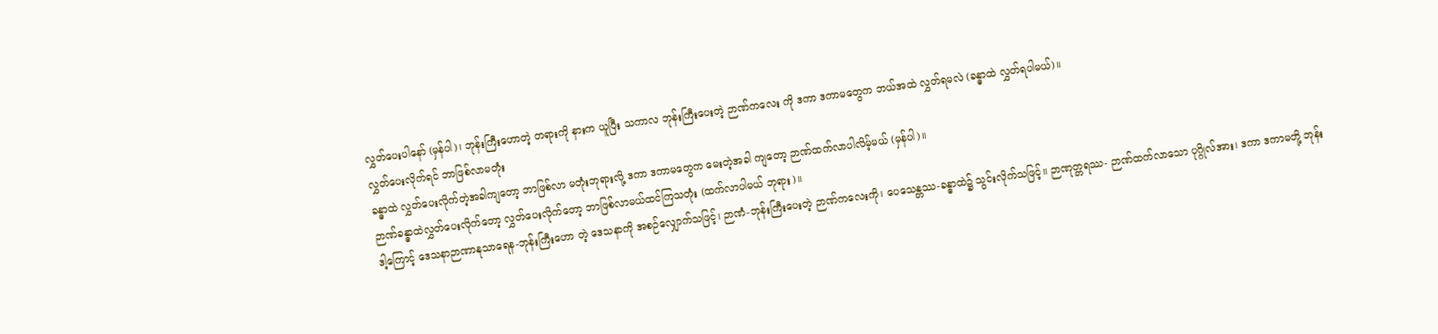လွှတ်ပေးပါနော် (မှန်ပါ)၊ ဘုန်းကြီးဟောတဲ့ တရားကို နားက ယူပြီး သကာလ ဘုန်းကြီးပေးတဲ့ ဉာဏ်ကလေး ကို ဒကာ ဒကာမတွေက ဘယ်အထဲ လွှတ်ရမလဲ (ခန္ဓာထဲ လွှတ်ရပါမယ်)။
လွှတ်ပေးလိုက်ရင် ဘာဖြစ်လာမတုံး
ခန္ဓာထဲ လွှတ်ပေးလိုက်တဲ့အခါကျတော့ ဘာဖြစ်လာ မတုံးဘုရားလို့ ဒကာ ဒကာမတွေက မေးတဲ့အခါ ကျတော့ ဉာဏ်ထက်လာပါလိမ့်မယ် (မှန်ပါ)။
ဉာဏ်ခန္ဓာထဲလွှတ်ပေးလိုက်တော့ လွှတ်ပေးလိုက်တော့ ဘာဖြစ်လာမယ်ထင်ကြသတုံး (ထက်လာပါမယ် ဘုရား)။
ဒါ့ကြောင့် ဒေသနာဉာဏာနုသာရေန-ဘုန်းကြီးဟော တဲ့ ဒေသနာကို အစဉ်လျှောက်သဖြင့်၊ ဉာဏံ-ဘုန်းကြီးပေးတဲ့ ဉာဏ်ကလေးကို၊ ပေသေန္တဿ-ခန္ဓာထဲ၌ သွင်းလိုက်သဖြင့်၊၊ ဉာဏုတ္တရဿ- ဉာဏ်ထက်လာသော ပုဂ္ဂိုလ်အား၊ ဒကာ ဒကာမတို့ ဘုန်း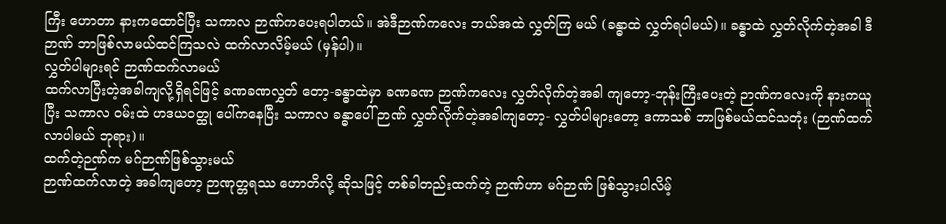ကြီး ဟောတာ နားကထောင်ပြီး သကာလ ဉာဏ်ကပေးရပါတယ်။ အဲဒီဉာဏ်ကလေး ဘယ်အထဲ လွှတ်ကြ မယ် (ခန္ဓာထဲ လွှတ်ရပါမယ်)။ ခန္ဓာထဲ လွှတ်လိုက်တဲ့အခါ ဒီဉာဏ် ဘာဖြစ်လာမယ်ထင်ကြသလဲ ထက်လာလိမ့်မယ် (မှန်ပါ)။
လွှတ်ပါများရင် ဉာဏ်ထက်လာမယ်
ထက်လာပြီးတဲ့အခါကျလို့ရှိရင်ဖြင့် ခဏခဏလွှတ် တော့-ခန္ဓာထဲမှာ ခဏခဏ ဉာဏ်ကလေး လွှတ်လိုက်တဲ့အခါ ကျတော့-ဘုန်းကြီးပေးတဲ့ ဉာဏ်ကလေးကို နားကယူပြီး သကာလ ဝမ်းထဲ ဟဒယဝတ္ထု ပေါ်ကနေပြီး သကာလ ခန္ဓာပေါ် ဉာဏ် လွှတ်လိုက်တဲ့အခါကျတော့- လွှတ်ပါများတော့ ဒကာသစ် ဘာဖြစ်မယ်ထင်သတုံး (ဉာဏ်ထက်လာပါမယ် ဘုရား)။
ထက်တဲ့ဉဏ်က မဂ်ဉာဏ်ဖြစ်သွားမယ်
ဉာဏ်ထက်လာတဲ့ အခါကျတော့ ဉာဏုတ္တရဿ ဟောတိလို့ ဆိုသဖြင့် တစ်ခါတည်းထက်တဲ့ ဉာဏ်ဟာ မဂ်ဉာဏ် ဖြစ်သွားပါလိမ့်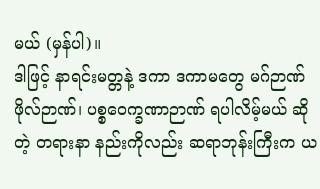မယ် (မှန်ပါ)။
ဒါဖြင့် နာရင်းမတ္တနဲ့ ဒကာ ဒကာမတွေ မဂ်ဉာဏ် ဖိုလ်ဉာဏ်၊ ပစ္စဝေက္ခဏာဉာဏ် ရပါလိမ့်မယ် ဆိုတဲ့ တရားနာ နည်းကိုလည်း ဆရာဘုန်းကြီးက ယ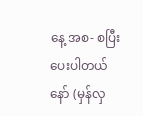နေ့ အစ- စပြီး ပေးပါတယ်နော် (မှန်လှ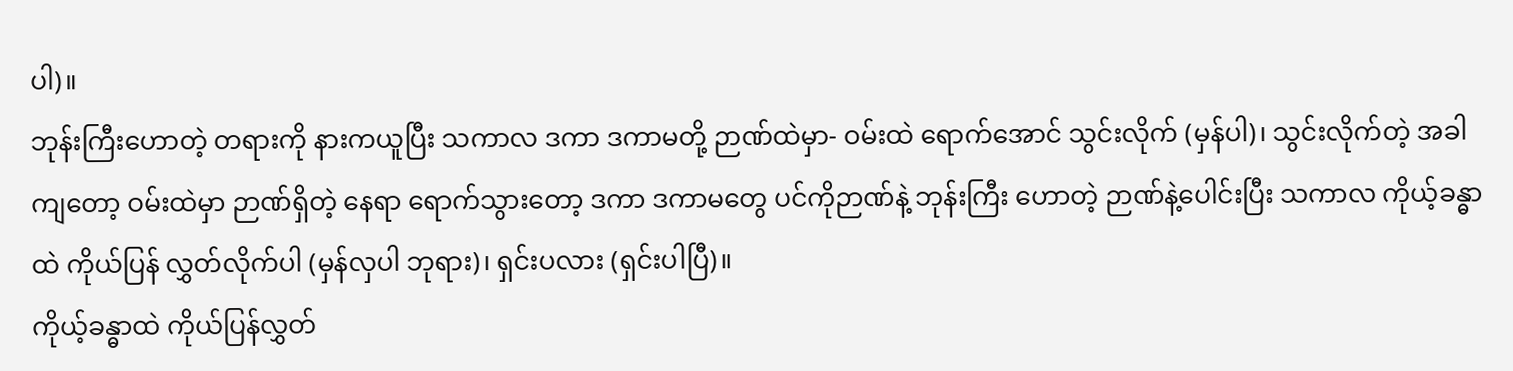ပါ)။
ဘုန်းကြီးဟောတဲ့ တရားကို နားကယူပြီး သကာလ ဒကာ ဒကာမတို့ ဉာဏ်ထဲမှာ- ဝမ်းထဲ ရောက်အောင် သွင်းလိုက် (မှန်ပါ)၊ သွင်းလိုက်တဲ့ အခါကျတော့ ဝမ်းထဲမှာ ဉာဏ်ရှိတဲ့ နေရာ ရောက်သွားတော့ ဒကာ ဒကာမတွေ ပင်ကိုဉာဏ်နဲ့ ဘုန်းကြီး ဟောတဲ့ ဉာဏ်နဲ့ပေါင်းပြီး သကာလ ကိုယ့်ခန္ဓာထဲ ကိုယ်ပြန် လွှတ်လိုက်ပါ (မှန်လှပါ ဘုရား)၊ ရှင်းပလား (ရှင်းပါပြီ)။
ကိုယ့်ခန္ဓာထဲ ကိုယ်ပြန်လွှတ်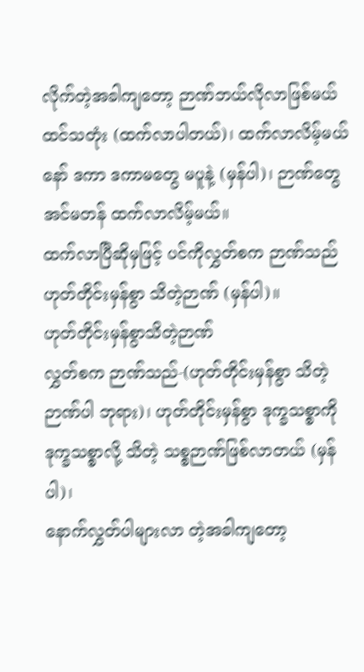လိုက်တဲ့အခါကျတော့ ဉာဏ်ဘယ်လိုလာဖြစ်မယ်ထင်သတုံး (ထက်လာပါတယ်)၊ ထက်လာလိမ့်မယ်နော် ဒကာ ဒကာမတွေ မပူနဲ့ (မှန်ပါ)၊ ဉာဏ်တွေ အင်မတန် ထက်လာလိမ့်မယ်။
ထက်လာပြီဆိုမှဖြင့် ပင်ကိုလွှတ်စက ဉာဏ်သည် ဟုတ်တိုင်းမှန်စွာ သိတဲ့ဉာဏ် (မှန်ပါ)။
ဟုတ်တိုင်းမှန်စွာသိတဲ့ဉာဏ်
လွှတ်စက ဉာဏ်သည်-(ဟုတ်တိုင်းမှန်စွာ သိတဲ့ဉာဏ်ပါ ဘုရား)၊ ဟုတ်တိုင်းမှန်စွာ ဒုက္ခသစ္စာကို ဒုက္ခသစ္စာလို့ သိတဲ့ သစ္စဉာဏ်ဖြစ်လာတယ် (မှန်ပါ)၊
နောက်လွှတ်ပါများလာ တဲ့အခါကျတော့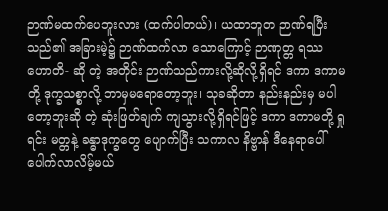ဉာဏ်မထက်ပေဘူးလား (ထက်ပါတယ်)၊ ယထာဘူတ ဉာဏ်ရပြီးသည်၏ အခြားမဲ့၌ ဉာဏ်ထက်လာ သောကြောင့် ဉာဏုတ္တ ရဿ ဟောတိ- ဆို တဲ့ အတိုင်း ဉာဏ်သည်ကားလို့ဆိုလို့ရှိရင် ဒကာ ဒကာမတို့ ဒုက္ခသစ္စာလို့ ဘာမှမရောတော့ဘူး၊ သုခဆိုတာ နည်းနည်းမှ မပါတော့ဘူးဆို တဲ့ ဆုံးဖြတ်ချက် ကျသွားလို့ရှိရင်ဖြင့် ဒကာ ဒကာမတို့ ရှုရင်း မတ္တနဲ့ ခန္ဓာဒုက္ခတွေ ပျောက်ပြီး သကာလ နိဗ္ဗာန် ဒီနေရာပေါ် ပေါက်လာလိမ့်မယ်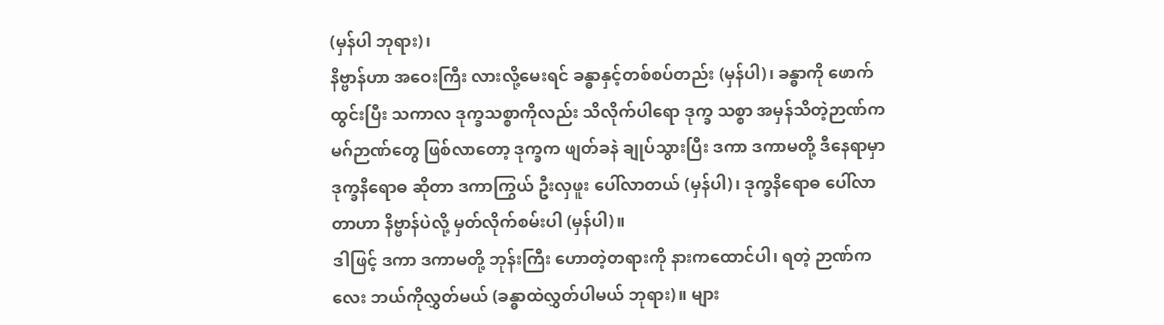(မှန်ပါ ဘုရား)၊
နိဗ္ဗာန်ဟာ အဝေးကြီး လားလို့မေးရင် ခန္ဓာနှင့်တစ်စပ်တည်း (မှန်ပါ)၊ ခန္ဓာကို ဖောက်ထွင်းပြီး သကာလ ဒုက္ခသစ္စာကိုလည်း သိလိုက်ပါရော ဒုက္ခ သစ္စာ အမှန်သိတဲ့ဉာဏ်က မဂ်ဉာဏ်တွေ ဖြစ်လာတော့ ဒုက္ခက ဖျတ်ခနဲ ချုပ်သွားပြီး ဒကာ ဒကာမတို့ ဒီနေရာမှာ ဒုက္ခနိရောဓ ဆိုတာ ဒကာကြွယ် ဦးလှဖူး ပေါ်လာတယ် (မှန်ပါ)၊ ဒုက္ခနိရောဓ ပေါ်လာတာဟာ နိဗ္ဗာန်ပဲလို့ မှတ်လိုက်စမ်းပါ (မှန်ပါ)။
ဒါဖြင့် ဒကာ ဒကာမတို့ ဘုန်းကြီး ဟောတဲ့တရားကို နားကထောင်ပါ၊ ရတဲ့ ဉာဏ်ကလေး ဘယ်ကိုလွှတ်မယ် (ခန္ဓာထဲလွှတ်ပါမယ် ဘုရား)။ များ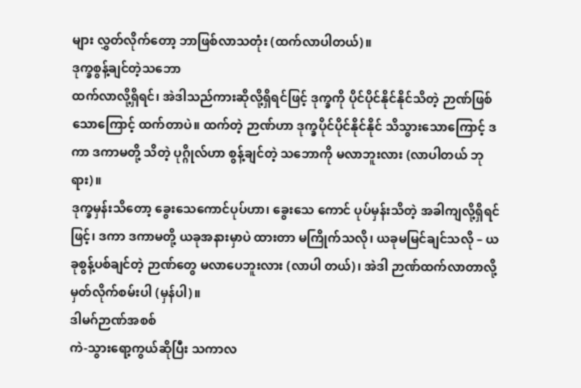များ လွှတ်လိုက်တော့ ဘာဖြစ်လာသတုံး (ထက်လာပါတယ်)။
ဒုက္ခစွန့်ချင်တဲ့သဘော
ထက်လာလို့ရှိရင်၊ အဲဒါသည်ကားဆိုလို့ရှိရင်ဖြင့် ဒုက္ခကို ပိုင်ပိုင်နိုင်နိုင်သိတဲ့ ဉာဏ်ဖြစ် သောကြောင့် ထက်တာပဲ။ ထက်တဲ့ ဉာဏ်ဟာ ဒုက္ခပိုင်ပိုင်နိုင်နိုင် သိသွားသောကြောင့် ဒကာ ဒကာမတို့ သိတဲ့ ပုဂ္ဂိုလ်ဟာ စွန့်ချင်တဲ့ သဘောကို မလာဘူးလား (လာပါတယ် ဘုရား)။
ဒုက္ခမှန်းသိတော့ ခွေးသေကောင်ပုပ်ဟာ၊ ခွေးသေ ကောင် ပုပ်မှန်းသိတဲ့ အခါကျလို့ရှိရင်ဖြင့်၊ ဒကာ ဒကာမတို့ ယခုအနားမှာပဲ ထားတာ မကြိုက်သလို၊ ယခုမမြင်ချင်သလို – ယခုစွန့်ပစ်ချင်တဲ့ ဉာဏ်တွေ မလာပေဘူးလား (လာပါ တယ်)၊ အဲဒါ ဉာဏ်ထက်လာတာလို့ မှတ်လိုက်စမ်းပါ (မှန်ပါ)။
ဒါမဂ်ဉာဏ်အစစ်
ကဲ-သွားရော့ကွယ်ဆိုပြီး သကာလ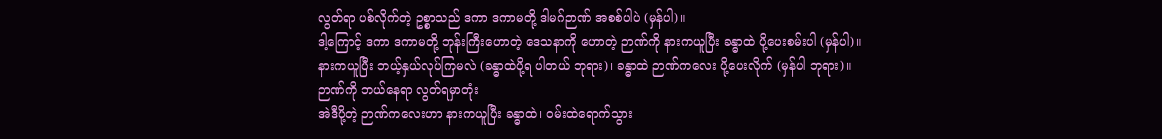လွတ်ရာ ပစ်လိုက်တဲ့ ဥစ္စာသည် ဒကာ ဒကာမတို့ ဒါမဂ်ဉာဏ် အစစ်ပါပဲ (မှန်ပါ)။
ဒါ့ကြောင့် ဒကာ ဒကာမတို့ ဘုန်းကြီးဟောတဲ့ ဒေသနာကို ဟောတဲ့ ဉာဏ်ကို နားကယူပြီး ခန္ဓာထဲ ပို့ပေးစမ်းပါ (မှန်ပါ)။
နားကယူပြီး ဘယ့်နှယ်လုပ်ကြမလဲ (ခန္ဓာထဲပို့ရ ပါတယ် ဘုရား)၊ ခန္ဓာထဲ ဉာဏ်ကလေး ပို့ပေးလိုက် (မှန်ပါ ဘုရား)။
ဉာဏ်ကို ဘယ်နေရာ လွတ်ရမှာတုံး
အဲဒီပို့တဲ့ ဉာဏ်ကလေးဟာ နားကယူပြီး ခန္ဓာထဲ၊ ဝမ်းထဲရောက်သွား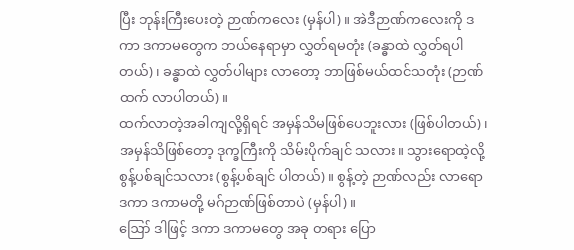ပြီး ဘုန်းကြီးပေးတဲ့ ဉာဏ်ကလေး (မှန်ပါ)။ အဲဒီဉာဏ်ကလေးကို ဒကာ ဒကာမတွေက ဘယ်နေရာမှာ လွှတ်ရမတုံး (ခန္ဓာထဲ လွှတ်ရပါတယ်)၊ ခန္ဓာထဲ လွှတ်ပါများ လာတော့ ဘာဖြစ်မယ်ထင်သတုံး (ဉာဏ်ထက် လာပါတယ်)။
ထက်လာတဲ့အခါကျလို့ရှိရင် အမှန်သိမဖြစ်ပေဘူးလား (ဖြစ်ပါတယ်)၊ အမှန်သိဖြစ်တော့ ဒုက္ခကြီးကို သိမ်းပိုက်ချင် သလား။ သွားရောထဲ့လို့ စွန့်ပစ်ချင်သလား (စွန့်ပစ်ချင် ပါတယ်)။ စွန့်တဲ့ ဉာဏ်လည်း လာရော ဒကာ ဒကာမတို့ မဂ်ဉာဏ်ဖြစ်တာပဲ (မှန်ပါ)။
ဪ ဒါဖြင့် ဒကာ ဒကာမတွေ အခု တရား ပြော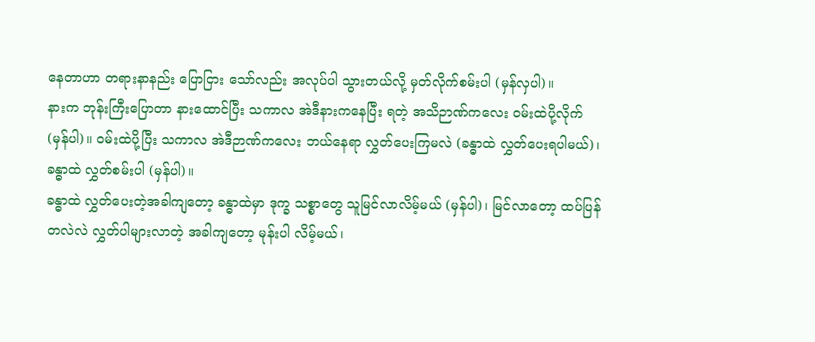နေတာဟာ တရားနာနည်း ပြောငြား သော်လည်း အလုပ်ပါ သွားတယ်လို့ မှတ်လိုက်စမ်းပါ (မှန်လှပါ)။
နားက ဘုန်းကြီးပြောတာ နားထောင်ပြီး သကာလ အဲဒီနားကနေပြီး ရတဲ့ အသိဉာဏ်ကလေး ဝမ်းထဲပို့လိုက် (မှန်ပါ)။ ဝမ်းထဲပို့ပြီး သကာလ အဲဒီဉာဏ်ကလေး ဘယ်နေရာ လွှတ်ပေးကြမလဲ (ခန္ဓာထဲ လွှတ်ပေးရပါမယ်)၊ ခန္ဓာထဲ လွှတ်စမ်းပါ (မှန်ပါ)။
ခန္ဓာထဲ လွှတ်ပေးတဲ့အခါကျတော့ ခန္ဓာထဲမှာ ဒုက္ခ သစ္စာတွေ သူမြင်လာလိမ့်မယ် (မှန်ပါ)၊ မြင်လာတော့ ထပ်ပြန်တလဲလဲ လွှတ်ပါများလာတဲ့ အခါကျတော့ မုန်းပါ လိမ့်မယ်၊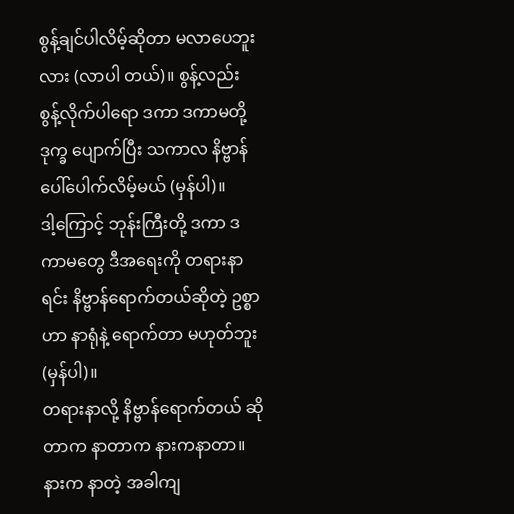စွန့်ချင်ပါလိမ့်ဆိုတာ မလာပေဘူးလား (လာပါ တယ်)။ စွန့်လည်း စွန့်လိုက်ပါရော ဒကာ ဒကာမတို့ ဒုက္ခ ပျောက်ပြီး သကာလ နိဗ္ဗာန်ပေါ်ပေါက်လိမ့်မယ် (မှန်ပါ)။
ဒါ့ကြောင့် ဘုန်းကြီးတို့ ဒကာ ဒကာမတွေ ဒီအရေးကို တရားနာရင်း နိဗ္ဗာန်ရောက်တယ်ဆိုတဲ့ ဥစ္စာဟာ နာရုံနဲ့ ရောက်တာ မဟုတ်ဘူး (မှန်ပါ)။
တရားနာလို့ နိဗ္ဗာန်ရောက်တယ် ဆိုတာက နာတာက နားကနာတာ။ နားက နာတဲ့ အခါကျ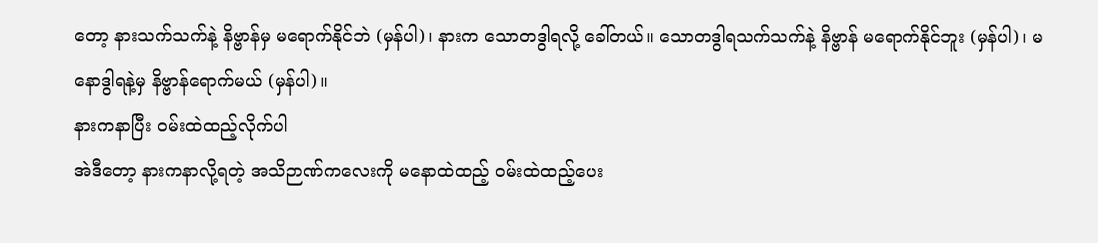တော့ နားသက်သက်နဲ့ နိဗ္ဗာန်မှ မရောက်နိုင်ဘဲ (မှန်ပါ)၊ နားက သောတဒွါရလို့ ခေါ်တယ်။ သောတဒွါရသက်သက်နဲ့ နိဗ္ဗာန် မရောက်နိုင်ဘူး (မှန်ပါ)၊ မနောဒွါရနဲ့မှ နိဗ္ဗာန်ရောက်မယ် (မှန်ပါ)။
နားကနာပြီး ဝမ်းထဲထည့်လိုက်ပါ
အဲဒီတော့ နားကနာလို့ရတဲ့ အသိဉာဏ်ကလေးကို မနောထဲထည့် ဝမ်းထဲထည့်ပေး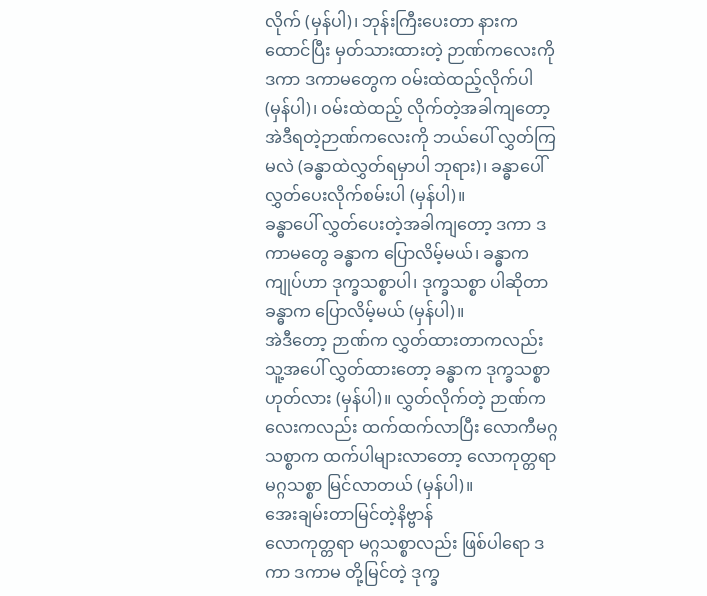လိုက် (မှန်ပါ)၊ ဘုန်းကြီးပေးတာ နားကထောင်ပြီး မှတ်သားထားတဲ့ ဉာဏ်ကလေးကို ဒကာ ဒကာမတွေက ဝမ်းထဲထည့်လိုက်ပါ (မှန်ပါ)၊ ဝမ်းထဲထည့် လိုက်တဲ့အခါကျတော့ အဲဒီရတဲ့ဉာဏ်ကလေးကို ဘယ်ပေါ် လွှတ်ကြမလဲ (ခန္ဓာထဲလွှတ်ရမှာပါ ဘုရား)၊ ခန္ဓာပေါ် လွှတ်ပေးလိုက်စမ်းပါ (မှန်ပါ)။
ခန္ဓာပေါ် လွှတ်ပေးတဲ့အခါကျတော့ ဒကာ ဒကာမတွေ ခန္ဓာက ပြောလိမ့်မယ်၊ ခန္ဓာက ကျုပ်ဟာ ဒုက္ခသစ္စာပါ၊ ဒုက္ခသစ္စာ ပါဆိုတာ ခန္ဓာက ပြောလိမ့်မယ် (မှန်ပါ)။
အဲဒီတော့ ဉာဏ်က လွှတ်ထားတာကလည်း သူ့အပေါ် လွှတ်ထားတော့ ခန္ဓာက ဒုက္ခသစ္စာ ဟုတ်လား (မှန်ပါ)။ လွှတ်လိုက်တဲ့ ဉာဏ်ကလေးကလည်း ထက်ထက်လာပြီး လောကီမဂ္ဂသစ္စာက ထက်ပါများလာတော့ လောကုတ္တရာ မဂ္ဂသစ္စာ မြင်လာတယ် (မှန်ပါ)။
အေးချမ်းတာမြင်တဲ့နိဗ္ဗာန်
လောကုတ္တရာ မဂ္ဂသစ္စာလည်း ဖြစ်ပါရော ဒကာ ဒကာမ တို့မြင်တဲ့ ဒုက္ခ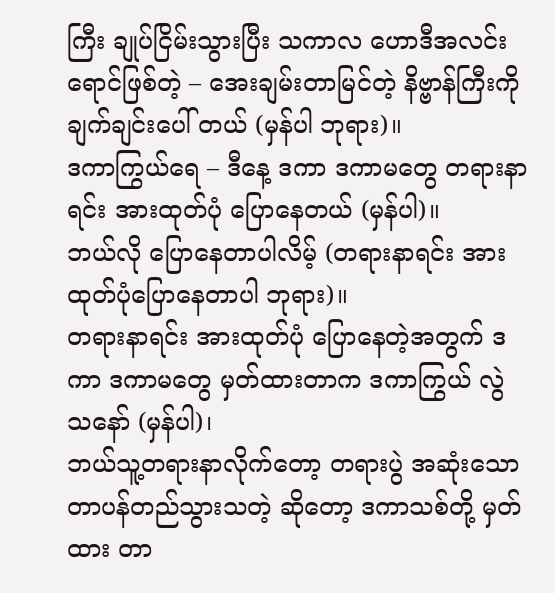ကြီး ချုပ်ငြိမ်းသွားပြီး သကာလ ဟောဒီအလင်း ရောင်ဖြစ်တဲ့ – အေးချမ်းတာမြင်တဲ့ နိဗ္ဗာန်ကြီးကို ချက်ချင်းပေါ် တယ် (မှန်ပါ ဘုရား)။
ဒကာကြွယ်ရေ – ဒီနေ့ ဒကာ ဒကာမတွေ တရားနာရင်း အားထုတ်ပုံ ပြောနေတယ် (မှန်ပါ)။
ဘယ်လို ပြောနေတာပါလိမ့် (တရားနာရင်း အားထုတ်ပုံပြောနေတာပါ ဘုရား)။
တရားနာရင်း အားထုတ်ပုံ ပြောနေတဲ့အတွက် ဒကာ ဒကာမတွေ မှတ်ထားတာက ဒကာကြွယ် လွဲသနော် (မှန်ပါ)၊
ဘယ်သူ့တရားနာလိုက်တော့ တရားပွဲ အဆုံးသောတာပန်တည်သွားသတဲ့ ဆိုတော့ ဒကာသစ်တို့ မှတ်ထား တာ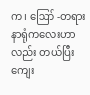က၊ ဪ -တရားနာရုံကလေးဟာလည်း တယ်ပြီး ကျေး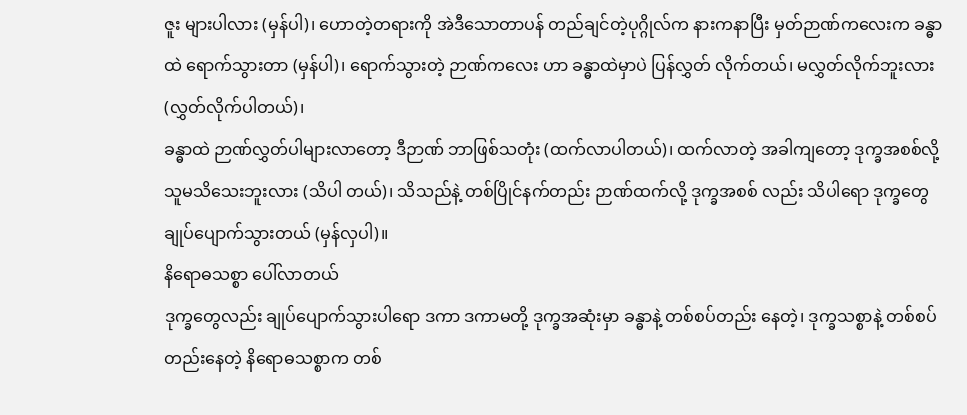ဇူး များပါလား (မှန်ပါ)၊ ဟောတဲ့တရားကို အဲဒီသောတာပန် တည်ချင်တဲ့ပုဂ္ဂိုလ်က နားကနာပြီး မှတ်ဉာဏ်ကလေးက ခန္ဓာ ထဲ ရောက်သွားတာ (မှန်ပါ)၊ ရောက်သွားတဲ့ ဉာဏ်ကလေး ဟာ ခန္ဓာထဲမှာပဲ ပြန်လွှတ် လိုက်တယ်၊ မလွှတ်လိုက်ဘူးလား (လွှတ်လိုက်ပါတယ်)၊
ခန္ဓာထဲ ဉာဏ်လွှတ်ပါများလာတော့ ဒီဉာဏ် ဘာဖြစ်သတုံး (ထက်လာပါတယ်)၊ ထက်လာတဲ့ အခါကျတော့ ဒုက္ခအစစ်လို့ သူမသိသေးဘူးလား (သိပါ တယ်)၊ သိသည်နဲ့ တစ်ပြိုင်နက်တည်း ဉာဏ်ထက်လို့ ဒုက္ခအစစ် လည်း သိပါရော ဒုက္ခတွေ ချုပ်ပျောက်သွားတယ် (မှန်လှပါ)။
နိရောဓသစ္စာ ပေါ်လာတယ်
ဒုက္ခတွေလည်း ချုပ်ပျောက်သွားပါရော ဒကာ ဒကာမတို့ ဒုက္ခအဆုံးမှာ ခန္ဓာနဲ့ တစ်စပ်တည်း နေတဲ့၊ ဒုက္ခသစ္စာနဲ့ တစ်စပ် တည်းနေတဲ့ နိရောဓသစ္စာက တစ်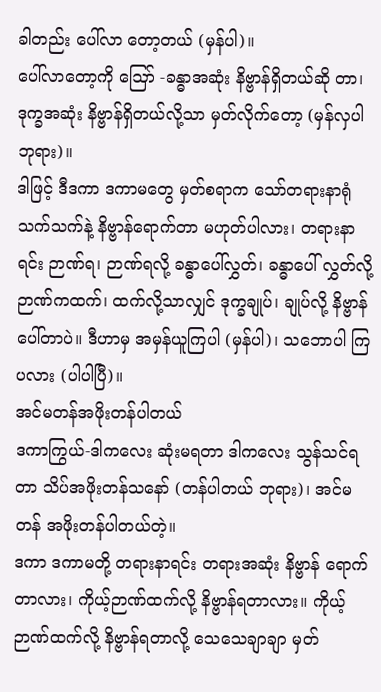ခါတည်း ပေါ်လာ တော့တယ် (မှန်ပါ)။
ပေါ်လာတော့ကို ဪ -ခန္ဓာအဆုံး နိဗ္ဗာန်ရှိတယ်ဆို တာ၊ ဒုက္ခအဆုံး နိဗ္ဗာန်ရှိတယ်လို့သာ မှတ်လိုက်တော့ (မှန်လှပါ ဘုရား)။
ဒါဖြင့် ဒီဒကာ ဒကာမတွေ မှတ်စရာက သော်တရားနာရုံ သက်သက်နဲ့ နိဗ္ဗာန်ရောက်တာ မဟုတ်ပါလား၊ တရားနာရင်း ဉာဏ်ရ၊ ဉာဏ်ရလို့ ခန္ဓာပေါ်လွှတ်၊ ခန္ဓာပေါ် လွှတ်လို့ ဉာဏ်ကထက်၊ ထက်လို့သာလျှင် ဒုက္ခချုပ်၊ ချုပ်လို့ နိဗ္ဗာန်ပေါ်တာပဲ။ ဒီဟာမှ အမှန်ယူကြပါ (မှန်ပါ)၊ သဘောပါ ကြပလား (ပါပါပြီ)။
အင်မတန်အဖိုးတန်ပါတယ်
ဒကာကြွယ်-ဒါကလေး ဆုံးမရတာ ဒါကလေး သွန်သင်ရတာ သိပ်အဖိုးတန်သနော် (တန်ပါတယ် ဘုရား)၊ အင်မတန် အဖိုးတန်ပါတယ်တဲ့။
ဒကာ ဒကာမတို့ တရားနာရင်း တရားအဆုံး နိဗ္ဗာန် ရောက်တာလား၊ ကိုယ့်ဉာဏ်ထက်လို့ နိဗ္ဗာန်ရတာလား။ ကိုယ့် ဉာဏ်ထက်လို့ နိဗ္ဗာန်ရတာလို့ သေသေချာချာ မှတ်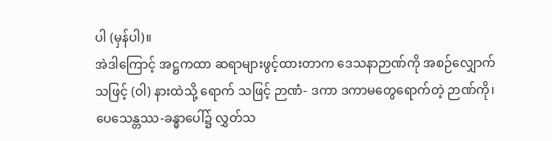ပါ (မှန်ပါ)။
အဲဒါကြောင့် အဋ္ဌကထာ ဆရာများဖွင့်ထားတာက ဒေသနာဉာဏ်ကို အစဉ်လျှောက်သဖြင့် (ဝါ) နားထဲသို့ ရောက် သဖြင့် ဉာဏံ- ဒကာ ဒကာမတွေရောက်တဲ့ ဉာဏ်ကို၊ ပေသေန္တဿ-ခန္ဓာပေါ်၌ လွှတ်သ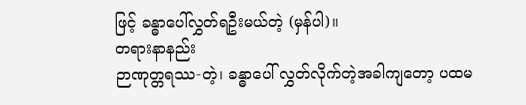ဖြင့် ခန္ဓာပေါ်လွှတ်ရဦးမယ်တဲ့ (မှန်ပါ)။
တရားနာနည်း
ဉာဏုတ္တရဿ-တဲ့၊ ခန္ဓာပေါ် လွှတ်လိုက်တဲ့အခါကျတော့ ပထမ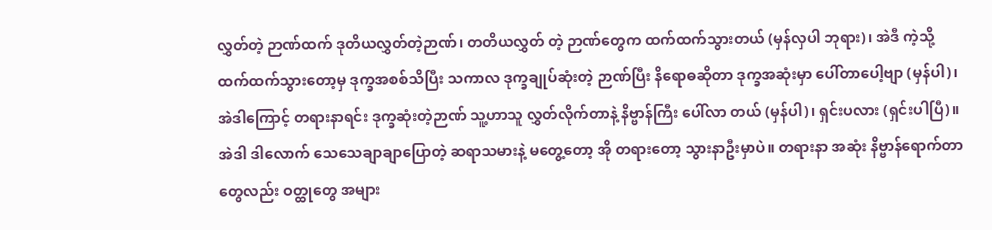လွှတ်တဲ့ ဉာဏ်ထက် ဒုတိယလွှတ်တဲ့ဉာဏ်၊ တတိယလွှတ် တဲ့ ဉာဏ်တွေက ထက်ထက်သွားတယ် (မှန်လှပါ ဘုရား)၊ အဲဒီ ကဲ့သို့ ထက်ထက်သွားတော့မှ ဒုက္ခအစစ်သိပြီး သကာလ ဒုက္ခချုပ်ဆုံးတဲ့ ဉာဏ်ပြီး နိရောဓဆိုတာ ဒုက္ခအဆုံးမှာ ပေါ်တာပေါ့ဗျာ (မှန်ပါ)၊ အဲဒါကြောင့် တရားနာရင်း ဒုက္ခဆုံးတဲ့ဉာဏ် သူ့ဟာသူ လွှတ်လိုက်တာနဲ့ နိဗ္ဗာန်ကြီး ပေါ်လာ တယ် (မှန်ပါ)၊ ရှင်းပလား (ရှင်းပါပြီ)။
အဲဒါ ဒါလောက် သေသေချာချာပြောတဲ့ ဆရာသမားနဲ့ မတွေ့တော့ အို တရားတော့ သွားနာဦးမှာပဲ။ တရားနာ အဆုံး နိဗ္ဗာန်ရောက်တာတွေလည်း ဝတ္ထုတွေ အများ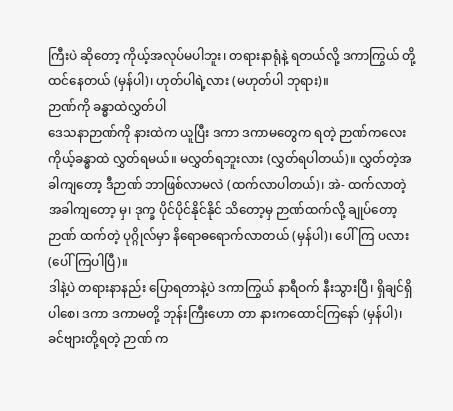ကြီးပဲ ဆိုတော့ ကိုယ့်အလုပ်မပါဘူး၊ တရားနာရုံနဲ့ ရတယ်လို့ ဒကာကြွယ် တို့ ထင်နေတယ် (မှန်ပါ)၊ ဟုတ်ပါရဲ့လား (မဟုတ်ပါ ဘုရား)။
ဉာဏ်ကို ခန္ဓာထဲလွှတ်ပါ
ဒေသနာဉာဏ်ကို နားထဲက ယူပြီး ဒကာ ဒကာမတွေက ရတဲ့ ဉာဏ်ကလေး ကိုယ့်ခန္ဓာထဲ လွှတ်ရမယ်။ မလွှတ်ရဘူးလား (လွှတ်ရပါတယ်)။ လွှတ်တဲ့အခါကျတော့ ဒီဉာဏ် ဘာဖြစ်လာမလဲ (ထက်လာပါတယ်)၊ အဲ- ထက်လာတဲ့ အခါကျတော့ မှ၊ ဒုက္ခ ပိုင်ပိုင်နိုင်နိုင် သိတော့မှ ဉာဏ်ထက်လို့ ချုပ်တော့ ဉာဏ် ထက်တဲ့ ပုဂ္ဂိုလ်မှာ နိရောဓရောက်လာတယ် (မှန်ပါ)၊ ပေါ်ကြ ပလား (ပေါ်ကြပါပြီ)။
ဒါနဲ့ပဲ တရားနာနည်း ပြောရတာနဲ့ပဲ ဒကာကြွယ် နာရီဝက် နီးသွားပြီ၊ ရှိချင်ရှိပါစေ၊ ဒကာ ဒကာမတို့ ဘုန်းကြီးဟော တာ နားကထောင်ကြနော် (မှန်ပါ)၊ ခင်ဗျားတို့ရတဲ့ ဉာဏ် က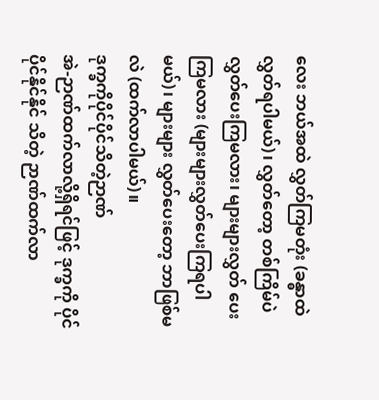လေး ဘယ်အထဲ လွှတ်ကြမတုံး (ခန္ဓာထဲလွှတ်ရပါမယ်)၊ လွှတ်တော့ တစ်ကြိမ်ပဲ လွှတ်ပေးကြမလား၊ များများလွှတ် ပေးကြမလား (များများလွှတ်ပေးကြရပါမယ်)၊ များများ လွှတ်ပေးတော့ ဘာဖြစ်မလဲ (ထက်လာပါမယ်)။
ဒုက္ခကိုပိုင်ပိုင်သိတဲ့ဉာဏ်
အဲ-ဉာဏ်ထက်လာလို့ရှိရင်ဖြင့် ဒုက္ခကို ပိုင်ပိုင်နိုင်နိုင် သိတဲ့ ဉာဏ်ထက်လာ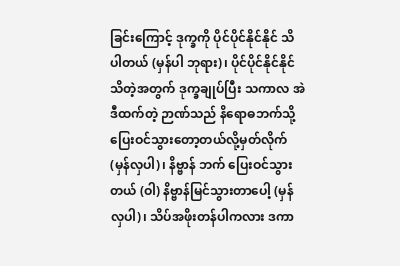ခြင်းကြောင့် ဒုက္ခကို ပိုင်ပိုင်နိုင်နိုင် သိပါတယ် (မှန်ပါ ဘုရား)၊ ပိုင်ပိုင်နိုင်နိုင်သိတဲ့အတွက် ဒုက္ခချုပ်ပြီး သကာလ အဲဒီထက်တဲ့ ဉာဏ်သည် နိရောဓဘက်သို့ ပြေးဝင်သွားတော့တယ်လို့မှတ်လိုက် (မှန်လှပါ)၊ နိဗ္ဗာန် ဘက် ပြေးဝင်သွားတယ် (ဝါ) နိဗ္ဗာန်မြင်သွားတာပေါ့ (မှန်လှပါ)၊ သိပ်အဖိုးတန်ပါကလား ဒကာ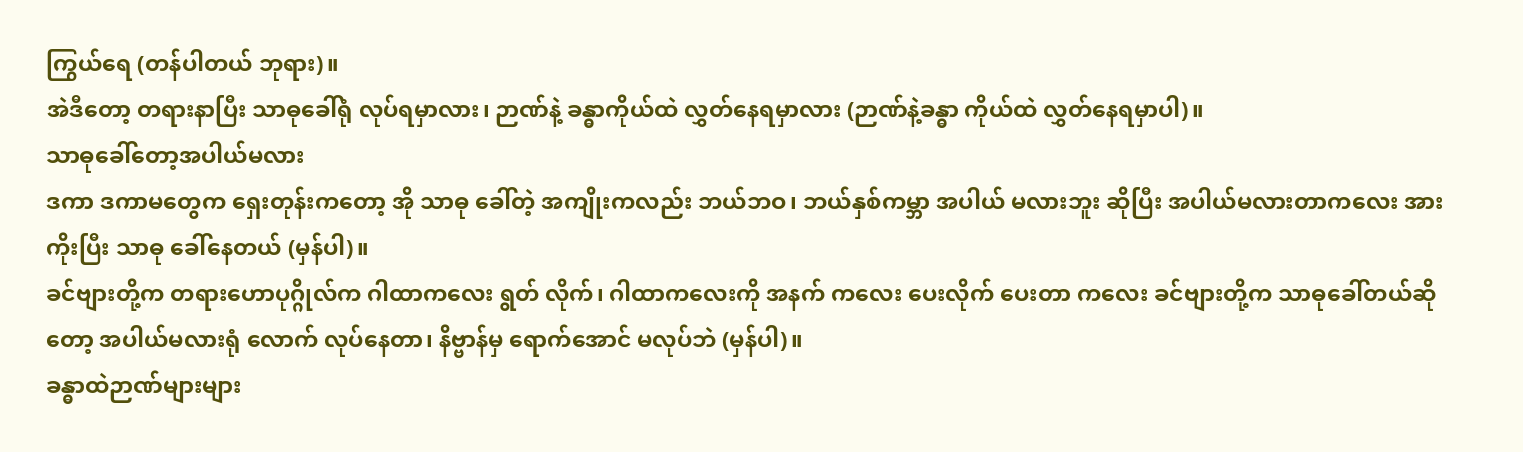ကြွယ်ရေ (တန်ပါတယ် ဘုရား)။
အဲဒီတော့ တရားနာပြီး သာဓုခေါ်ရုံ လုပ်ရမှာလား၊ ဉာဏ်နဲ့ ခန္ဓာကိုယ်ထဲ လွှတ်နေရမှာလား (ဉာဏ်နဲ့ခန္ဓာ ကိုယ်ထဲ လွှတ်နေရမှာပါ)။
သာဓုခေါ်တော့အပါယ်မလား
ဒကာ ဒကာမတွေက ရှေးတုန်းကတော့ အို သာဓု ခေါ်တဲ့ အကျိုးကလည်း ဘယ်ဘဝ၊ ဘယ်နှစ်ကမ္ဘာ အပါယ် မလားဘူး ဆိုပြီး အပါယ်မလားတာကလေး အားကိုးပြီး သာဓု ခေါ်နေတယ် (မှန်ပါ)။
ခင်ဗျားတို့က တရားဟောပုဂ္ဂိုလ်က ဂါထာကလေး ရွတ် လိုက်၊ ဂါထာကလေးကို အနက် ကလေး ပေးလိုက် ပေးတာ ကလေး ခင်ဗျားတို့က သာဓုခေါ်တယ်ဆိုတော့ အပါယ်မလားရုံ လောက် လုပ်နေတာ၊ နိဗ္ဗာန်မှ ရောက်အောင် မလုပ်ဘဲ (မှန်ပါ)။
ခန္ဓာထဲဉာဏ်များများ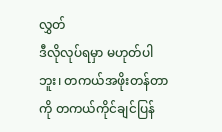လွှတ်
ဒီလိုလုပ်ရမှာ မဟုတ်ပါဘူး၊ တကယ်အဖိုးတန်တာကို တကယ်ကိုင်ချင်ပြန်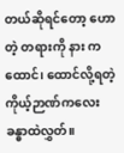တယ်ဆိုရင်တော့ ဟောတဲ့ တရားကို နား ကထောင်၊ ထောင်လို့ရတဲ့ ကိုယ့်ဉာဏ်ကလေး ခန္ဓာထဲလွှတ်။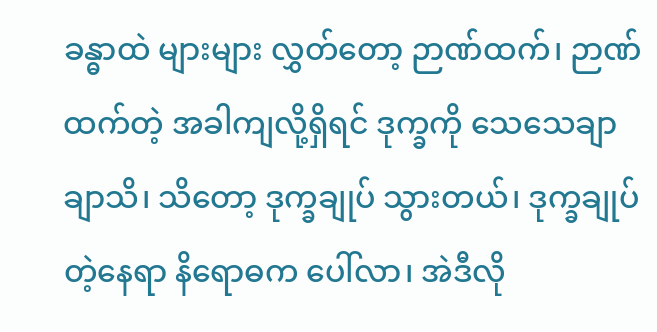ခန္ဓာထဲ များများ လွှတ်တော့ ဉာဏ်ထက်၊ ဉာဏ်ထက်တဲ့ အခါကျလို့ရှိရင် ဒုက္ခကို သေသေချာချာသိ၊ သိတော့ ဒုက္ခချုပ် သွားတယ်၊ ဒုက္ခချုပ်တဲ့နေရာ နိရောဓက ပေါ်လာ၊ အဲဒီလို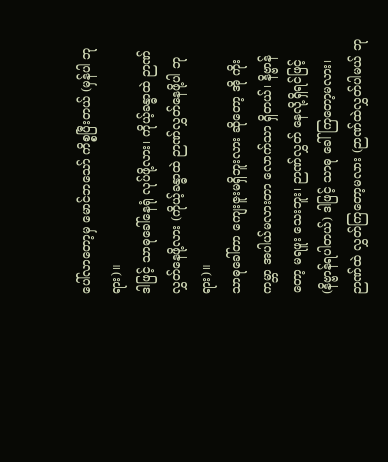ပေါ်လာတော့မှ မောင်ဘသော် ကိစ္စပြီးတယ် (မှန်ပါ ဘုရား)။
ဒါဖြင့် သာဓုခေါ်နေရုံ လုပ်ဖို့လား၊ ကိုယ့်ခန္ဓာထဲ ဉာဏ်လွှတ်နေဖို့လား (ကိုယ့်ခန္ဓာထဲ ဉာဏ်လွှတ်နေဖို့ပါ ဘုရား)။
သာဓုခေါ်တာ ကျေးဇူးမရှိဘူးလား ဆိုတော့ အို ကိုး ကမ္ဘာ အပါယ်မလားတာ လောက်သာ ရှိတယ်၊ နိဗ္ဗာန်တော့ မရဖူး သေးဘူး၊ ဉာဏ်လွှတ် နေလို့ရှိရင်ဖြင့် (နိဗ္ဗာန်ရပါတယ်) ဒါဖြင့် သာဓု ခေါ်ကြတော့မလား၊ ဉာဏ်ထဲ လွှတ်ကြတော့မလား (ဉာဏ်ထဲလွှတ်ပါမယ် ဘု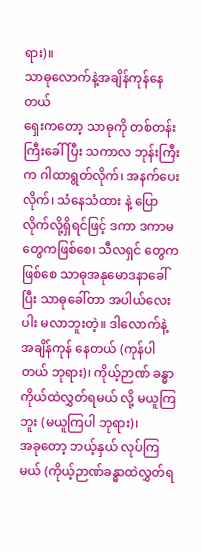ရား)။
သာဓုလောက်နဲ့အချိန်ကုန်နေတယ်
ရှေးကတော့ သာဓုကို တစ်တန်းကြီးခေါ်ပြီး သကာလ ဘုန်းကြီးက ဂါထာရွတ်လိုက်၊ အနက်ပေးလိုက်၊ သံနေသံထား နဲ့ ပြောလိုက်လို့ရှိရင်ဖြင့် ဒကာ ဒကာမတွေကဖြစ်စေ၊ သီလရှင် တွေကဖြစ်စေ သာဓုအနုမောဒနာခေါ်ပြီး သာဓုခေါ်တာ အပါယ်လေးပါး မလာဘူးတဲ့။ ဒါလောက်နဲ့ အချိန်ကုန် နေတယ် (ကုန်ပါတယ် ဘုရား)၊ ကိုယ့်ဉာဏ် ခန္ဓာကိုယ်ထဲလွှတ်ရမယ် လို့ မယူကြဘူး (မယူကြပါ ဘုရား)၊
အခုတော့ ဘယ့်နှယ် လုပ်ကြမယ် (ကိုယ့်ဉာဏ်ခန္ဓာထဲလွှတ်ရ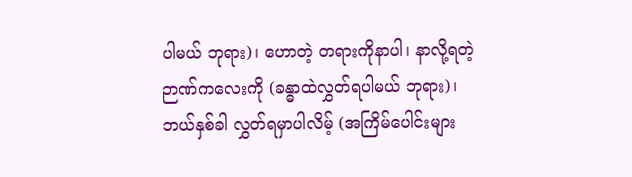ပါမယ် ဘုရား)၊ ဟောတဲ့ တရားကိုနာပါ၊ နာလို့ရတဲ့ ဉာဏ်ကလေးကို (ခန္ဓာထဲလွှတ်ရပါမယ် ဘုရား)၊ ဘယ်နှစ်ခါ လွှတ်ရမှာပါလိမ့် (အကြိမ်ပေါင်းများ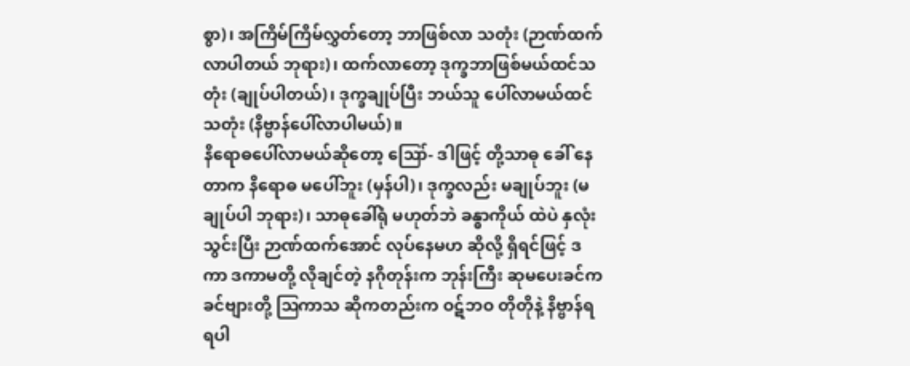စွာ)၊ အကြိမ်ကြိမ်လွှတ်တော့ ဘာဖြစ်လာ သတုံး (ဉာဏ်ထက် လာပါတယ် ဘုရား)၊ ထက်လာတော့ ဒုက္ခဘာဖြစ်မယ်ထင်သတုံး (ချုပ်ပါတယ်)၊ ဒုက္ခချုပ်ပြီး ဘယ်သူ ပေါ်လာမယ်ထင်သတုံး (နိဗ္ဗာန်ပေါ်လာပါမယ်)။
နိရောဓပေါ်လာမယ်ဆိုတော့ ဪ- ဒါဖြင့် တို့သာဓု ခေါ် နေတာက နိရောဓ မပေါ်ဘူး (မှန်ပါ)၊ ဒုက္ခလည်း မချုပ်ဘူး (မချုပ်ပါ ဘုရား)၊ သာဓုခေါ်ရုံ မဟုတ်ဘဲ ခန္ဓာကိုယ် ထဲပဲ နှလုံးသွင်းပြီး ဉာဏ်ထက်အောင် လုပ်နေမဟ ဆိုလို့ ရှိရင်ဖြင့် ဒကာ ဒကာမတို့ လိုချင်တဲ့ နဂိုတုန်းက ဘုန်းကြီး ဆုမပေးခင်က ခင်ဗျားတို့ ဩကာသ ဆိုကတည်းက ဝဋ်ဘဝ တိုတိုနဲ့ နိဗ္ဗာန်ရရပါ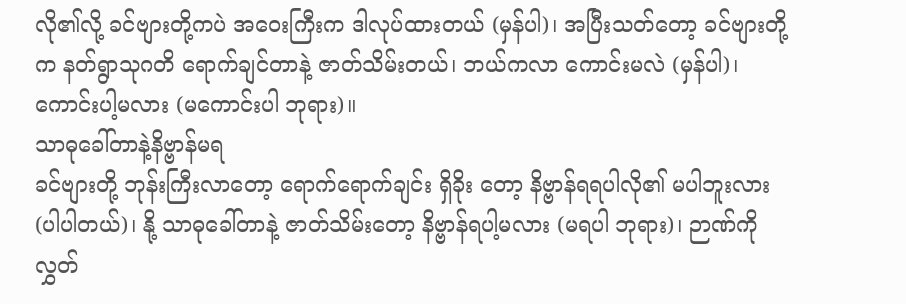လို၏လို့ ခင်ဗျားတို့ကပဲ အဝေးကြီးက ဒါလုပ်ထားတယ် (မှန်ပါ)၊ အပြီးသတ်တော့ ခင်ဗျားတို့က နတ်ရွာသုဂတိ ရောက်ချင်တာနဲ့ ဇာတ်သိမ်းတယ်၊ ဘယ်ကလာ ကောင်းမလဲ (မှန်ပါ)၊ ကောင်းပါ့မလား (မကောင်းပါ ဘုရား)။
သာဓုခေါ်တာနဲ့နိဗ္ဗာန်မရ
ခင်ဗျားတို့ ဘုန်းကြီးလာတော့ ရောက်ရောက်ချင်း ရှိခိုး တော့ နိဗ္ဗာန်ရရပါလို၏ မပါဘူးလား (ပါပါတယ်)၊ နို့ သာဓုခေါ်တာနဲ့ ဇာတ်သိမ်းတော့ နိဗ္ဗာန်ရပါ့မလား (မရပါ ဘုရား)၊ ဉာဏ်ကို လွှတ်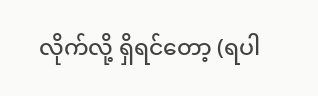လိုက်လို့ ရှိရင်တော့ (ရပါ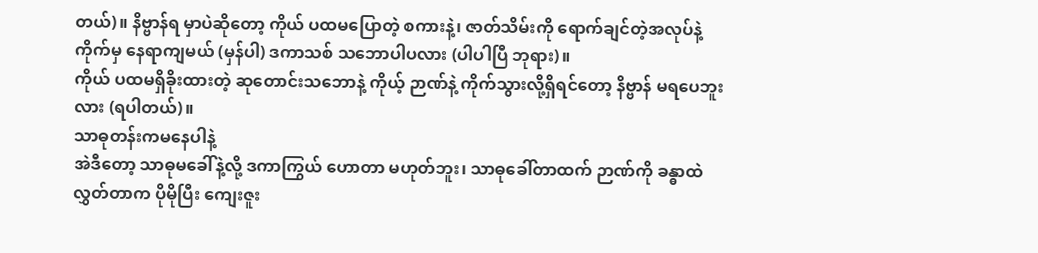တယ်)။ နိဗ္ဗာန်ရ မှာပဲဆိုတော့ ကိုယ် ပထမပြောတဲ့ စကားနဲ့၊ ဇာတ်သိမ်းကို ရောက်ချင်တဲ့အလုပ်နဲ့ ကိုက်မှ နေရာကျမယ် (မှန်ပါ) ဒကာသစ် သဘောပါပလား (ပါပါပြီ ဘုရား)။
ကိုယ် ပထမရှိခိုးထားတဲ့ ဆုတောင်းသဘောနဲ့ ကိုယ့် ဉာဏ်နဲ့ ကိုက်သွားလို့ရှိရင်တော့ နိဗ္ဗာန် မရပေဘူးလား (ရပါတယ်)။
သာဓုတန်းကမနေပါနဲ့
အဲဒီတော့ သာဓုမခေါ်နဲ့လို့ ဒကာကြွယ် ဟောတာ မဟုတ်ဘူး၊ သာဓုခေါ်တာထက် ဉာဏ်ကို ခန္ဓာထဲ လွှတ်တာက ပိုမိုပြီး ကျေးဇူး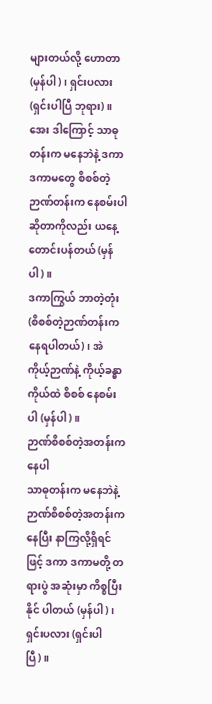များတယ်လို့ ဟောတာ (မှန်ပါ)၊ ရှင်းပလား (ရှင်းပါပြီ ဘုရား)။
အေး ဒါကြောင့် သာဓုတန်းက မနေဘဲနဲ့ ဒကာ ဒကာမတွေ စိစစ်တဲ့ ဉာဏ်တန်းက နေစမ်းပါ ဆိုတာကိုလည်း ယနေ့ တောင်းပန်တယ် (မှန်ပါ)။
ဒကာကြွယ် ဘာတဲ့တုံး (စိစစ်တဲ့ဉာဏ်တန်းက နေရပါတယ်)၊ အဲ ကိုယ့်ဉာဏ်နဲ့ ကိုယ့်ခန္ဓာ ကိုယ်ထဲ စိစစ် နေစမ်းပါ (မှန်ပါ)။
ဉာဏ်စိစစ်တဲ့အတန်းကနေပါ
သာဓုတန်းက မနေဘဲနဲ့ ဉာဏ်စိစစ်တဲ့အတန်းကနေပြီး နာကြလို့ရှိရင်ဖြင့် ဒကာ ဒကာမတို့ တရားပွဲ အဆုံးမှာ ကိစ္စပြီးနိုင် ပါတယ် (မှန်ပါ)၊ ရှင်းပလား (ရှင်းပါပြီ)။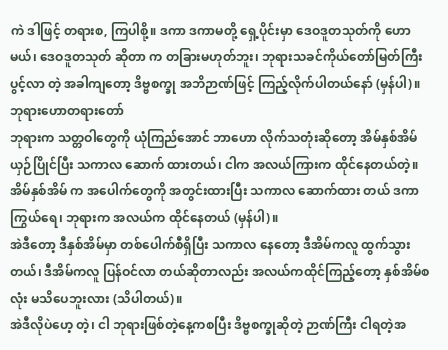ကဲ ဒါဖြင့် တရားစ, ကြပါစို့။ ဒကာ ဒကာမတို့ ရှေ့ပိုင်းမှာ ဒေဝဒူတသုတ်ကို ဟောမယ်၊ ဒေဝဒူတသုတ် ဆိုတာ က တခြားမဟုတ်ဘူး၊ ဘုရားသခင်ကိုယ်တော်မြတ်ကြီး ပွင့်လာ တဲ့ အခါကျတော့ ဒိဗ္ဗစက္ခု အဘိဉာဏ်ဖြင့် ကြည့်လိုက်ပါတယ်နော် (မှန်ပါ)။
ဘုရားဟောတရားတော်
ဘုရားက သတ္တဝါတွေကို ယုံကြည်အောင် ဘာဟော လိုက်သတုံးဆိုတော့ အိမ်နှစ်အိမ် ယှဉ်ပြိုင်ပြီး သကာလ ဆောက် ထားတယ်၊ ငါက အလယ်ကြားက ထိုင်နေတယ်တဲ့။ အိမ်နှစ်အိမ် က အပေါက်တွေကို အတွင်းထားပြီး သကာလ ဆောက်ထား တယ် ဒကာကြွယ်ရေ၊ ဘုရားက အလယ်က ထိုင်နေတယ် (မှန်ပါ)။
အဲဒီတော့ ဒီနှစ်အိမ်မှာ တစ်ပေါက်စီရှိပြီး သကာလ နေတော့ ဒီအိမ်ကလူ ထွက်သွားတယ်၊ ဒီအိမ်ကလူ ပြန်ဝင်လာ တယ်ဆိုတာလည်း အလယ်ကထိုင်ကြည့်တော့ နှစ်အိမ်စလုံး မသိပေဘူးလား (သိပါတယ်)။
အဲဒီလိုပဲဟေ့ တဲ့၊ ငါ ဘုရားဖြစ်တဲ့နေ့ကစပြီး ဒိဗ္ဗစက္ခုဆိုတဲ့ ဉာဏ်ကြီး ငါရတဲ့အ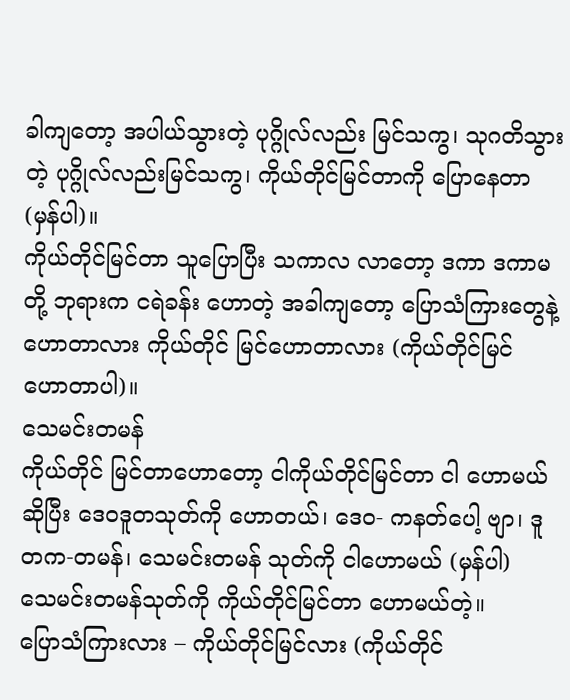ခါကျတော့ အပါယ်သွားတဲ့ ပုဂ္ဂိုလ်လည်း မြင်သကွ၊ သုဂတိသွားတဲ့ ပုဂ္ဂိုလ်လည်းမြင်သကွ၊ ကိုယ်တိုင်မြင်တာကို ပြောနေတာ (မှန်ပါ)။
ကိုယ်တိုင်မြင်တာ သူပြောပြီး သကာလ လာတော့ ဒကာ ဒကာမတို့ ဘုရားက ငရဲခန်း ဟောတဲ့ အခါကျတော့ ပြောသံကြားတွေနဲ့ ဟောတာလား ကိုယ်တိုင် မြင်ဟောတာလား (ကိုယ်တိုင်မြင် ဟောတာပါ)။
သေမင်းတမန်
ကိုယ်တိုင် မြင်တာဟောတော့ ငါကိုယ်တိုင်မြင်တာ ငါ ဟောမယ်ဆိုပြီး ဒေဝဒူတသုတ်ကို ဟောတယ်၊ ဒေဝ- ကနတ်ပေါ့ ဗျာ၊ ဒူတက-တမန်၊ သေမင်းတမန် သုတ်ကို ငါဟောမယ် (မှန်ပါ)
သေမင်းတမန်သုတ်ကို ကိုယ်တိုင်မြင်တာ ဟောမယ်တဲ့။
ပြောသံကြားလား – ကိုယ်တိုင်မြင်လား (ကိုယ်တိုင်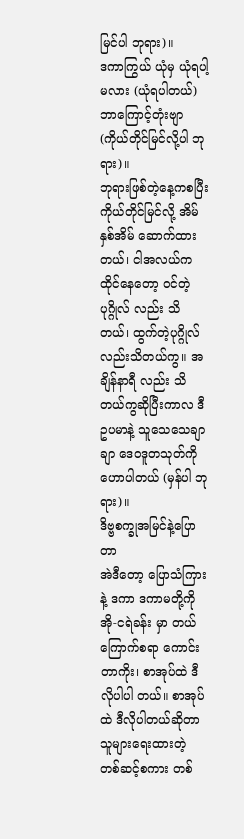မြင်ပါ ဘုရား)။
ဒကာကြွယ် ယုံမှ ယုံရပါ့မလား (ယုံရပါတယ်) ဘာကြောင့်တုံးဗျာ (ကိုယ်တိုင်မြင်လို့ပါ ဘုရား)။
ဘုရားဖြစ်တဲ့နေ့ကစပြီး ကိုယ်တိုင်မြင်လို့ အိမ်နှစ်အိမ် ဆောက်ထားတယ်၊ ငါအလယ်က ထိုင်နေတော့ ဝင်တဲ့ပုဂ္ဂိုလ် လည်း သိတယ်၊ ထွက်တဲ့ပုဂ္ဂိုလ်လည်းသိတယ်ကွ။ အချိန်နာရီ လည်း သိတယ်ကွဆိုပြီးကာလ ဒီဥပမာနဲ့ သူသေသေချာချာ ဒေဝဒူတသုတ်ကို ဟောပါတယ် (မှန်ပါ ဘုရား)။
ဒိဗ္ဗစက္ခုအမြင်နဲ့ပြောတာ
အဲဒီတော့ ပြောသံကြားနဲ့ ဒကာ ဒကာမတို့ကို အို-ငရဲခန်း မှာ တယ်ကြောက်စရာ ကောင်းတာကိုး၊ စာအုပ်ထဲ ဒီလိုပါပါ တယ်။ စာအုပ်ထဲ ဒီလိုပါတယ်ဆိုတာ သူများရေးထားတဲ့ တစ်ဆင့်စကား တစ်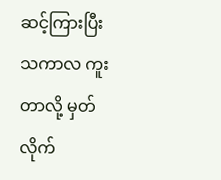ဆင့်ကြားပြီး သကာလ ကူးတာလို့ မှတ်လိုက်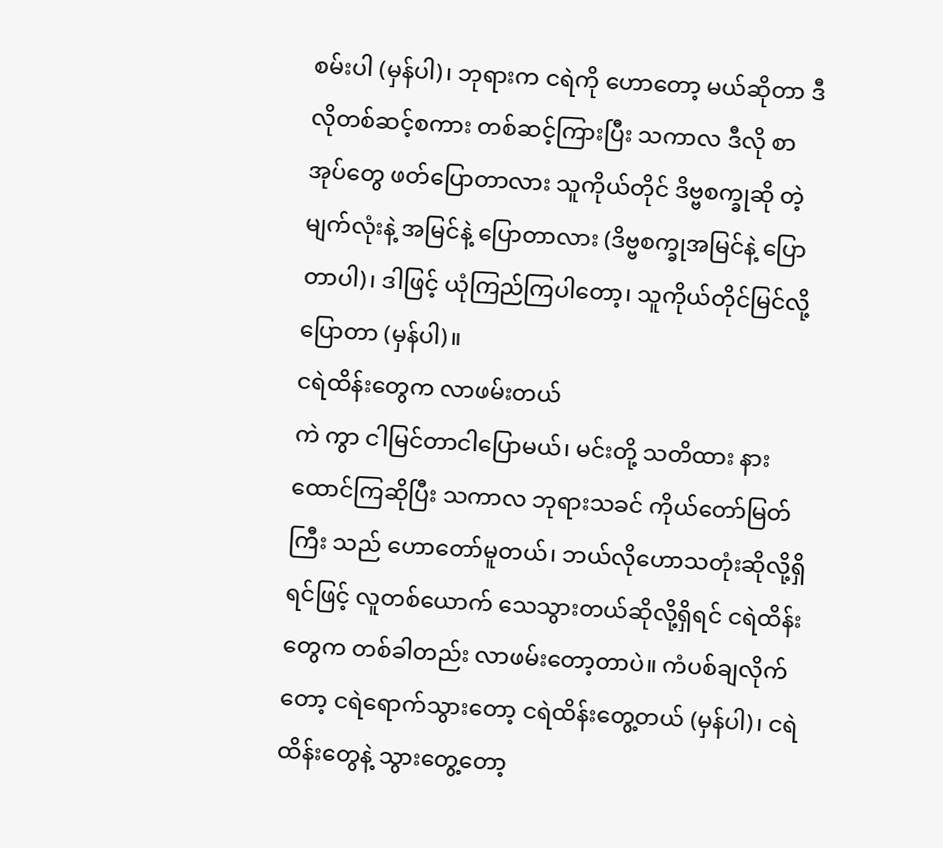စမ်းပါ (မှန်ပါ)၊ ဘုရားက ငရဲကို ဟောတော့ မယ်ဆိုတာ ဒီလိုတစ်ဆင့်စကား တစ်ဆင့်ကြားပြီး သကာလ ဒီလို စာအုပ်တွေ ဖတ်ပြောတာလား သူကိုယ်တိုင် ဒိဗ္ဗစက္ခုဆို တဲ့ မျက်လုံးနဲ့ အမြင်နဲ့ ပြောတာလား (ဒိဗ္ဗစက္ခုအမြင်နဲ့ ပြောတာပါ)၊ ဒါဖြင့် ယုံကြည်ကြပါတော့၊ သူကိုယ်တိုင်မြင်လို့ ပြောတာ (မှန်ပါ)။
ငရဲထိန်းတွေက လာဖမ်းတယ်
ကဲ ကွာ ငါမြင်တာငါပြောမယ်၊ မင်းတို့ သတိထား နားထောင်ကြဆိုပြီး သကာလ ဘုရားသခင် ကိုယ်တော်မြတ်ကြီး သည် ဟောတော်မူတယ်၊ ဘယ်လိုဟောသတုံးဆိုလို့ရှိရင်ဖြင့် လူတစ်ယောက် သေသွားတယ်ဆိုလို့ရှိရင် ငရဲထိန်းတွေက တစ်ခါတည်း လာဖမ်းတော့တာပဲ။ ကံပစ်ချလိုက်တော့ ငရဲရောက်သွားတော့ ငရဲထိန်းတွေ့တယ် (မှန်ပါ)၊ ငရဲထိန်းတွေနဲ့ သွားတွေ့တော့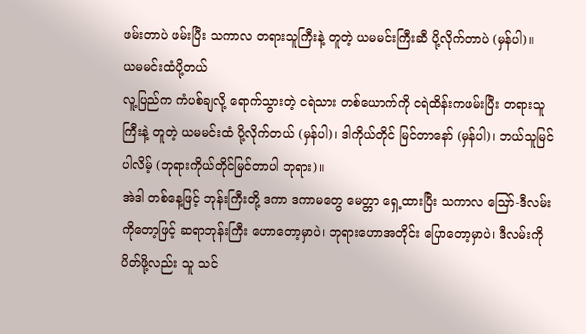ဖမ်းတာပဲ ဖမ်းပြီး သကာလ တရားသူကြီးနဲ့ တူတဲ့ ယမမင်းကြီးဆီ ပို့လိုက်တာပဲ (မှန်ပါ)။
ယမမင်းထံပို့တယ်
လူ့ပြည်က ကံပစ်ချလို့ ရောက်သွားတဲ့ ငရဲသား တစ်ယောက်ကို ငရဲထိန်းကဖမ်းပြီး တရားသူကြီးနဲ့ တူတဲ့ ယမမင်းထံ ပို့လိုက်တယ် (မှန်ပါ)၊ ဒါကိုယ်တိုင် မြင်တာနော် (မှန်ပါ)၊ ဘယ်သူမြင်ပါလိမ့် (ဘုရားကိုယ်တိုင်မြင်တာပါ ဘုရား)။
အဲဒါ တစ်နေ့ဖြင့် ဘုန်းကြီးတို့ ဒကာ ဒကာမတွေ မေတ္တာ ရှေ့ထားပြီး သကာလ ဪ-ဒီလမ်းကိုတော့ဖြင့် ဆရာဘုန်းကြီး ဟောတော့မှာပဲ၊ ဘုရားဟောအတိုင်း ပြောတော့မှာပဲ၊ ဒီလမ်းကို ပိတ်ဖို့လည်း သူ သင်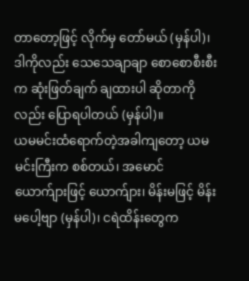တာတော့ဖြင့် လိုက်မှ တော်မယ် (မှန်ပါ)၊ ဒါကိုလည်း သေသေချာချာ စောစောစီးစီးက ဆုံးဖြတ်ချက် ချထားပါ ဆိုတာကိုလည်း ပြောရပါတယ် (မှန်ပါ)။
ယမမင်းထံရောက်တဲ့အခါကျတော့ ယမမင်းကြီးက စစ်တယ်၊ အမောင် ယောက်ျားဖြင့် ယောက်ျား၊ မိန်းမဖြင့် မိန်းမပေါ့ဗျာ (မှန်ပါ)၊ ငရဲထိန်းတွေက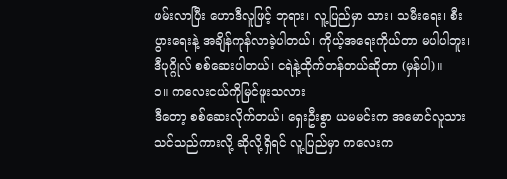ဖမ်းလာပြီး ဟောဒီလူဖြင့် ဘုရား၊ လူ့ပြည်မှာ သား၊ သမီးရေး၊ စီးပွားရေးနဲ့ အချိန်ကုန်လာခဲ့ပါတယ်၊ ကိုယ့်အရေးကိုယ်တာ မပါပါဘူး၊ ဒီပုဂ္ဂိုလ် စစ်ဆေးပါတယ်၊ ငရဲနဲ့ထိုက်တန်တယ်ဆိုတာ (မှန်ပါ)။
၁။ ကလေးငယ်ကိုမြင်ဖူးသလား
ဒီတော့ စစ်ဆေးလိုက်တယ်၊ ရှေးဦးစွာ ယမမင်းက အမောင်လူသား သင်သည်ကားလို့ ဆိုလို့ရှိရင် လူ့ပြည်မှာ ကလေးက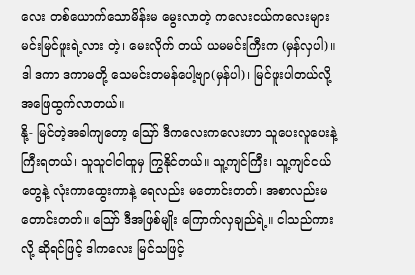လေး တစ်ယောက်သောမိန်းမ မွေးလာတဲ့ ကလေးငယ်ကလေးများ မင်းမြင်ဖူးရဲ့လား တဲ့၊ မေးလိုက် တယ် ယမမင်းကြီးက (မှန်လှပါ)။
ဒါ ဒကာ ဒကာမတို့ သေမင်းတမန်ပေါ့ဗျာ(မှန်ပါ)၊ မြင်ဖူးပါတယ်လို့ အဖြေထွက်လာတယ်။
နို့- မြင်တဲ့အခါကျတော့ ဪ ဒီကလေးကလေးဟာ သူပေးလူပေးနဲ့ ကြီးရတယ်၊ သူသူငါငါထူမှ ကြွနိုင်တယ်။ သူ့ကျင်ကြီး၊ သူ့ကျင်ငယ်တွေနဲ့ လုံးကာထွေးကာနဲ့ ရေလည်း မတောင်းတတ်၊ အစာလည်းမတောင်းတတ်။ ဪ ဒီအဖြစ်မျိုး ကြောက်လှချည်ရဲ့။ ငါသည်ကားလို့ ဆိုရင်ဖြင့် ဒါကလေး မြင်သဖြင့်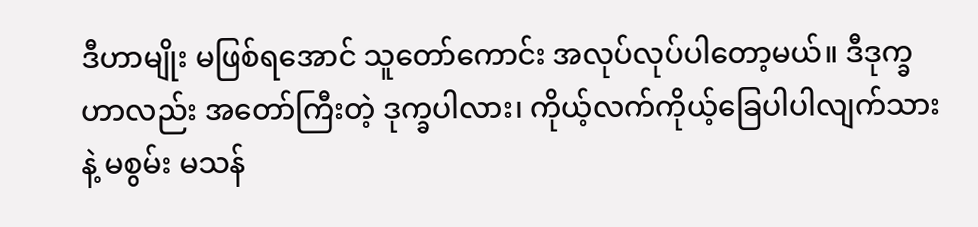ဒီဟာမျိုး မဖြစ်ရအောင် သူတော်ကောင်း အလုပ်လုပ်ပါတော့မယ်။ ဒီဒုက္ခဟာလည်း အတော်ကြီးတဲ့ ဒုက္ခပါလား၊ ကိုယ့်လက်ကိုယ့်ခြေပါပါလျက်သားနဲ့ မစွမ်း မသန်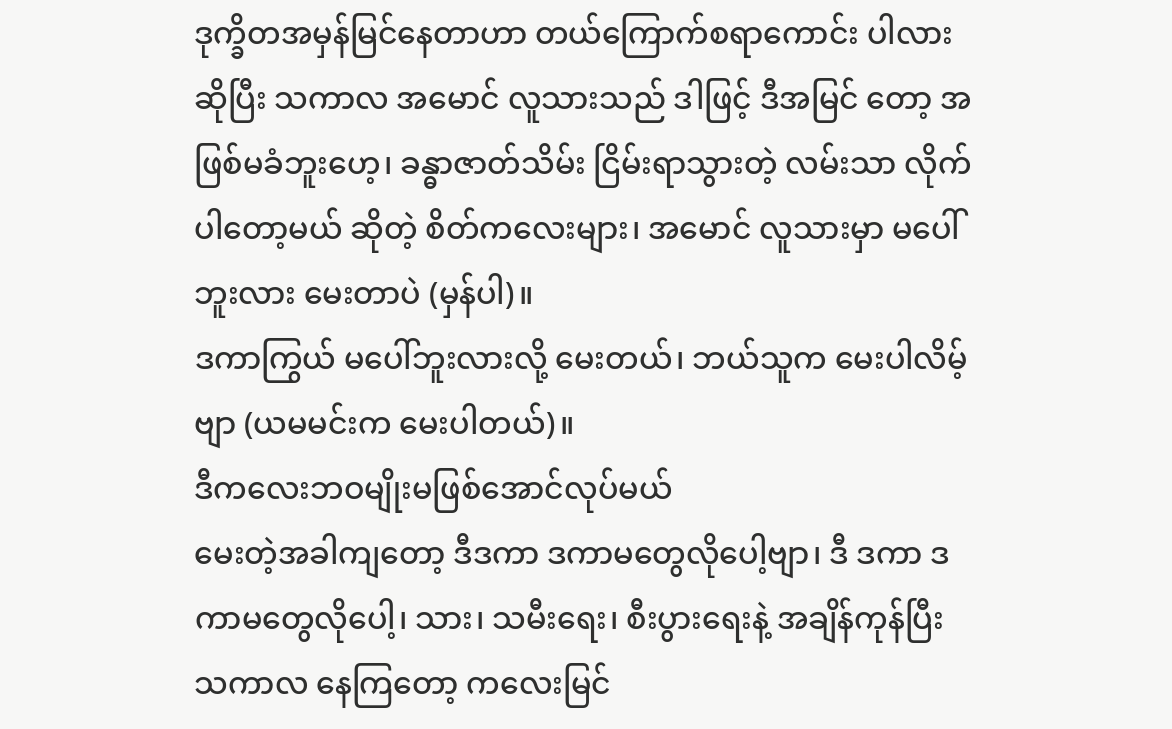ဒုက္ခိတအမှန်မြင်နေတာဟာ တယ်ကြောက်စရာကောင်း ပါလား ဆိုပြီး သကာလ အမောင် လူသားသည် ဒါဖြင့် ဒီအမြင် တော့ အဖြစ်မခံဘူးဟေ့၊ ခန္ဓာဇာတ်သိမ်း ငြိမ်းရာသွားတဲ့ လမ်းသာ လိုက်ပါတော့မယ် ဆိုတဲ့ စိတ်ကလေးများ၊ အမောင် လူသားမှာ မပေါ်ဘူးလား မေးတာပဲ (မှန်ပါ)။
ဒကာကြွယ် မပေါ်ဘူးလားလို့ မေးတယ်၊ ဘယ်သူက မေးပါလိမ့်ဗျာ (ယမမင်းက မေးပါတယ်)။
ဒီကလေးဘဝမျိုးမဖြစ်အောင်လုပ်မယ်
မေးတဲ့အခါကျတော့ ဒီဒကာ ဒကာမတွေလိုပေါ့ဗျာ၊ ဒီ ဒကာ ဒကာမတွေလိုပေါ့၊ သား၊ သမီးရေး၊ စီးပွားရေးနဲ့ အချိန်ကုန်ပြီး သကာလ နေကြတော့ ကလေးမြင်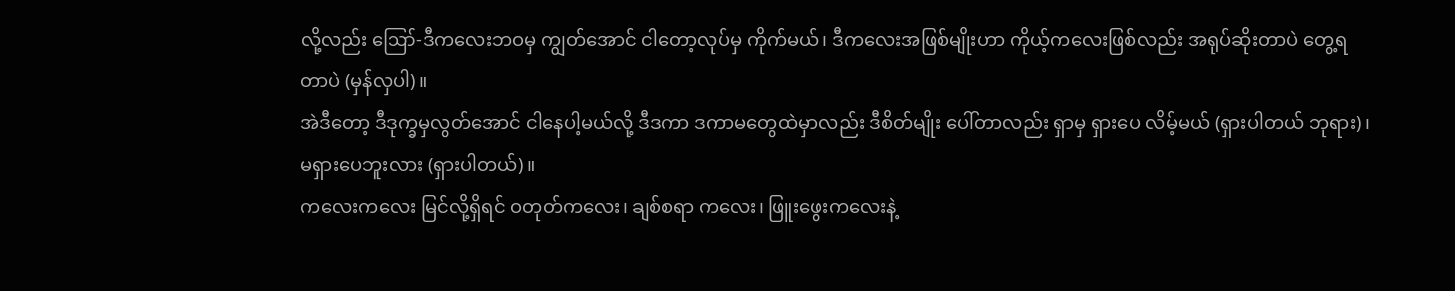လို့လည်း ဪ-ဒီကလေးဘဝမှ ကျွတ်အောင် ငါတော့လုပ်မှ ကိုက်မယ်၊ ဒီကလေးအဖြစ်မျိုးဟာ ကိုယ့်ကလေးဖြစ်လည်း အရုပ်ဆိုးတာပဲ တွေ့ရတာပဲ (မှန်လှပါ)။
အဲဒီတော့ ဒီဒုက္ခမှလွတ်အောင် ငါနေပါ့မယ်လို့ ဒီဒကာ ဒကာမတွေထဲမှာလည်း ဒီစိတ်မျိုး ပေါ်တာလည်း ရှာမှ ရှားပေ လိမ့်မယ် (ရှားပါတယ် ဘုရား)၊ မရှားပေဘူးလား (ရှားပါတယ်)။
ကလေးကလေး မြင်လို့ရှိရင် ဝတုတ်ကလေး၊ ချစ်စရာ ကလေး၊ ဖြူးဖွေးကလေးနဲ့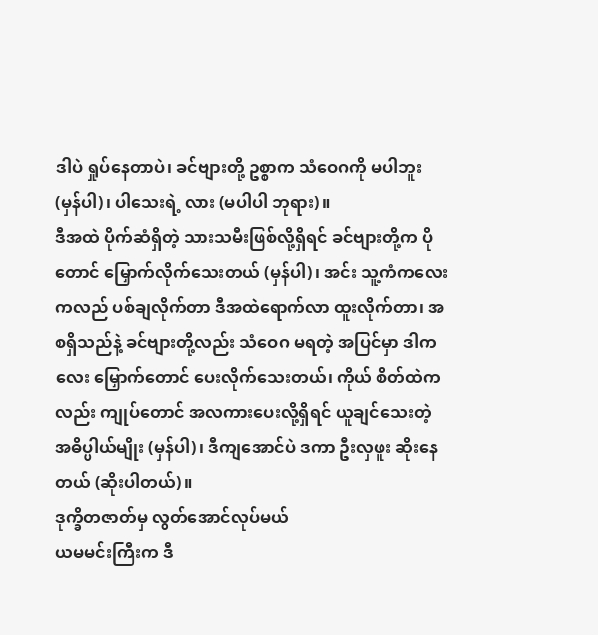ဒါပဲ ရှုပ်နေတာပဲ၊ ခင်ဗျားတို့ ဥစ္စာက သံဝေဂကို မပါဘူး (မှန်ပါ)၊ ပါသေးရဲ့ လား (မပါပါ ဘုရား)။
ဒီအထဲ ပိုက်ဆံရှိတဲ့ သားသမီးဖြစ်လို့ရှိရင် ခင်ဗျားတို့က ပိုတောင် မြှောက်လိုက်သေးတယ် (မှန်ပါ)၊ အင်း သူ့ကံကလေးကလည် ပစ်ချလိုက်တာ ဒီအထဲရောက်လာ ထူးလိုက်တာ၊ အစရှိသည်နဲ့ ခင်ဗျားတို့လည်း သံဝေဂ မရတဲ့ အပြင်မှာ ဒါကလေး မြှောက်တောင် ပေးလိုက်သေးတယ်၊ ကိုယ် စိတ်ထဲကလည်း ကျုပ်တောင် အလကားပေးလို့ရှိရင် ယူချင်သေးတဲ့ အဓိပ္ပါယ်မျိုး (မှန်ပါ)၊ ဒီကျအောင်ပဲ ဒကာ ဦးလှဖူး ဆိုးနေတယ် (ဆိုးပါတယ်)။
ဒုက္ခိတဇာတ်မှ လွတ်အောင်လုပ်မယ်
ယမမင်းကြီးက ဒီ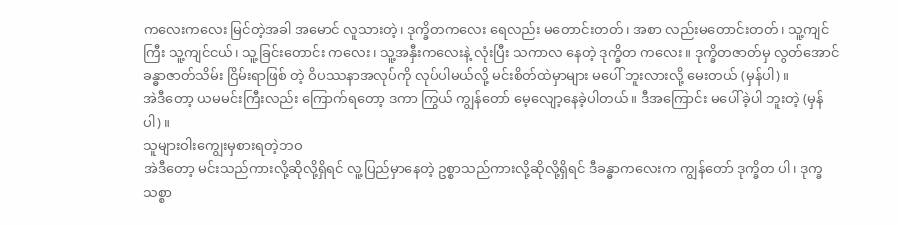ကလေးကလေး မြင်တဲ့အခါ အမောင် လူသားတဲ့၊ ဒုက္ခိတကလေး ရေလည်း မတောင်းတတ်၊ အစာ လည်းမတောင်းတတ်၊ သူ့ကျင်ကြီး သူ့ကျင်ငယ်၊ သူ့ခြင်းတောင်း ကလေး၊ သူ့အနှီးကလေးနဲ့ လုံးပြီး သကာလ နေတဲ့ ဒုက္ခိတ ကလေး။ ဒုက္ခိတဇာတ်မှ လွတ်အောင် ခန္ဓာဇာတ်သိမ်း ငြိမ်းရာဖြစ် တဲ့ ဝိပဿနာအလုပ်ကို လုပ်ပါမယ်လို့ မင်းစိတ်ထဲမှာများ မပေါ် ဘူးလားလို့ မေးတယ် (မှန်ပါ)။
အဲဒီတော့ ယမမင်းကြီးလည်း ကြောက်ရတော့ ဒကာ ကြွယ် ကျွန်တော် မေ့လျော့နေခဲ့ပါတယ်။ ဒီအကြောင်း မပေါ်ခဲ့ပါ ဘူးတဲ့ (မှန်ပါ)။
သူများဝါးကျွေးမှစားရတဲ့ဘဝ
အဲဒီတော့ မင်းသည်ကားလို့ဆိုလို့ရှိရင် လူ့ပြည်မှာနေတဲ့ ဥစ္စာသည်ကားလို့ဆိုလို့ရှိရင် ဒီခန္ဓာကလေးက ကျွန်တော် ဒုက္ခိတ ပါ၊ ဒုက္ခသစ္စာ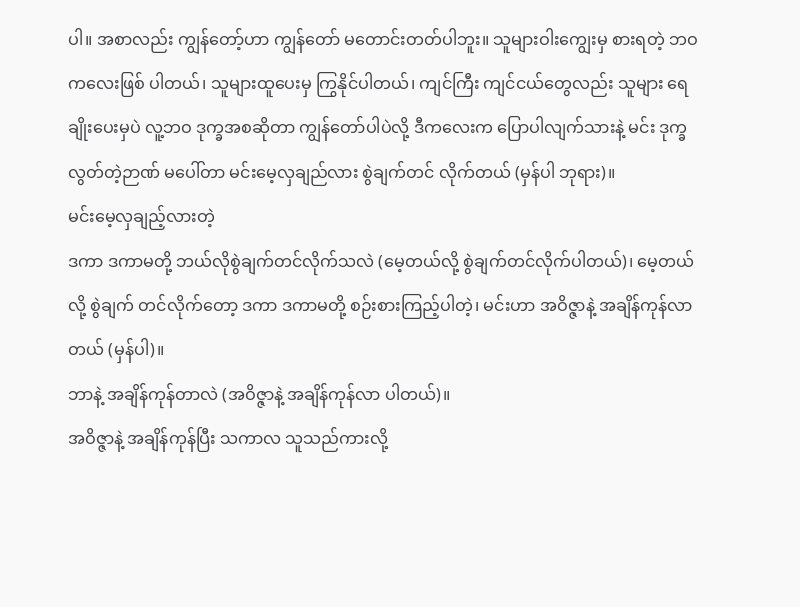ပါ။ အစာလည်း ကျွန်တော့်ဟာ ကျွန်တော် မတောင်းတတ်ပါဘူး။ သူများဝါးကျွေးမှ စားရတဲ့ ဘဝကလေးဖြစ် ပါတယ်၊ သူများထူပေးမှ ကြွနိုင်ပါတယ်၊ ကျင်ကြီး ကျင်ငယ်တွေလည်း သူများ ရေချိုးပေးမှပဲ လူ့ဘဝ ဒုက္ခအစဆိုတာ ကျွန်တော်ပါပဲလို့ ဒီကလေးက ပြောပါလျက်သားနဲ့ မင်း ဒုက္ခ လွတ်တဲ့ဉာဏ် မပေါ်တာ မင်းမေ့လှချည်လား စွဲချက်တင် လိုက်တယ် (မှန်ပါ ဘုရား)။
မင်းမေ့လှချည့်လားတဲ့
ဒကာ ဒကာမတို့ ဘယ်လိုစွဲချက်တင်လိုက်သလဲ (မေ့တယ်လို့ စွဲချက်တင်လိုက်ပါတယ်)၊ မေ့တယ်လို့ စွဲချက် တင်လိုက်တော့ ဒကာ ဒကာမတို့ စဉ်းစားကြည့်ပါတဲ့၊ မင်းဟာ အဝိဇ္ဇာနဲ့ အချိန်ကုန်လာတယ် (မှန်ပါ)။
ဘာနဲ့ အချိန်ကုန်တာလဲ (အဝိဇ္ဇာနဲ့ အချိန်ကုန်လာ ပါတယ်)။
အဝိဇ္ဇာနဲ့ အချိန်ကုန်ပြီး သကာလ သူသည်ကားလို့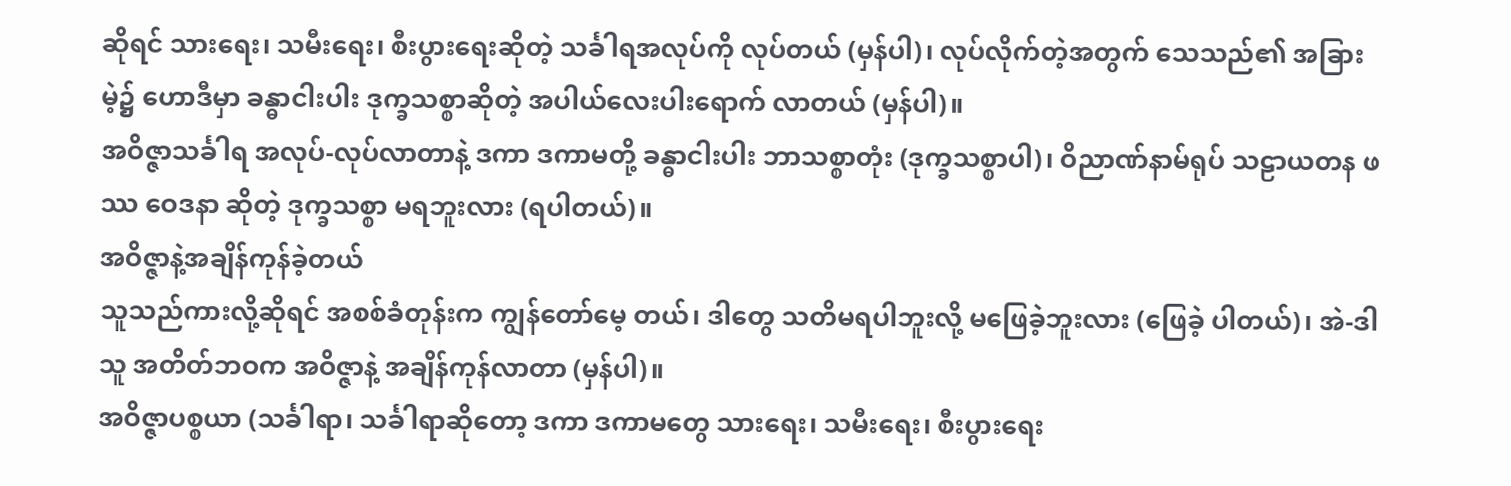ဆိုရင် သားရေး၊ သမီးရေး၊ စီးပွားရေးဆိုတဲ့ သင်္ခါရအလုပ်ကို လုပ်တယ် (မှန်ပါ)၊ လုပ်လိုက်တဲ့အတွက် သေသည်၏ အခြားမဲ့၌ ဟောဒီမှာ ခန္ဓာငါးပါး ဒုက္ခသစ္စာဆိုတဲ့ အပါယ်လေးပါးရောက် လာတယ် (မှန်ပါ)။
အဝိဇ္ဇာသင်္ခါရ အလုပ်-လုပ်လာတာနဲ့ ဒကာ ဒကာမတို့ ခန္ဓာငါးပါး ဘာသစ္စာတုံး (ဒုက္ခသစ္စာပါ)၊ ဝိညာဏ်နာမ်ရုပ် သဠာယတန ဖဿ ဝေဒနာ ဆိုတဲ့ ဒုက္ခသစ္စာ မရဘူးလား (ရပါတယ်)။
အဝိဇ္ဇာနဲ့အချိန်ကုန်ခဲ့တယ်
သူသည်ကားလို့ဆိုရင် အစစ်ခံတုန်းက ကျွန်တော်မေ့ တယ်၊ ဒါတွေ သတိမရပါဘူးလို့ မဖြေခဲ့ဘူးလား (ဖြေခဲ့ ပါတယ်)၊ အဲ-ဒါ သူ အတိတ်ဘဝက အဝိဇ္ဇာနဲ့ အချိန်ကုန်လာတာ (မှန်ပါ)။
အဝိဇ္ဇာပစ္စယာ (သင်္ခါရာ၊ သင်္ခါရာဆိုတော့ ဒကာ ဒကာမတွေ သားရေး၊ သမီးရေး၊ စီးပွားရေး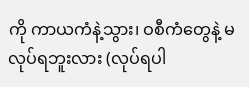ကို ကာယကံနဲ့သွား၊ ဝစီကံတွေနဲ့ မလုပ်ရဘူးလား (လုပ်ရပါ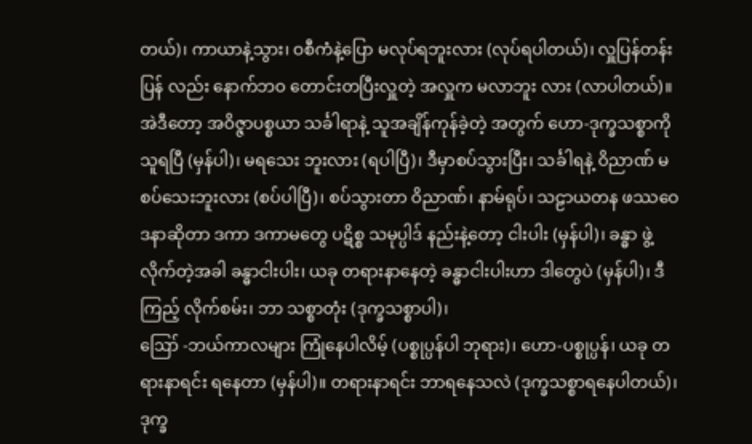တယ်)၊ ကာယာနဲ့သွား၊ ဝစီကံနဲ့ပြော မလုပ်ရဘူးလား (လုပ်ရပါတယ်)၊ လှူပြန်တန်းပြန် လည်း နောက်ဘဝ တောင်းတပြီးလှူတဲ့ အလှူက မလာဘူး လား (လာပါတယ်)။
အဲဒီတော့ အဝိဇ္ဇာပစ္စယာ သင်္ခါရာနဲ့ သူအချိန်ကုန်ခဲ့တဲ့ အတွက် ဟော-ဒုက္ခသစ္စာကို သူရပြီ (မှန်ပါ)၊ မရသေး ဘူးလား (ရပါပြီ)၊ ဒီမှာစပ်သွားပြီး၊ သင်္ခါရနဲ့ ဝိညာဏ် မစပ်သေးဘူးလား (စပ်ပါပြီ)၊ စပ်သွားတာ ဝိညာဏ်၊ နာမ်ရုပ်၊ သဠာယတန ဖဿဝေဒနာဆိုတာ ဒကာ ဒကာမတွေ ပဋိစ္စ သမုပ္ပါဒ် နည်းနဲ့တော့ ငါးပါး (မှန်ပါ)၊ ခန္ဓာ ဖွဲ့လိုက်တဲ့အခါ ခန္ဓာငါးပါး၊ ယခု တရားနာနေတဲ့ ခန္ဓာငါးပါးဟာ ဒါတွေပဲ (မှန်ပါ)၊ ဒီကြည့် လိုက်စမ်း၊ ဘာ သစ္စာတုံး (ဒုက္ခသစ္စာပါ)၊
ဪ -ဘယ်ကာလများ ကြုံနေပါလိမ့် (ပစ္စုပ္ပန်ပါ ဘုရား)၊ ဟော-ပစ္စုပ္ပန်၊ ယခု တရားနာရင်း ရနေတာ (မှန်ပါ)။ တရားနာရင်း ဘာရနေသလဲ (ဒုက္ခသစ္စာရနေပါတယ်)၊ ဒုက္ခ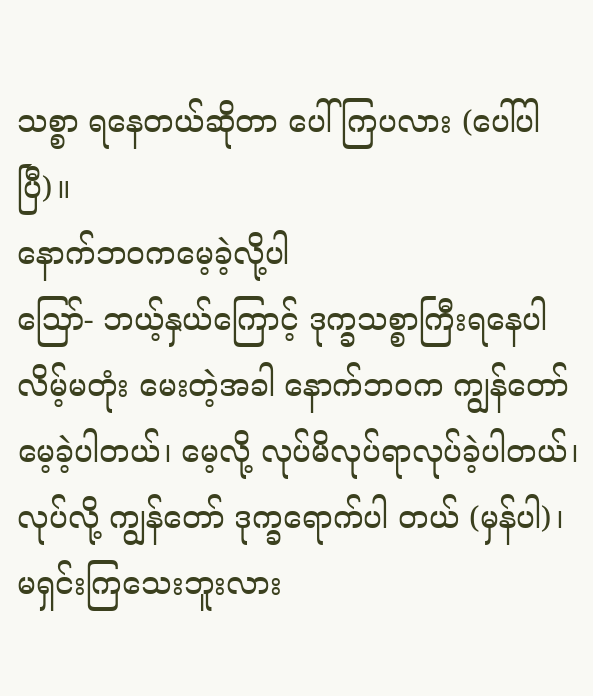သစ္စာ ရနေတယ်ဆိုတာ ပေါ်ကြပလား (ပေါ်ပါပြီ)။
နောက်ဘဝကမေ့ခဲ့လို့ပါ
ဪ- ဘယ့်နှယ်ကြောင့် ဒုက္ခသစ္စာကြီးရနေပါလိမ့်မတုံး မေးတဲ့အခါ နောက်ဘဝက ကျွန်တော် မေ့ခဲ့ပါတယ်၊ မေ့လို့ လုပ်မိလုပ်ရာလုပ်ခဲ့ပါတယ်၊ လုပ်လို့ ကျွန်တော် ဒုက္ခရောက်ပါ တယ် (မှန်ပါ)၊ မရှင်းကြသေးဘူးလား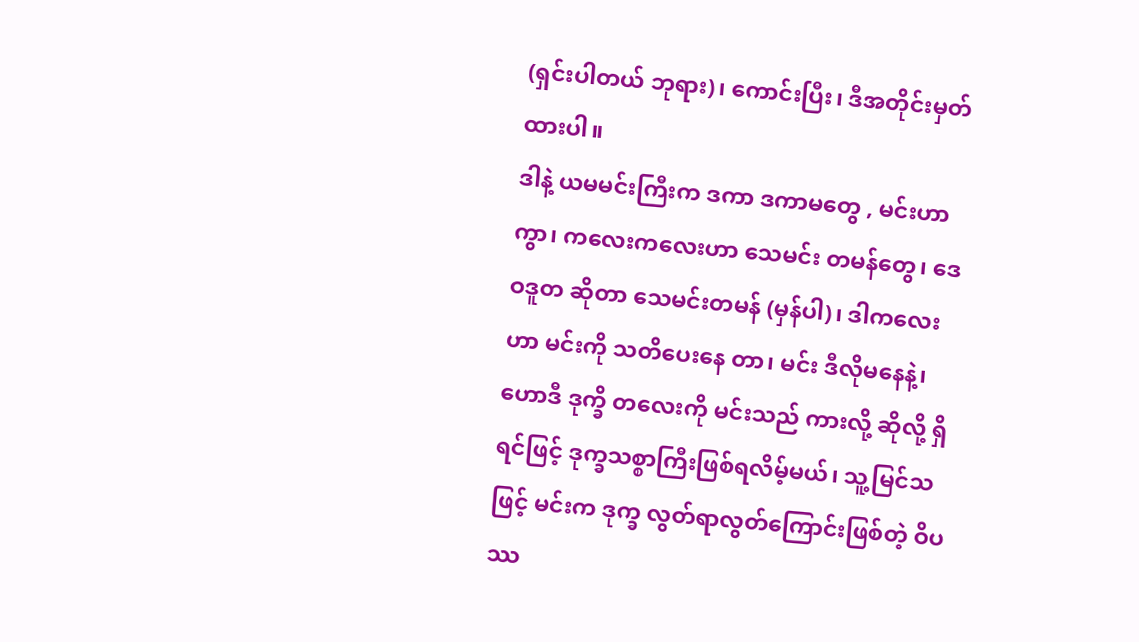(ရှင်းပါတယ် ဘုရား)၊ ကောင်းပြီး၊ ဒီအတိုင်းမှတ်ထားပါ။
ဒါနဲ့ ယမမင်းကြီးက ဒကာ ဒကာမတွေ , မင်းဟာကွာ၊ ကလေးကလေးဟာ သေမင်း တမန်တွေ၊ ဒေဝဒူတ ဆိုတာ သေမင်းတမန် (မှန်ပါ)၊ ဒါကလေးဟာ မင်းကို သတိပေးနေ တာ၊ မင်း ဒီလိုမနေနဲ့၊ ဟောဒီ ဒုက္ခိ တလေးကို မင်းသည် ကားလို့ ဆိုလို့ ရှိရင်ဖြင့် ဒုက္ခသစ္စာကြီးဖြစ်ရလိမ့်မယ်၊ သူ့မြင်သဖြင့် မင်းက ဒုက္ခ လွတ်ရာလွတ်ကြောင်းဖြစ်တဲ့ ဝိပဿ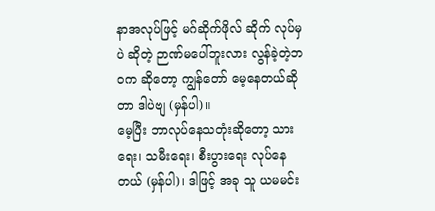နာအလုပ်ဖြင့် မဂ်ဆိုက်ဖိုလ် ဆိုက် လုပ်မှပဲ ဆိုတဲ့ ဉာဏ်မပေါ်ဘူးလား လွန်ခဲ့တဲ့ဘဝက ဆိုတော့ ကျွန်တော် မေ့နေတယ်ဆိုတာ ဒါပဲဗျ (မှန်ပါ)။
မေ့ပြီး ဘာလုပ်နေသတုံးဆိုတော့ သားရေး၊ သမီးရေး၊ စီးပွားရေး လုပ်နေတယ် (မှန်ပါ)၊ ဒါဖြင့် အခု သူ ယမမင်း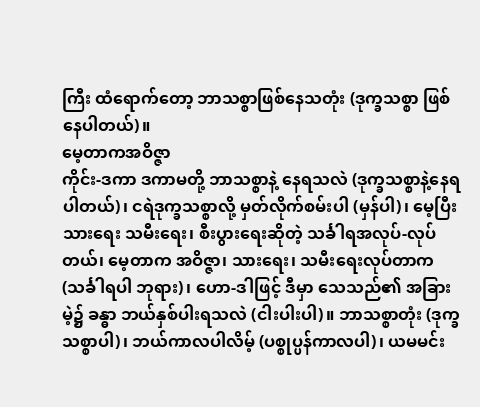ကြီး ထံရောက်တော့ ဘာသစ္စာဖြစ်နေသတုံး (ဒုက္ခသစ္စာ ဖြစ်နေပါတယ်)။
မေ့တာကအဝိဇ္ဇာ
ကိုင်း-ဒကာ ဒကာမတို့ ဘာသစ္စာနဲ့ နေရသလဲ (ဒုက္ခသစ္စာနဲ့နေရပါတယ်)၊ ငရဲဒုက္ခသစ္စာလို့ မှတ်လိုက်စမ်းပါ (မှန်ပါ)၊ မေ့ပြီး သားရေး သမီးရေး၊ စီးပွားရေးဆိုတဲ့ သင်္ခါရအလုပ်-လုပ်တယ်၊ မေ့တာက အဝိဇ္ဇာ၊ သားရေး၊ သမီးရေးလုပ်တာက (သင်္ခါရပါ ဘုရား)၊ ဟော-ဒါဖြင့် ဒီမှာ သေသည်၏ အခြားမဲ့၌ ခန္ဓာ ဘယ်နှစ်ပါးရသလဲ (ငါးပါးပါ)။ ဘာသစ္စာတုံး (ဒုက္ခသစ္စာပါ)၊ ဘယ်ကာလပါလိမ့် (ပစ္စုပ္ပန်ကာလပါ)၊ ယမမင်း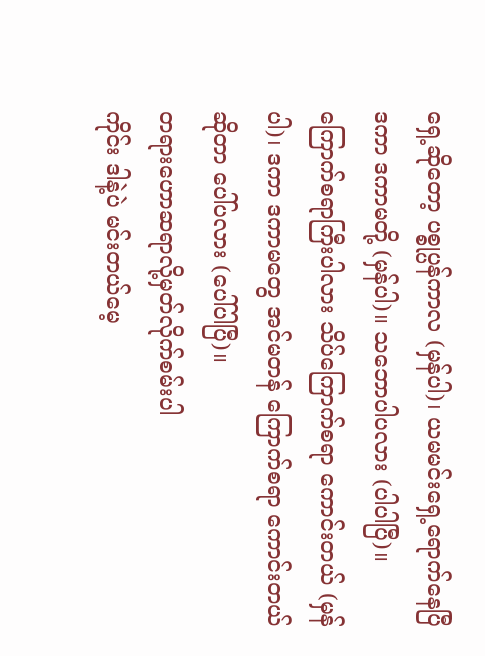ရှေ့ဆိုတော့ ပစ္စုပ္ပန်ကာလ (မှန်ပါ)၊ ယမမင်းရှေ့ရောက်နေပြီ ဒကာ ဒကာမတို့ (မှန်ပါ)။ သဘောပါပလား (ပါပါပြီ)။
ကြောက်စရာကြီးပါလား သိပ်ကြောက်စရာ ကောင်းတယ် (မှန်ပါ)၊ ဒကာ ဒကာမတွေ အင်မတန် ကြောက်စရာ ကောင်းတယ် ဆိုတာ ပေါ်ပလား (ပေါ်ပါပြီ)။
တရားဟောဆရာလို့မှတ်လိုက်စမ်းပါ
ကိုင်း ဒါနဲ့ပဲ မင်းတယ်မေ့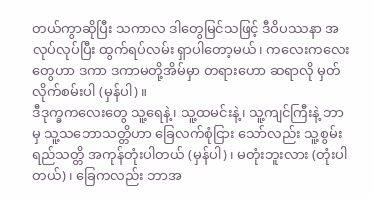တယ်ကွာဆိုပြီး သကာလ ဒါတွေမြင်သဖြင့် ဒီဝိပဿနာ အလုပ်လုပ်ပြီး ထွက်ရပ်လမ်း ရှာပါတော့မယ်၊ ကလေးကလေးတွေဟာ ဒကာ ဒကာမတို့အိမ်မှာ တရားဟော ဆရာလို မှတ်လိုက်စမ်းပါ (မှန်ပါ)။
ဒီဒုက္ခကလေးတွေ သူ့ရေနဲ့၊ သူ့ထမင်းနဲ့၊ သူ့ကျင်ကြီးနဲ့ ဘာမှ သူ့သဘောသတ္တိဟာ ခြေလက်စုံငြား သော်လည်း သူ့စွမ်း ရည်သတ္တိ အကုန်တုံးပါတယ် (မှန်ပါ)၊ မတုံးဘူးလား (တုံးပါတယ်)၊ ခြေကလည်း ဘာအ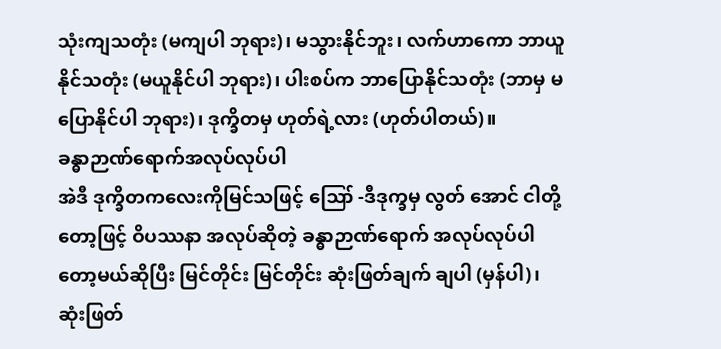သုံးကျသတုံး (မကျပါ ဘုရား)၊ မသွားနိုင်ဘူး၊ လက်ဟာကော ဘာယူနိုင်သတုံး (မယူနိုင်ပါ ဘုရား)၊ ပါးစပ်က ဘာပြောနိုင်သတုံး (ဘာမှ မပြောနိုင်ပါ ဘုရား)၊ ဒုက္ခိတမှ ဟုတ်ရဲ့လား (ဟုတ်ပါတယ်)။
ခန္ဓာဉာဏ်ရောက်အလုပ်လုပ်ပါ
အဲဒီ ဒုက္ခိတကလေးကိုမြင်သဖြင့် ဪ -ဒီဒုက္ခမှ လွတ် အောင် ငါတို့တော့ဖြင့် ဝိပဿနာ အလုပ်ဆိုတဲ့ ခန္ဓာဉာဏ်ရောက် အလုပ်လုပ်ပါတော့မယ်ဆိုပြီး မြင်တိုင်း မြင်တိုင်း ဆုံးဖြတ်ချက် ချပါ (မှန်ပါ)၊ ဆုံးဖြတ်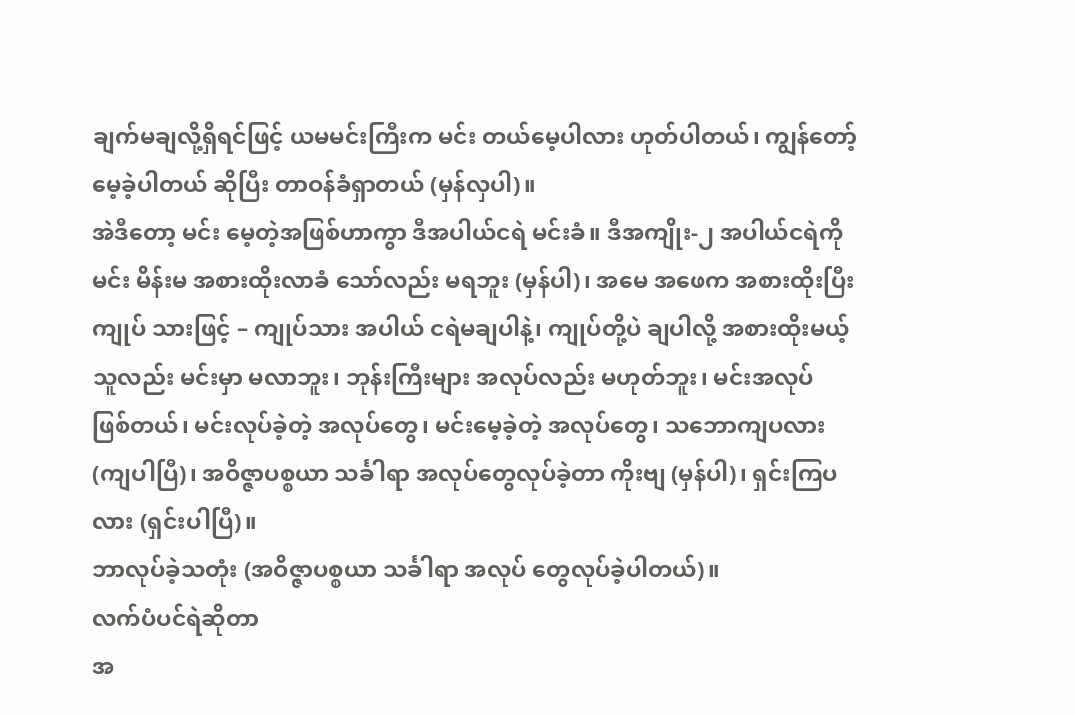ချက်မချလို့ရှိရင်ဖြင့် ယမမင်းကြီးက မင်း တယ်မေ့ပါလား ဟုတ်ပါတယ်၊ ကျွန်တော့်မေ့ခဲ့ပါတယ် ဆိုပြီး တာဝန်ခံရှာတယ် (မှန်လှပါ)။
အဲဒီတော့ မင်း မေ့တဲ့အဖြစ်ဟာကွာ ဒီအပါယ်ငရဲ မင်းခံ။ ဒီအကျိုး-၂ အပါယ်ငရဲကို မင်း မိန်းမ အစားထိုးလာခံ သော်လည်း မရဘူး (မှန်ပါ)၊ အမေ အဖေက အစားထိုးပြီး ကျုပ် သားဖြင့် – ကျုပ်သား အပါယ် ငရဲမချပါနဲ့၊ ကျုပ်တို့ပဲ ချပါလို့ အစားထိုးမယ့်သူလည်း မင်းမှာ မလာဘူး၊ ဘုန်းကြီးများ အလုပ်လည်း မဟုတ်ဘူး၊ မင်းအလုပ် ဖြစ်တယ်၊ မင်းလုပ်ခဲ့တဲ့ အလုပ်တွေ၊ မင်းမေ့ခဲ့တဲ့ အလုပ်တွေ၊ သဘောကျပလား (ကျပါပြီ)၊ အဝိဇ္ဇာပစ္စယာ သင်္ခါရာ အလုပ်တွေလုပ်ခဲ့တာ ကိုးဗျ (မှန်ပါ)၊ ရှင်းကြပလား (ရှင်းပါပြီ)။
ဘာလုပ်ခဲ့သတုံး (အဝိဇ္ဇာပစ္စယာ သင်္ခါရာ အလုပ် တွေလုပ်ခဲ့ပါတယ်)။
လက်ပံပင်ရဲဆိုတာ
အ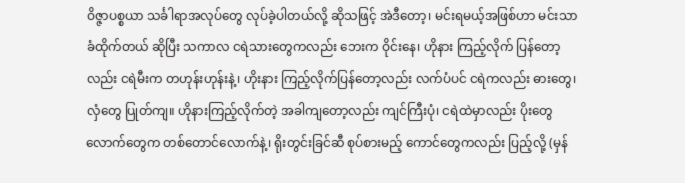ဝိဇ္ဇာပစ္စယာ သင်္ခါရာအလုပ်တွေ လုပ်ခဲ့ပါတယ်လို့ ဆိုသဖြင့် အဲဒီတော့၊ မင်းရမယ့်အဖြစ်ဟာ မင်းသာခံထိုက်တယ် ဆိုပြီး သကာလ ငရဲသားတွေကလည်း ဘေးက ဝိုင်းနေ၊ ဟိုနား ကြည့်လိုက် ပြန်တော့လည်း ငရဲမီးက တဟုန်းဟုန်းနဲ့၊ ဟိုးနား ကြည့်လိုက်ပြန်တော့လည်း လက်ပံပင် ငရဲကလည်း ဓားတွေ၊ လှံတွေ ပြုတ်ကျ။ ဟိုနားကြည့်လိုက်တဲ့ အခါကျတော့လည်း ကျင်ကြီးပုံ၊ ငရဲထဲမှာလည်း ပိုးတွေ လောက်တွေက တစ်တောင်လောက်နဲ့၊ ရိုးတွင်းခြင်ဆီ စုပ်စားမည့် ကောင်တွေကလည်း ပြည့်လို့ (မှန်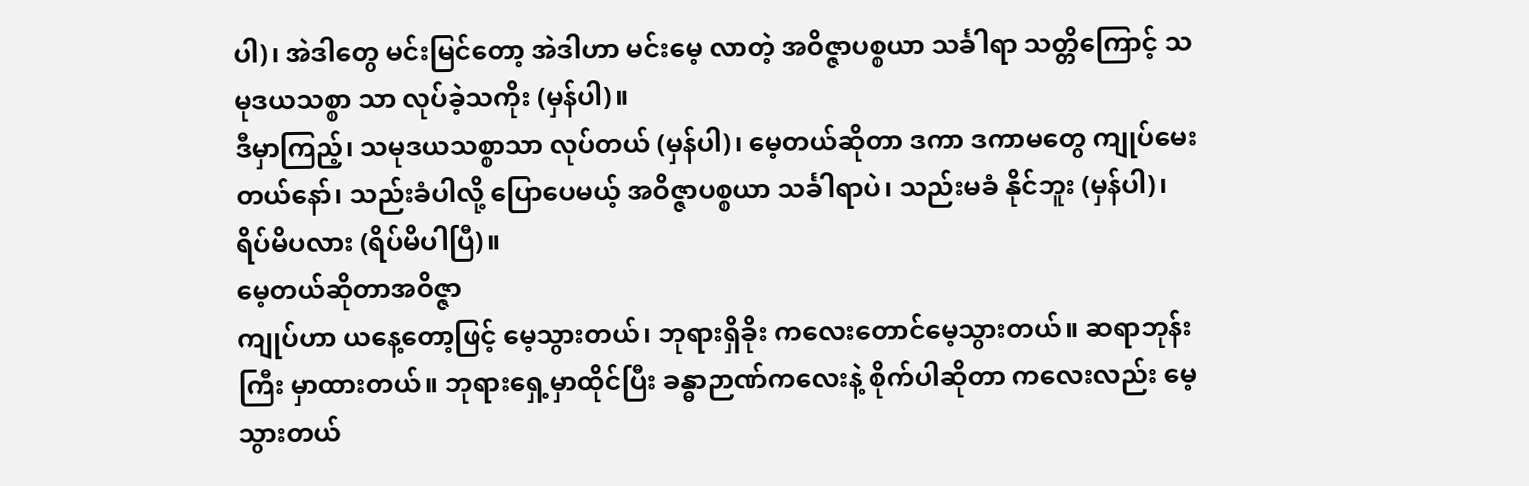ပါ)၊ အဲဒါတွေ မင်းမြင်တော့ အဲဒါဟာ မင်းမေ့ လာတဲ့ အဝိဇ္ဇာပစ္စယာ သင်္ခါရာ သတ္တိကြောင့် သမုဒယသစ္စာ သာ လုပ်ခဲ့သကိုး (မှန်ပါ)။
ဒီမှာကြည့်၊ သမုဒယသစ္စာသာ လုပ်တယ် (မှန်ပါ)၊ မေ့တယ်ဆိုတာ ဒကာ ဒကာမတွေ ကျုပ်မေးတယ်နော်၊ သည်းခံပါလို့ ပြောပေမယ့် အဝိဇ္ဇာပစ္စယာ သင်္ခါရာပဲ၊ သည်းမခံ နိုင်ဘူး (မှန်ပါ)၊ ရိပ်မိပလား (ရိပ်မိပါပြီ)။
မေ့တယ်ဆိုတာအဝိဇ္ဇာ
ကျုပ်ဟာ ယနေ့တော့ဖြင့် မေ့သွားတယ်၊ ဘုရားရှိခိုး ကလေးတောင်မေ့သွားတယ်။ ဆရာဘုန်းကြီး မှာထားတယ်။ ဘုရားရှေ့မှာထိုင်ပြီး ခန္ဓာဉာဏ်ကလေးနဲ့ စိုက်ပါဆိုတာ ကလေးလည်း မေ့သွားတယ်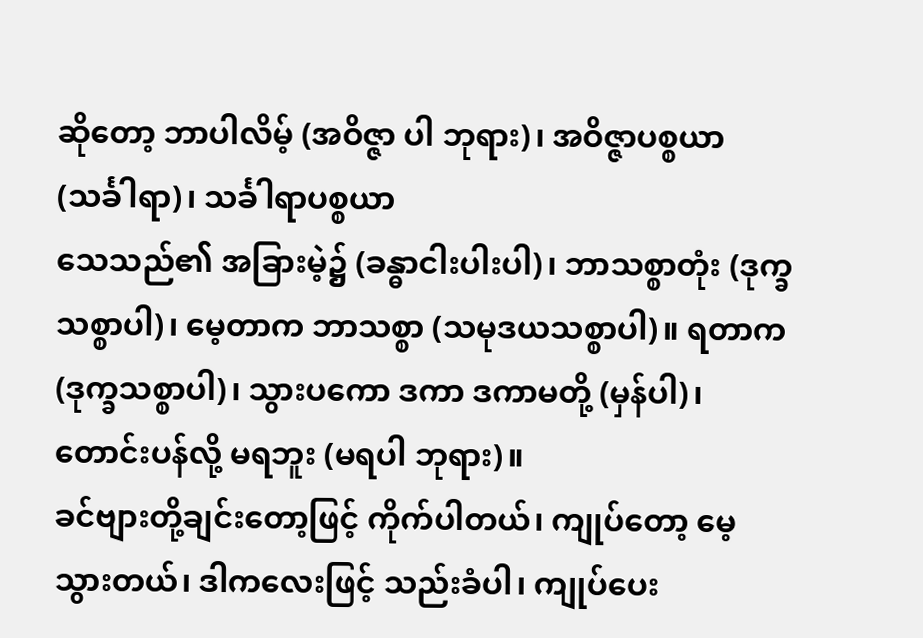ဆိုတော့ ဘာပါလိမ့် (အဝိဇ္ဇာ ပါ ဘုရား)၊ အဝိဇ္ဇာပစ္စယာ (သင်္ခါရာ)၊ သင်္ခါရာပစ္စယာ
သေသည်၏ အခြားမဲ့၌ (ခန္ဓာငါးပါးပါ)၊ ဘာသစ္စာတုံး (ဒုက္ခသစ္စာပါ)၊ မေ့တာက ဘာသစ္စာ (သမုဒယသစ္စာပါ)။ ရတာက (ဒုက္ခသစ္စာပါ)၊ သွားပကော ဒကာ ဒကာမတို့ (မှန်ပါ)၊ တောင်းပန်လို့ မရဘူး (မရပါ ဘုရား)။
ခင်ဗျားတို့ချင်းတော့ဖြင့် ကိုက်ပါတယ်၊ ကျုပ်တော့ မေ့ သွားတယ်၊ ဒါကလေးဖြင့် သည်းခံပါ၊ ကျုပ်ပေး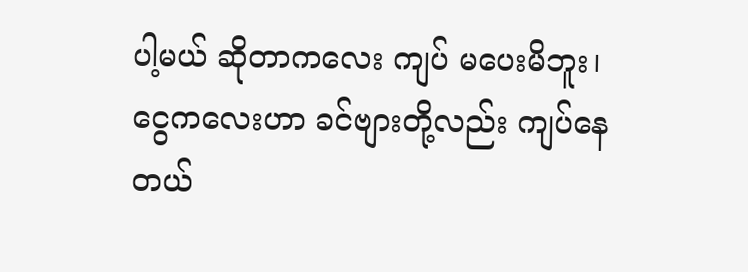ပါ့မယ် ဆိုတာကလေး ကျပ် မပေးမိဘူး၊ ငွေကလေးဟာ ခင်ဗျားတို့လည်း ကျပ်နေတယ်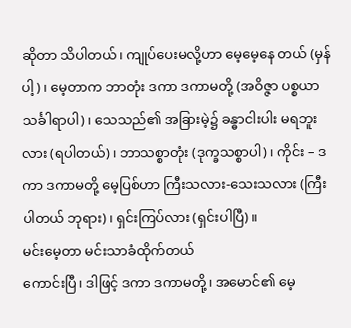ဆိုတာ သိပါတယ်၊ ကျုပ်ပေးမလို့ဟာ မေ့မေ့နေ တယ် (မှန်ပါ့)၊ မေ့တာက ဘာတုံး ဒကာ ဒကာမတို့ (အဝိဇ္ဇာ ပစ္စယာ သင်္ခါရာပါ)၊ သေသည်၏ အခြားမဲ့၌ ခန္ဓာငါးပါး မရဘူးလား (ရပါတယ်)၊ ဘာသစ္စာတုံး (ဒုက္ခသစ္စာပါ)၊ ကိုင်း – ဒကာ ဒကာမတို့ မေ့ပြစ်ဟာ ကြီးသလား-သေးသလား (ကြီးပါတယ် ဘုရား)၊ ရှင်းကြပ်လား (ရှင်းပါပြီ)။
မင်းမေ့တာ မင်းသာခံထိုက်တယ်
ကောင်းပြီ၊ ဒါဖြင့် ဒကာ ဒကာမတို့၊ အမောင်၏ မေ့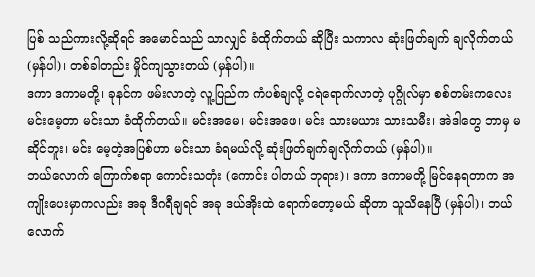ပြစ် သည်ကားလို့ဆိုရင် အမောင်သည် သာလျှင် ခံထိုက်တယ် ဆိုပြီး သကာလ ဆုံးဖြတ်ချက် ချလိုက်တယ် (မှန်ပါ)၊ တစ်ခါတည်း မှိုင်ကျသွားတယ် (မှန်ပါ)။
ဒကာ ဒကာမတို့၊ ခုနင်က ဖမ်းလာတဲ့ လူ့ပြည်က ကံပစ်ချလို့ ငရဲရောက်လာတဲ့ ပုဂ္ဂိုလ်မှာ စစ်တမ်းကလေး မင်းမေ့တာ မင်းသာ ခံထိုက်တယ်။ မင်းအမေ၊ မင်းအဖေ၊ မင်း သားမယား သားသမီး၊ အဲဒါတွေ ဘာမှ မဆိုင်ဘူး၊ မင်း မေ့တဲ့အပြစ်ဟာ မင်းသာ ခံရမယ်လို့ ဆုံးဖြတ်ချက်ချလိုက်တယ် (မှန်ပါ)။
ဘယ်လောက် ကြောက်စရာ ကောင်းသတုံး (ကောင်း ပါတယ် ဘုရား)၊ ဒကာ ဒကာမတို့ မြင်နေရတာက အကျိုးပေးမှာကလည်း အခု ဒီဂရီချရင် အခု ဒယ်အိုးထဲ ရောက်တော့မယ် ဆိုတာ သူသိနေပြီ (မှန်ပါ)၊ ဘယ်လောက်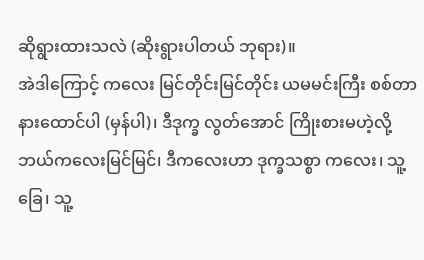ဆိုရွားထားသလဲ (ဆိုးရွားပါတယ် ဘုရား)။
အဲဒါကြောင့် ကလေး မြင်တိုင်းမြင်တိုင်း ယမမင်းကြီး စစ်တာ နားထောင်ပါ (မှန်ပါ)၊ ဒီဒုက္ခ လွတ်အောင် ကြိုးစားမဟဲ့လို့ ဘယ်ကလေးမြင်မြင်၊ ဒီကလေးဟာ ဒုက္ခသစ္စာ ကလေး၊ သူ့ခြေ၊ သူ့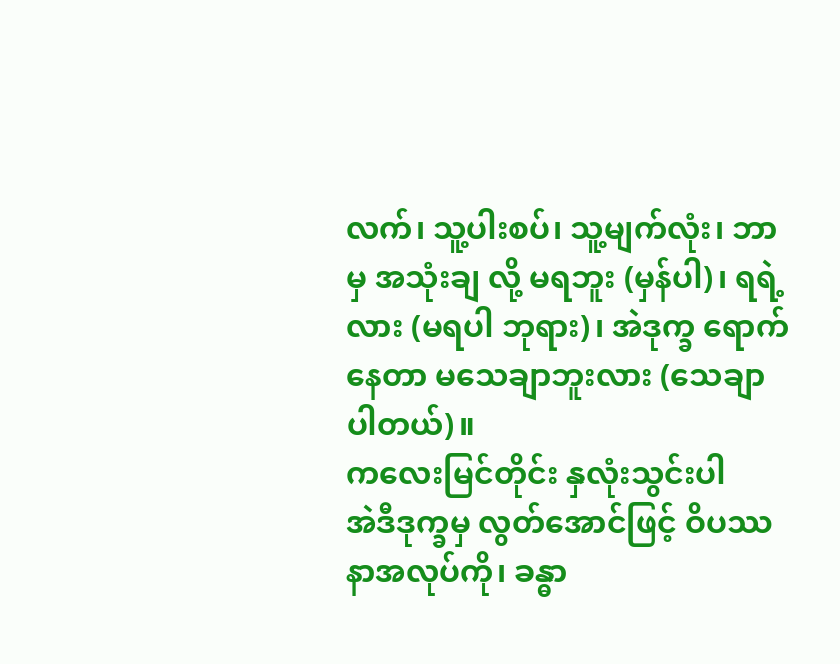လက်၊ သူ့ပါးစပ်၊ သူ့မျက်လုံး၊ ဘာမှ အသုံးချ လို့ မရဘူး (မှန်ပါ)၊ ရရဲ့လား (မရပါ ဘုရား)၊ အဲဒုက္ခ ရောက်နေတာ မသေချာဘူးလား (သေချာပါတယ်)။
ကလေးမြင်တိုင်း နှလုံးသွင်းပါ
အဲဒီဒုက္ခမှ လွတ်အောင်ဖြင့် ဝိပဿနာအလုပ်ကို၊ ခန္ဓာ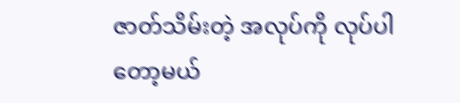ဇာတ်သိမ်းတဲ့ အလုပ်ကို လုပ်ပါတော့မယ်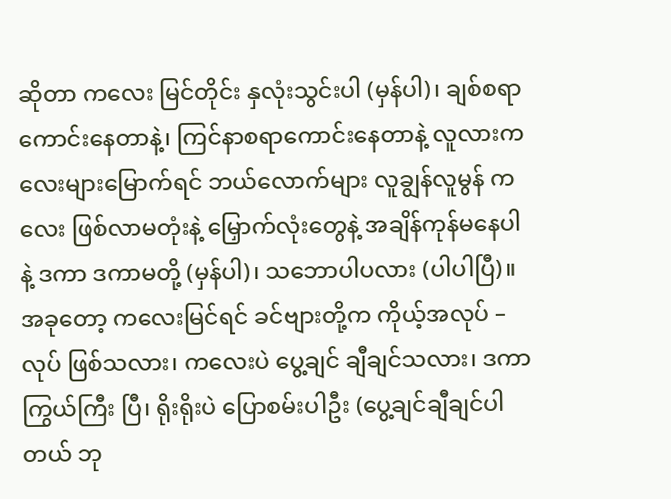ဆိုတာ ကလေး မြင်တိုင်း နှလုံးသွင်းပါ (မှန်ပါ)၊ ချစ်စရာကောင်းနေတာနဲ့၊ ကြင်နာစရာကောင်းနေတာနဲ့ လူလားကလေးများမြောက်ရင် ဘယ်လောက်များ လူချွန်လူမွန် ကလေး ဖြစ်လာမတုံးနဲ့ မြှောက်လုံးတွေနဲ့ အချိန်ကုန်မနေပါနဲ့ ဒကာ ဒကာမတို့ (မှန်ပါ)၊ သဘောပါပလား (ပါပါပြီ)။
အခုတော့ ကလေးမြင်ရင် ခင်ဗျားတို့က ကိုယ့်အလုပ် – လုပ် ဖြစ်သလား၊ ကလေးပဲ ပွေ့ချင် ချီချင်သလား၊ ဒကာကြွယ်ကြီး ပြီ၊ ရိုးရိုးပဲ ပြောစမ်းပါဦး (ပွေ့ချင်ချီချင်ပါတယ် ဘု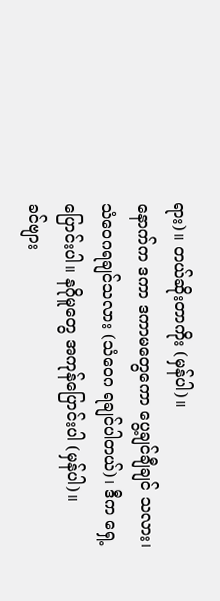ရား)။ တယ်ဆိုးတာကိုး (မှန်ပါ)။
နောက်က ဒကာ ဒကာမတွေကော ပွေ့ချင်ချီချင် သလား၊ သံဝေဂရချင်သလား (သံဝေဂ ရချင်ပါတယ်)၊ ဒီက ရှေ့ပြောင်းပါ။ နဂိုမူတွေ အကုန်ပြောင်းပါ (မှန်ပါ)။
ခင်ဗျား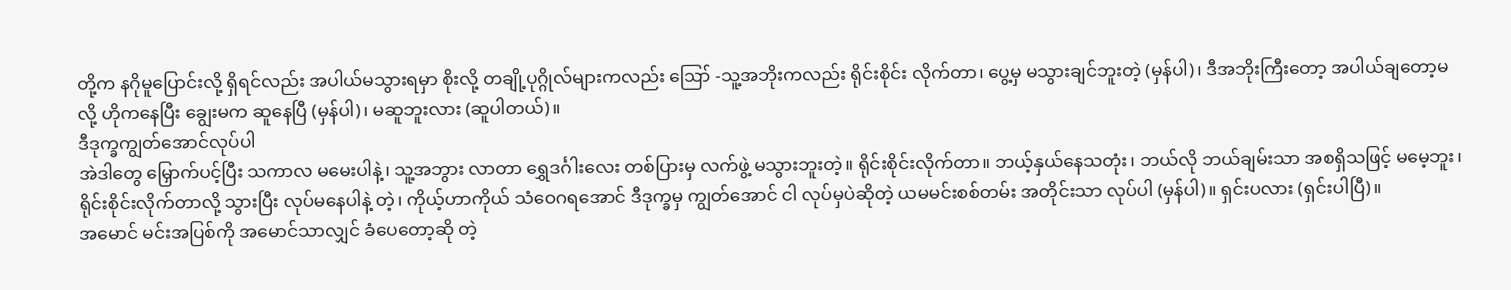တို့က နဂိုမူပြောင်းလို့ ရှိရင်လည်း အပါယ်မသွားရမှာ စိုးလို့ တချို့ပုဂ္ဂိုလ်များကလည်း ဪ -သူ့အဘိုးကလည်း ရိုင်းစိုင်း လိုက်တာ၊ ပွေ့မှ မသွားချင်ဘူးတဲ့ (မှန်ပါ)၊ ဒီအဘိုးကြီးတော့ အပါယ်ချတော့မလို့ ဟိုကနေပြီး ချွေးမက ဆူနေပြီ (မှန်ပါ)၊ မဆူဘူးလား (ဆူပါတယ်)။
ဒီဒုက္ခကျွတ်အောင်လုပ်ပါ
အဲဒါတွေ မြှောက်ပင့်ပြီး သကာလ မမေးပါနဲ့၊ သူ့အဘွား လာတာ ရွှေဒင်္ဂါးလေး တစ်ပြားမှ လက်ဖွဲ့ မသွားဘူးတဲ့။ ရိုင်းစိုင်းလိုက်တာ။ ဘယ့်နှယ်နေသတုံး၊ ဘယ်လို ဘယ်ချမ်းသာ အစရှိသဖြင့် မမေ့ဘူး၊ ရိုင်းစိုင်းလိုက်တာလို့ သွားပြီး လုပ်မနေပါနဲ့ တဲ့၊ ကိုယ့်ဟာကိုယ် သံဝေဂရအောင် ဒီဒုက္ခမှ ကျွတ်အောင် ငါ လုပ်မှပဲဆိုတဲ့ ယမမင်းစစ်တမ်း အတိုင်းသာ လုပ်ပါ (မှန်ပါ)။ ရှင်းပလား (ရှင်းပါပြီ)။
အမောင် မင်းအပြစ်ကို အမောင်သာလျှင် ခံပေတော့ဆို တဲ့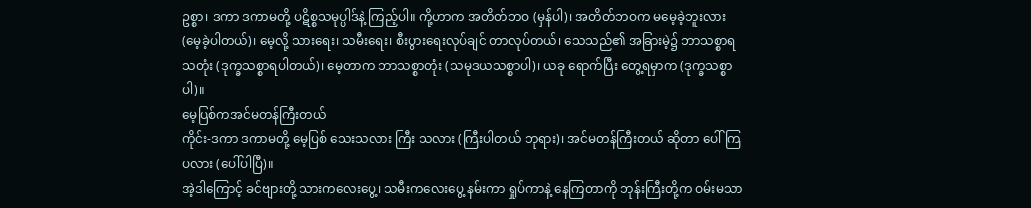ဥစ္စာ၊ ဒကာ ဒကာမတို့ ပဋိစ္စသမုပ္ပါဒ်နဲ့ ကြည့်ပါ။ ကို့ဟာက အတိတ်ဘဝ (မှန်ပါ)၊ အတိတ်ဘဝက မမေ့ခဲ့ဘူးလား (မေ့ခဲ့ပါတယ်)၊ မေ့လို့ သားရေး၊ သမီးရေး၊ စီးပွားရေးလုပ်ချင် တာလုပ်တယ်၊ သေသည်၏ အခြားမဲ့၌ ဘာသစ္စာရသတုံး (ဒုက္ခသစ္စာရပါတယ်)၊ မေ့တာက ဘာသစ္စာတုံး (သမုဒယသစ္စာပါ)၊ ယခု ရောက်ပြီး တွေ့ရမှာက (ဒုက္ခသစ္စာပါ)။
မေ့ပြစ်ကအင်မတန်ကြီးတယ်
ကိုင်း-ဒကာ ဒကာမတို့ မေ့ပြစ် သေးသလား ကြီး သလား (ကြီးပါတယ် ဘုရား)၊ အင်မတန်ကြီးတယ် ဆိုတာ ပေါ်ကြပလား (ပေါ်ပါပြီ)။
အဲ့ဒါကြောင့် ခင်ဗျားတို့ သားကလေးပွေ့၊ သမီးကလေးပွေ့ နမ်းကာ ရှုပ်ကာနဲ့ နေကြတာကို ဘုန်းကြီးတို့က ဝမ်းမသာ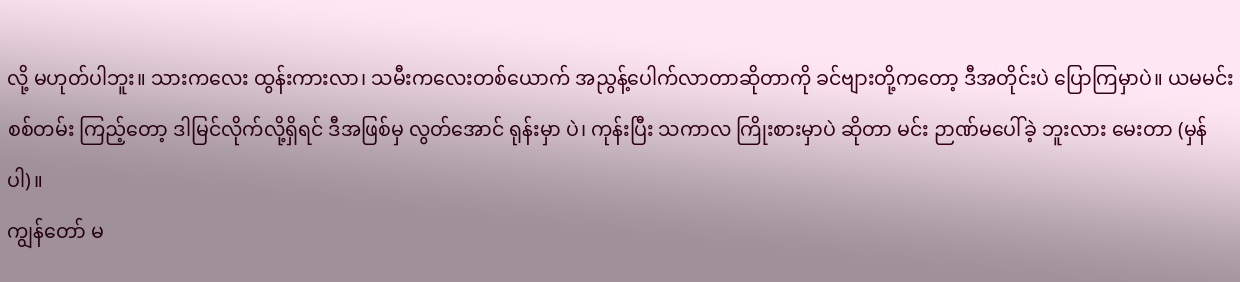လို့ မဟုတ်ပါဘူး။ သားကလေး ထွန်းကားလာ၊ သမီးကလေးတစ်ယောက် အညွန့်ပေါက်လာတာဆိုတာကို ခင်ဗျားတို့ကတော့ ဒီအတိုင်းပဲ ပြောကြမှာပဲ။ ယမမင်းစစ်တမ်း ကြည့်တော့ ဒါမြင်လိုက်လို့ရှိရင် ဒီအဖြစ်မှ လွတ်အောင် ရုန်းမှာ ပဲ၊ ကုန်းပြီး သကာလ ကြိုးစားမှာပဲ ဆိုတာ မင်း ဉာဏ်မပေါ်ခဲ့ ဘူးလား မေးတာ (မှန်ပါ)။
ကျွန်တော် မ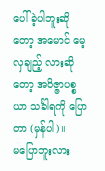ပေါ်ခဲ့ပါဘူးဆိုတော့ အမောင် မေ့လှချည့် လားဆိုတော့ အဝိဇ္ဇာပစ္စယာ သင်္ခါရကို ပြောတာ (မှန်ပါ)။
မပြောဘူးလား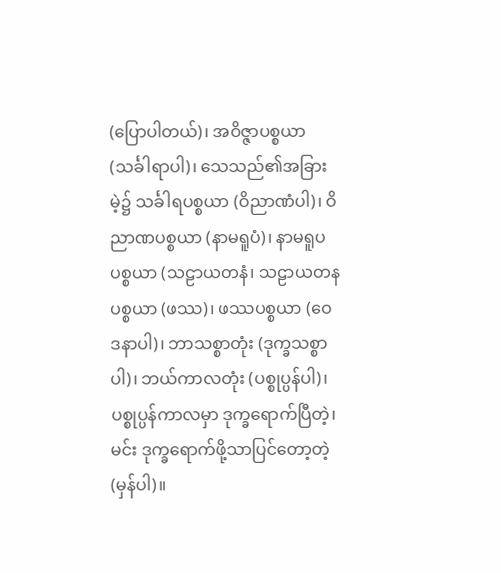(ပြောပါတယ်)၊ အဝိဇ္ဇာပစ္စယာ (သင်္ခါရာပါ)၊ သေသည်၏အခြားမဲ့၌ သင်္ခါရပစ္စယာ (ဝိညာဏံပါ)၊ ဝိညာဏပစ္စယာ (နာမရူပံ)၊ နာမရူပပစ္စယာ (သဠာယတနံ၊ သဠာယတနပစ္စယာ (ဖဿ)၊ ဖဿပစ္စယာ (ဝေဒနာပါ)၊ ဘာသစ္စာတုံး (ဒုက္ခသစ္စာပါ)၊ ဘယ်ကာလတုံး (ပစ္စုပ္ပန်ပါ)၊
ပစ္စုပ္ပန်ကာလမှာ ဒုက္ခရောက်ပြီတဲ့၊ မင်း ဒုက္ခရောက်ဖို့သာပြင်တော့တဲ့ (မှန်ပါ)။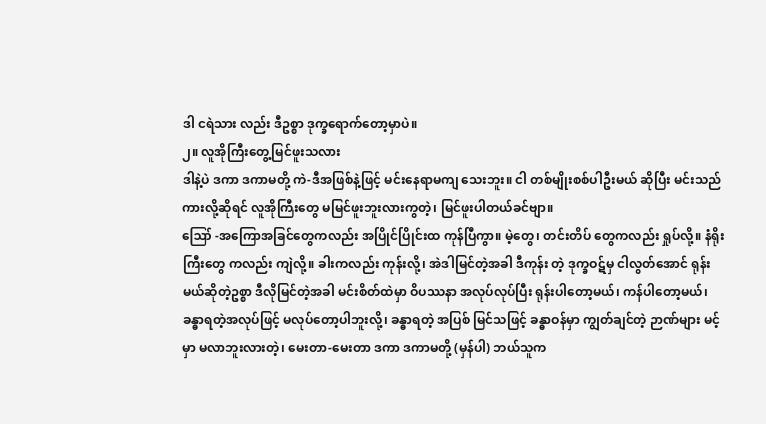ဒါ ငရဲသား လည်း ဒီဥစ္စာ ဒုက္ခရောက်တော့မှာပဲ။
၂။ လူအိုကြီးတွေ့မြင်ဖူးသလား
ဒါနဲ့ပဲ ဒကာ ဒကာမတို့ ကဲ-ဒီအဖြစ်နဲ့ဖြင့် မင်းနေရာမကျ သေးဘူး။ ငါ တစ်မျိုးစစ်ပါဦးမယ် ဆိုပြီး မင်းသည်ကားလို့ဆိုရင် လူအိုကြီးတွေ မမြင်ဖူးဘူးလားကွတဲ့၊ မြင်ဖူးပါတယ်ခင်ဗျာ။
ဪ -အကြောအခြင်တွေကလည်း အပြိုင်ပြိုင်းထ ကုန်ပြီကွာ။ မဲ့တွေ၊ တင်းတိပ် တွေကလည်း ရှုပ်လို့။ နံရိုးကြီးတွေ ကလည်း ကျဲလို့။ ခါးကလည်း ကုန်းလို့၊ အဲဒါမြင်တဲ့အခါ ဒီကုန်း တဲ့ ဒုက္ခဝဋ်မှ ငါလွတ်အောင် ရုန်းမယ်ဆိုတဲ့ဥစ္စာ ဒီလိုမြင်တဲ့အခါ မင်းစိတ်ထဲမှာ ဝိပဿနာ အလုပ်လုပ်ပြီး ရုန်းပါတော့မယ်၊ ကန်ပါတော့မယ်၊ ခန္ဓာရတဲ့အလုပ်ဖြင့် မလုပ်တော့ပါဘူးလို့၊ ခန္ဓာရတဲ့ အပြစ် မြင်သဖြင့် ခန္ဓာဝန်မှာ ကျွတ်ချင်တဲ့ ဉာဏ်များ မင့်မှာ မလာဘူးလားတဲ့၊ မေးတာ-မေးတာ ဒကာ ဒကာမတို့ (မှန်ပါ) ဘယ်သူက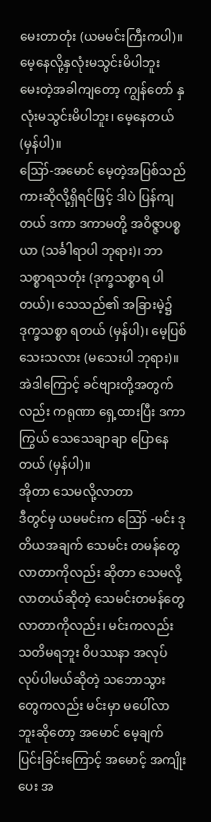မေးတာတုံး (ယမမင်းကြီးကပါ)။
မေ့နေလို့နှလုံးမသွင်းမိပါဘူး
မေးတဲ့အခါကျတော့ ကျွန်တော် နှလုံးမသွင်းမိပါဘူး၊ မေ့နေတယ် (မှန်ပါ)။
ဪ-အမောင် မေ့တဲ့အပြစ်သည်ကားဆိုလို့ရှိရင်ဖြင့် ဒါပဲ ပြန်ကျတယ် ဒကာ ဒကာမတို့ အဝိဇ္ဇာပစ္စယာ (သင်္ခါရာပါ ဘုရား)၊ ဘာသစ္စာရသတုံး (ဒုက္ခသစ္စာရ ပါတယ်)၊ သေသည်၏ အခြားမဲ့၌ ဒုက္ခသစ္စာ ရတယ် (မှန်ပါ)၊ မေ့ပြစ်သေးသလား (မသေးပါ ဘုရား)။
အဲဒါကြောင့် ခင်ဗျားတို့အတွက်လည်း ကရုဏာ ရှေ့ထားပြီး ဒကာကြွယ် သေသေချာချာ ပြောနေတယ် (မှန်ပါ)။
အိုတာ သေမလို့လာတာ
ဒီတွင်မှ ယမမင်းက ဪ -မင်း ဒုတိယအချက် သေမင်း တမန်တွေ လာတာကိုလည်း ဆိုတာ သေမလို့လာတယ်ဆိုတဲ့ သေမင်းတမန်တွေလာတာကိုလည်း၊ မင်းကလည်း သတိမရဘူး ဝိပဿနာ အလုပ် လုပ်ပါမယ်ဆိုတဲ့ သဘောသွား တွေကလည်း မင်းမှာ မပေါ်လာဘူးဆိုတော့ အမောင် မေ့ချက် ပြင်းခြင်းကြောင့် အမောင့် အကျိုးပေး အ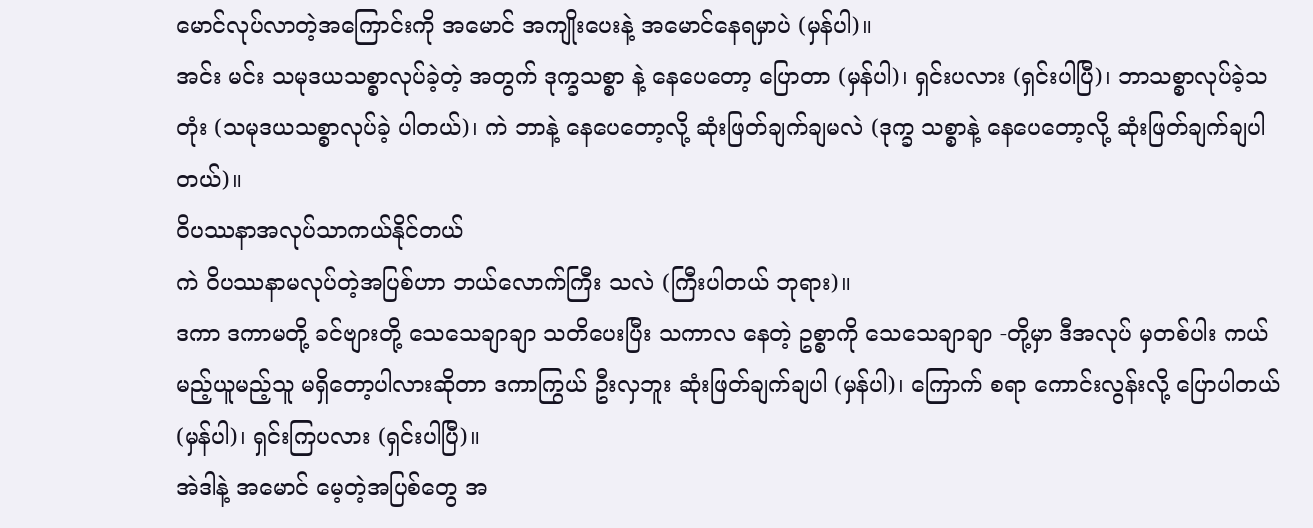မောင်လုပ်လာတဲ့အကြောင်းကို အမောင် အကျိုးပေးနဲ့ အမောင်နေရမှာပဲ (မှန်ပါ)။
အင်း မင်း သမုဒယသစ္စာလုပ်ခဲ့တဲ့ အတွက် ဒုက္ခသစ္စာ နဲ့ နေပေတော့ ပြောတာ (မှန်ပါ)၊ ရှင်းပလား (ရှင်းပါပြီ)၊ ဘာသစ္စာလုပ်ခဲ့သတုံး (သမုဒယသစ္စာလုပ်ခဲ့ ပါတယ်)၊ ကဲ ဘာနဲ့ နေပေတော့လို့ ဆုံးဖြတ်ချက်ချမလဲ (ဒုက္ခ သစ္စာနဲ့ နေပေတော့လို့ ဆုံးဖြတ်ချက်ချပါတယ်)။
ဝိပဿနာအလုပ်သာကယ်နိုင်တယ်
ကဲ ဝိပဿနာမလုပ်တဲ့အပြစ်ဟာ ဘယ်လောက်ကြီး သလဲ (ကြီးပါတယ် ဘုရား)။
ဒကာ ဒကာမတို့ ခင်ဗျားတို့ သေသေချာချာ သတိပေးပြီး သကာလ နေတဲ့ ဥစ္စာကို သေသေချာချာ -တို့မှာ ဒီအလုပ် မှတစ်ပါး ကယ်မည့်ယူမည့်သူ မရှိတော့ပါလားဆိုတာ ဒကာကြွယ် ဦးလှဘူး ဆုံးဖြတ်ချက်ချပါ (မှန်ပါ)၊ ကြောက် စရာ ကောင်းလွန်းလို့ ပြောပါတယ် (မှန်ပါ)၊ ရှင်းကြပလား (ရှင်းပါပြီ)။
အဲဒါနဲ့ အမောင် မေ့တဲ့အပြစ်တွေ အ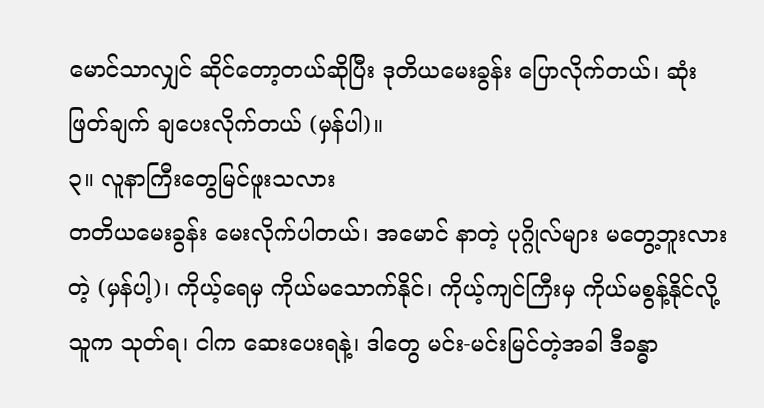မောင်သာလျှင် ဆိုင်တော့တယ်ဆိုပြီး ဒုတိယမေးခွန်း ပြောလိုက်တယ်၊ ဆုံးဖြတ်ချက် ချပေးလိုက်တယ် (မှန်ပါ)။
၃။ လူနာကြီးတွေမြင်ဖူးသလား
တတိယမေးခွန်း မေးလိုက်ပါတယ်၊ အမောင် နာတဲ့ ပုဂ္ဂိုလ်များ မတွေ့ဘူးလားတဲ့ (မှန်ပါ့)၊ ကိုယ့်ရေမှ ကိုယ်မသောက်နိုင်၊ ကိုယ့်ကျင်ကြီးမှ ကိုယ်မစွန့်နိုင်လို့ သူက သုတ်ရ၊ ငါက ဆေးပေးရနဲ့၊ ဒါတွေ မင်း-မင်းမြင်တဲ့အခါ ဒီခန္ဓာ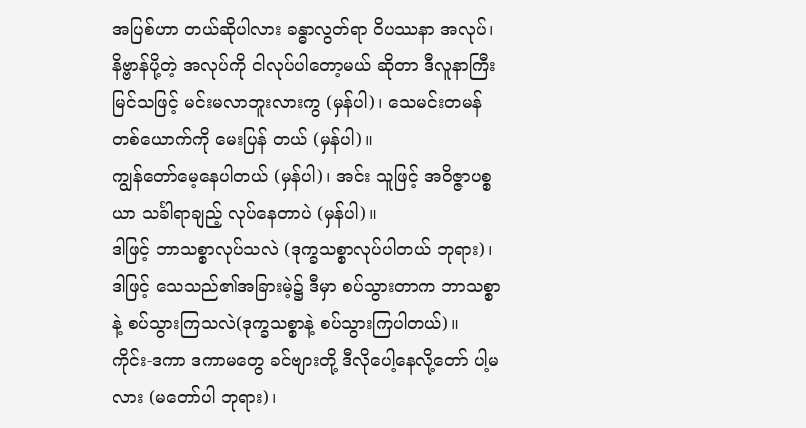အပြစ်ဟာ တယ်ဆိုပါလား ခန္ဓာလွတ်ရာ ဝိပဿနာ အလုပ်၊ နိဗ္ဗာန်ပို့တဲ့ အလုပ်ကို ငါလုပ်ပါတော့မယ် ဆိုတာ ဒီလူနာကြီးမြင်သဖြင့် မင်းမလာဘူးလားကွ (မှန်ပါ)၊ သေမင်းတမန်တစ်ယောက်ကို မေးပြန် တယ် (မှန်ပါ)။
ကျွန်တော်မေ့နေပါတယ် (မှန်ပါ)၊ အင်း သူဖြင့် အဝိဇ္ဇာပစ္စယာ သင်္ခါရာချည့် လုပ်နေတာပဲ (မှန်ပါ)။
ဒါဖြင့် ဘာသစ္စာလုပ်သလဲ (ဒုက္ခသစ္စာလုပ်ပါတယ် ဘုရား)၊ ဒါဖြင့် သေသည်၏အခြားမဲ့၌ ဒီမှာ စပ်သွားတာက ဘာသစ္စာနဲ့ စပ်သွားကြသလဲ(ဒုက္ခသစ္စာနဲ့ စပ်သွားကြပါတယ်)။
ကိုင်း-ဒကာ ဒကာမတွေ ခင်ဗျားတို့ ဒီလိုပေါ့နေလို့တော် ပါ့မလား (မတော်ပါ ဘုရား)၊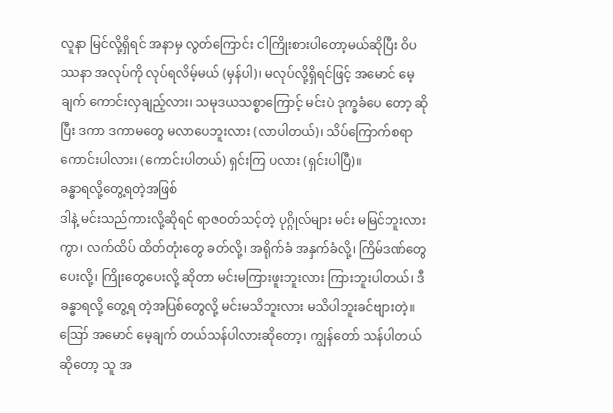လူနာ မြင်လို့ရှိရင် အနာမှ လွတ်ကြောင်း ငါကြိုးစားပါတော့မယ်ဆိုပြီး ဝိပဿနာ အလုပ်ကို လုပ်ရလိမ့်မယ် (မှန်ပါ)၊ မလုပ်လို့ရှိရင်ဖြင့် အမောင် မေ့ချက် ကောင်းလှချည့်လား၊ သမုဒယသစ္စာကြောင့် မင်းပဲ ဒုက္ခခံပေ တော့ ဆိုပြီး ဒကာ ဒကာမတွေ မလာပေဘူးလား (လာပါတယ်)၊ သိပ်ကြောက်စရာ ကောင်းပါလား၊ (ကောင်းပါတယ်) ရှင်းကြ ပလား (ရှင်းပါပြီ)။
ခန္ဓာရလို့တွေ့ရတဲ့အဖြစ်
ဒါနဲ့ မင်းသည်ကားလို့ဆိုရင် ရာဇဝတ်သင့်တဲ့ ပုဂ္ဂိုလ်များ မင်း မမြင်ဘူးလားကွာ၊ လက်ထိပ် ထိတ်တုံးတွေ ခတ်လို့၊ အရိုက်ခံ အနှက်ခံလို့၊ ကြိမ်ဒဏ်တွေပေးလို့၊ ကြိုးတွေပေးလို့ ဆိုတာ မင်းမကြားဖူးဘူးလား ကြားဘူးပါတယ်၊ ဒီခန္ဓာရလို့ တွေ့ရ တဲ့အပြစ်တွေလို့ မင်းမသိဘူးလား မသိပါဘူးခင်ဗျားတဲ့။
ဪ အမောင် မေ့ချက် တယ်သန်ပါလားဆိုတော့၊ ကျွန်တော် သန်ပါတယ်ဆိုတော့ သူ အ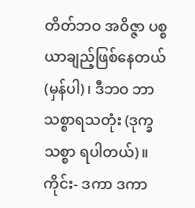တိတ်ဘဝ အဝိဇ္ဇာ ပစ္စယာချည့်ဖြစ်နေတယ် (မှန်ပါ)၊ ဒီဘဝ ဘာသစ္စာရသတုံး (ဒုက္ခသစ္စာ ရပါတယ်)။
ကိုင်း- ဒကာ ဒကာ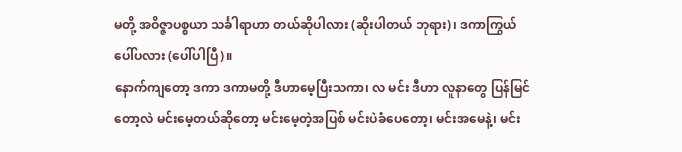မတို့ အဝိဇ္ဇာပစ္စယာ သင်္ခါရာဟာ တယ်ဆိုပါလား (ဆိုးပါတယ် ဘုရား)၊ ဒကာကြွယ် ပေါ်ပလား (ပေါ်ပါပြီ)။
နောက်ကျတော့ ဒကာ ဒကာမတို့ ဒီဟာမေ့ပြီးသကာ၊ လ မင်း ဒီဟာ လူနာတွေ ပြန်မြင်တော့လဲ မင်းမေ့တယ်ဆိုတော့ မင်းမေ့တဲ့အပြစ် မင်းပဲခံပေတော့၊ မင်းအမေနဲ့၊ မင်း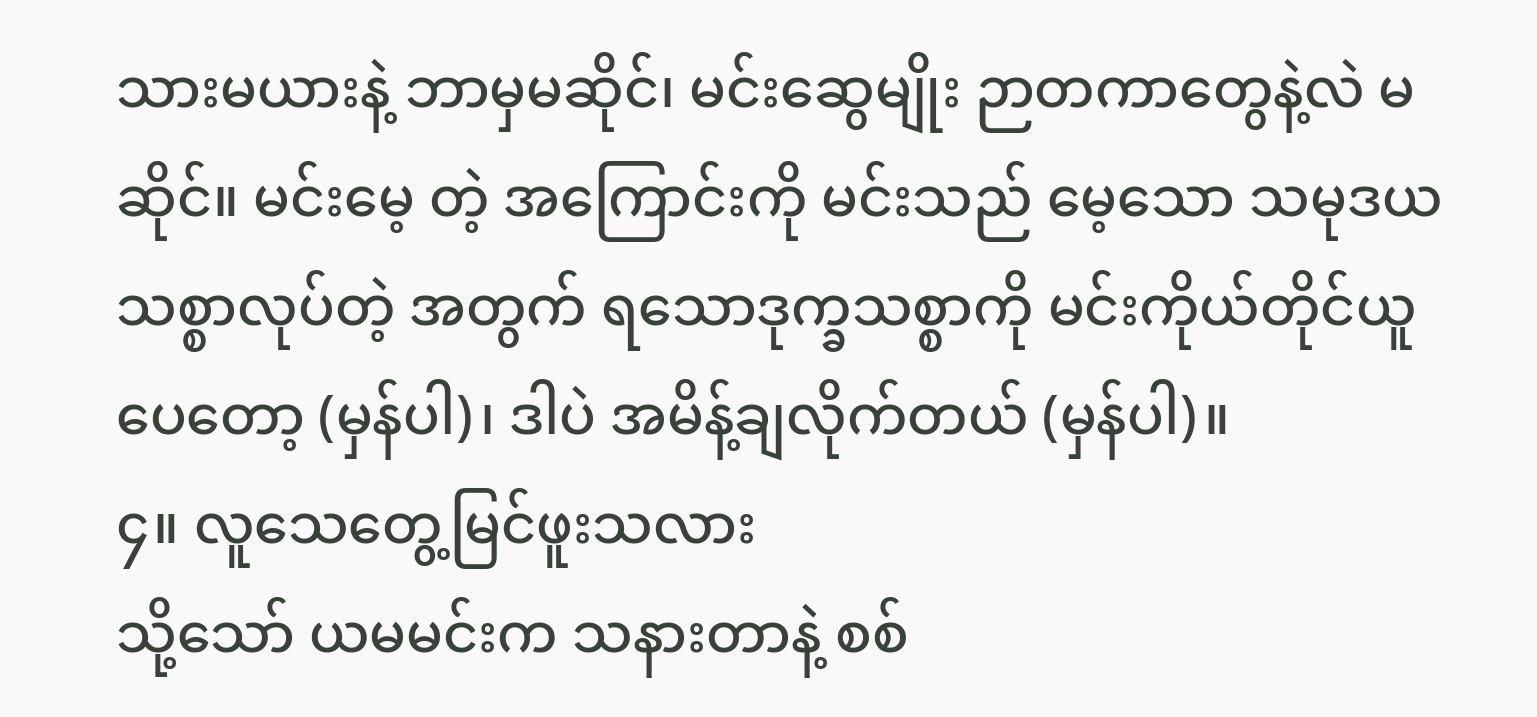သားမယားနဲ့ ဘာမှမဆိုင်၊ မင်းဆွေမျိုး ဉာတကာတွေနဲ့လဲ မဆိုင်။ မင်းမေ့ တဲ့ အကြောင်းကို မင်းသည် မေ့သော သမုဒယသစ္စာလုပ်တဲ့ အတွက် ရသောဒုက္ခသစ္စာကို မင်းကိုယ်တိုင်ယူပေတော့ (မှန်ပါ)၊ ဒါပဲ အမိန့်ချလိုက်တယ် (မှန်ပါ)။
၄။ လူသေတွေ့မြင်ဖူးသလား
သို့သော် ယမမင်းက သနားတာနဲ့ စစ်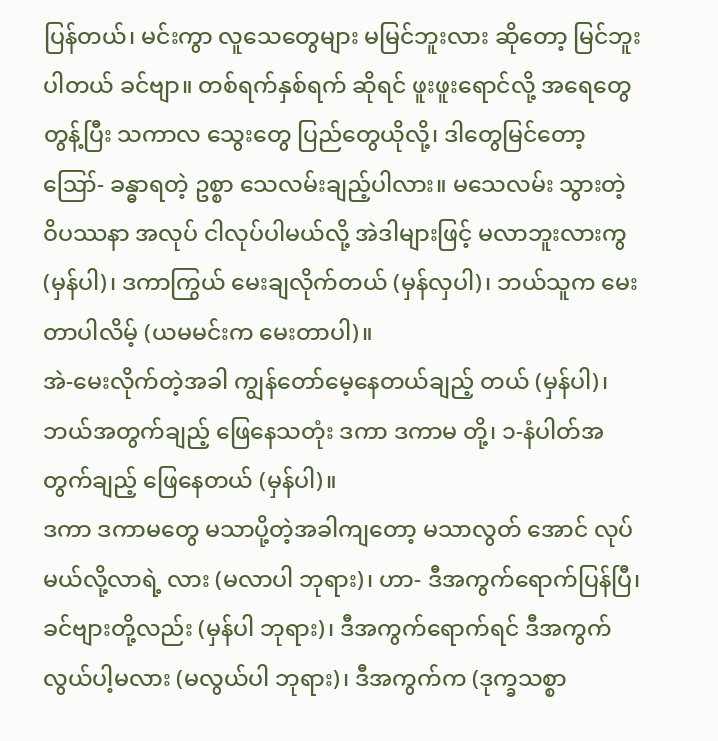ပြန်တယ်၊ မင်းကွာ လူသေတွေများ မမြင်ဘူးလား ဆိုတော့ မြင်ဘူးပါတယ် ခင်ဗျာ။ တစ်ရက်နှစ်ရက် ဆိုရင် ဖူးဖူးရောင်လို့ အရေတွေတွန့်ပြီး သကာလ သွေးတွေ ပြည်တွေယိုလို့၊ ဒါတွေမြင်တော့ ဪ- ခန္ဓာရတဲ့ ဥစ္စာ သေလမ်းချည့်ပါလား။ မသေလမ်း သွားတဲ့ ဝိပဿနာ အလုပ် ငါလုပ်ပါမယ်လို့ အဲဒါများဖြင့် မလာဘူးလားကွ (မှန်ပါ)၊ ဒကာကြွယ် မေးချလိုက်တယ် (မှန်လှပါ)၊ ဘယ်သူက မေးတာပါလိမ့် (ယမမင်းက မေးတာပါ)။
အဲ-မေးလိုက်တဲ့အခါ ကျွန်တော်မေ့နေတယ်ချည့် တယ် (မှန်ပါ)၊ ဘယ်အတွက်ချည့် ဖြေနေသတုံး ဒကာ ဒကာမ တို့၊ ၁-နံပါတ်အတွက်ချည့် ဖြေနေတယ် (မှန်ပါ)။
ဒကာ ဒကာမတွေ မသာပို့တဲ့အခါကျတော့ မသာလွတ် အောင် လုပ်မယ်လို့လာရဲ့ လား (မလာပါ ဘုရား)၊ ဟာ- ဒီအကွက်ရောက်ပြန်ပြီ၊ ခင်ဗျားတို့လည်း (မှန်ပါ ဘုရား)၊ ဒီအကွက်ရောက်ရင် ဒီအကွက် လွယ်ပါ့မလား (မလွယ်ပါ ဘုရား)၊ ဒီအကွက်က (ဒုက္ခသစ္စာ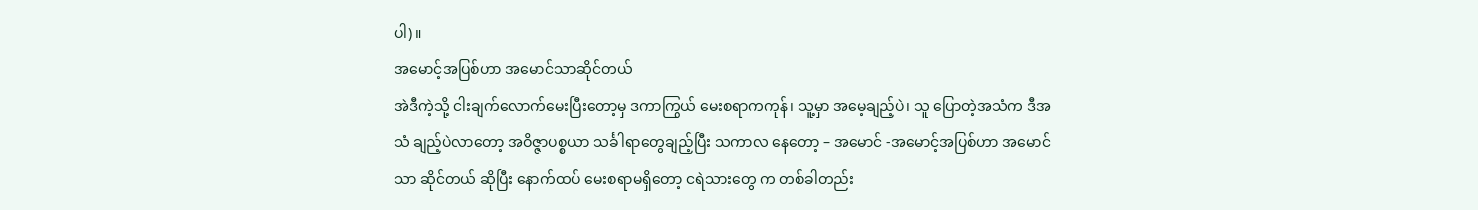ပါ)။
အမောင့်အပြစ်ဟာ အမောင်သာဆိုင်တယ်
အဲဒီကဲ့သို့ ငါးချက်လောက်မေးပြီးတော့မှ ဒကာကြွယ် မေးစရာကကုန်၊ သူ့မှာ အမေ့ချည့်ပဲ၊ သူ ပြောတဲ့အသံက ဒီအသံ ချည့်ပဲလာတော့ အဝိဇ္ဇာပစ္စယာ သင်္ခါရာတွေချည့်ပြီး သကာလ နေတော့ – အမောင် -အမောင့်အပြစ်ဟာ အမောင်သာ ဆိုင်တယ် ဆိုပြီး နောက်ထပ် မေးစရာမရှိတော့ ငရဲသားတွေ က တစ်ခါတည်း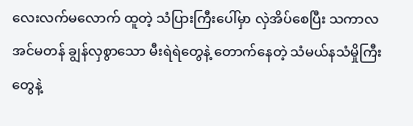လေးလက်မလောက် ထူတဲ့ သံပြားကြီးပေါ်မှာ လှဲအိပ်စေပြီး သကာလ အင်မတန် ချွန်လှစွာသော မီးရဲရဲတွေနဲ့ တောက်နေတဲ့ သံမယ်နသံမှိုကြီးတွေနဲ့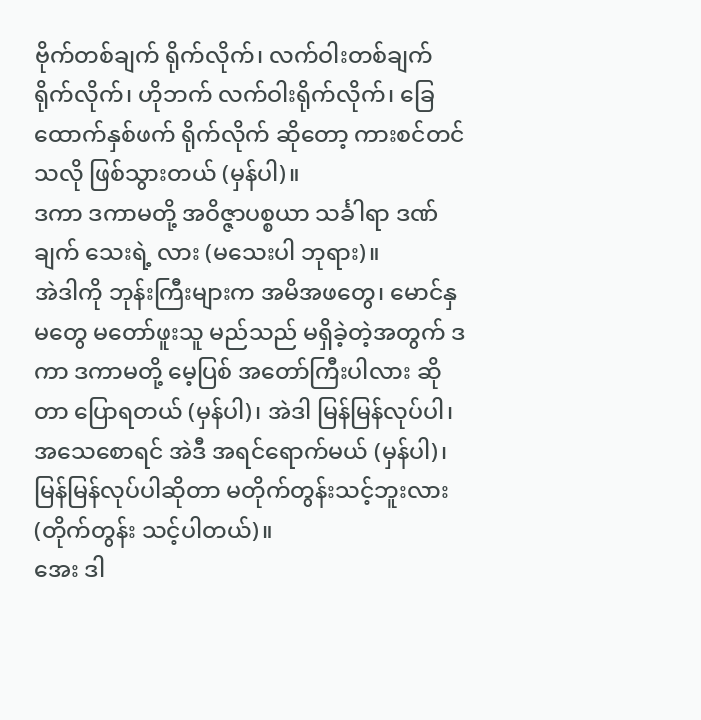ဗိုက်တစ်ချက် ရိုက်လိုက်၊ လက်ဝါးတစ်ချက် ရိုက်လိုက်၊ ဟိုဘက် လက်ဝါးရိုက်လိုက်၊ ခြေထောက်နှစ်ဖက် ရိုက်လိုက် ဆိုတော့ ကားစင်တင်သလို ဖြစ်သွားတယ် (မှန်ပါ)။
ဒကာ ဒကာမတို့ အဝိဇ္ဇာပစ္စယာ သင်္ခါရာ ဒဏ်ချက် သေးရဲ့ လား (မသေးပါ ဘုရား)။
အဲဒါကို ဘုန်းကြီးများက အမိအဖတွေ၊ မောင်နှမတွေ မတော်ဖူးသူ မည်သည် မရှိခဲ့တဲ့အတွက် ဒကာ ဒကာမတို့ မေ့ပြစ် အတော်ကြီးပါလား ဆိုတာ ပြောရတယ် (မှန်ပါ)၊ အဲဒါ မြန်မြန်လုပ်ပါ၊ အသေစောရင် အဲဒီ အရင်ရောက်မယ် (မှန်ပါ)၊ မြန်မြန်လုပ်ပါဆိုတာ မတိုက်တွန်းသင့်ဘူးလား (တိုက်တွန်း သင့်ပါတယ်)။
အေး ဒါ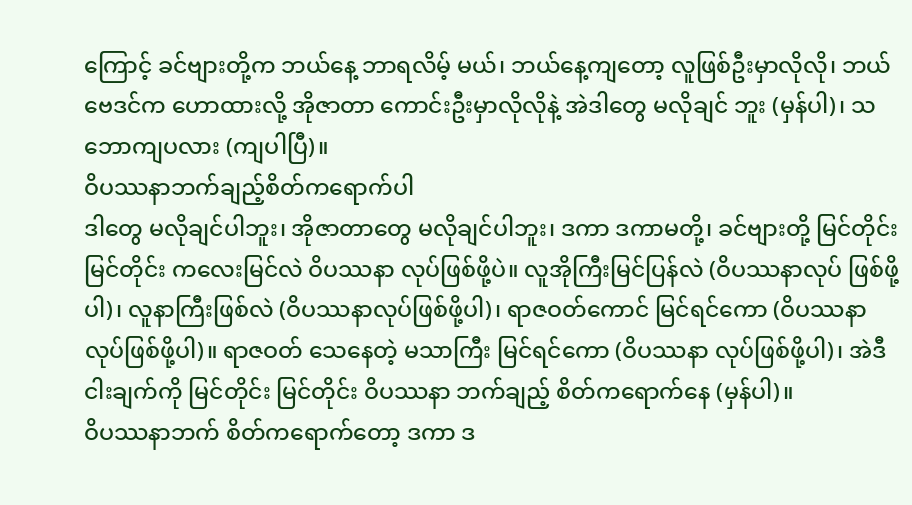ကြောင့် ခင်ဗျားတို့က ဘယ်နေ့ ဘာရလိမ့် မယ်၊ ဘယ်နေ့ကျတော့ လူဖြစ်ဦးမှာလိုလို၊ ဘယ်ဗေဒင်က ဟောထားလို့ အိုဇာတာ ကောင်းဦးမှာလိုလိုနဲ့ အဲဒါတွေ မလိုချင် ဘူး (မှန်ပါ)၊ သဘောကျပလား (ကျပါပြီ)။
ဝိပဿနာဘက်ချည့်စိတ်ကရောက်ပါ
ဒါတွေ မလိုချင်ပါဘူး၊ အိုဇာတာတွေ မလိုချင်ပါဘူး၊ ဒကာ ဒကာမတို့၊ ခင်ဗျားတို့ မြင်တိုင်း မြင်တိုင်း ကလေးမြင်လဲ ဝိပဿနာ လုပ်ဖြစ်ဖို့ပဲ။ လူအိုကြီးမြင်ပြန်လဲ (ဝိပဿနာလုပ် ဖြစ်ဖို့ပါ)၊ လူနာကြီးဖြစ်လဲ (ဝိပဿနာလုပ်ဖြစ်ဖို့ပါ)၊ ရာဇဝတ်ကောင် မြင်ရင်ကော (ဝိပဿနာလုပ်ဖြစ်ဖို့ပါ)။ ရာဇဝတ် သေနေတဲ့ မသာကြီး မြင်ရင်ကော (ဝိပဿနာ လုပ်ဖြစ်ဖို့ပါ)၊ အဲဒီငါးချက်ကို မြင်တိုင်း မြင်တိုင်း ဝိပဿနာ ဘက်ချည့် စိတ်ကရောက်နေ (မှန်ပါ)။
ဝိပဿနာဘက် စိတ်ကရောက်တော့ ဒကာ ဒ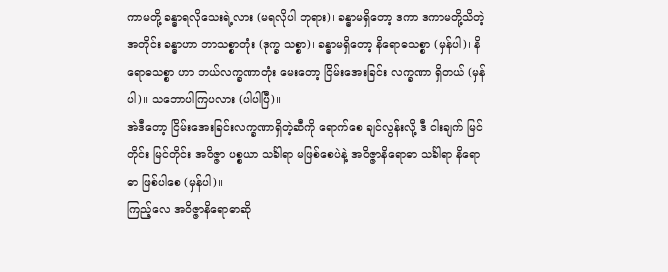ကာမတို့ ခန္ဓာရလိုသေးရဲ့လား (မရလိုပါ ဘုရား)၊ ခန္ဓာမရှိတော့ ဒကာ ဒကာမတို့သိတဲ့အတိုင်း ခန္ဓာဟာ ဘာသစ္စာတုံး (ဒုက္ခ သစ္စာ)၊ ခန္ဓာမရှိတော့ နိရောဓသစ္စာ (မှန်ပါ)၊ နိရောဓသစ္စာ ဟာ ဘယ်လက္ခဏာတုံး မေးတော့ ငြိမ်းအေးခြင်း လက္ခဏာ ရှိတယ် (မှန်ပါ)။ သဘောပါကြပလား (ပါပါပြီ)။
အဲဒီတော့ ငြိမ်းအေးခြင်းလက္ခဏာရှိတဲ့ဆီကို ရောက်စေ ချင်လွန်းလို့ ဒီ ငါးချက် မြင်တိုင်း မြင်တိုင်း အဝိဇ္ဇာ ပစ္စယာ သင်္ခါရာ မဖြစ်စေပဲနဲ့ အဝိဇ္ဇာနိရောဓာ သင်္ခါရာ နိရောဓာ ဖြစ်ပါစေ (မှန်ပါ)။
ကြည့်လေ အဝိဇ္ဇာနိရောဓာဆို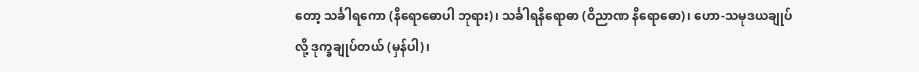တော့ သင်္ခါရကော (နိရောဓောပါ ဘုရား)၊ သင်္ခါရနိရောဓာ (ဝိညာဏ နိရောဓော)၊ ဟော-သမုဒယချုပ်လို့ ဒုက္ခချုပ်တယ် (မှန်ပါ)၊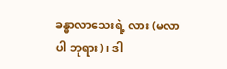ခန္ဓာလာသေးရဲ့ လား (မလာပါ ဘုရား)၊ ဒါ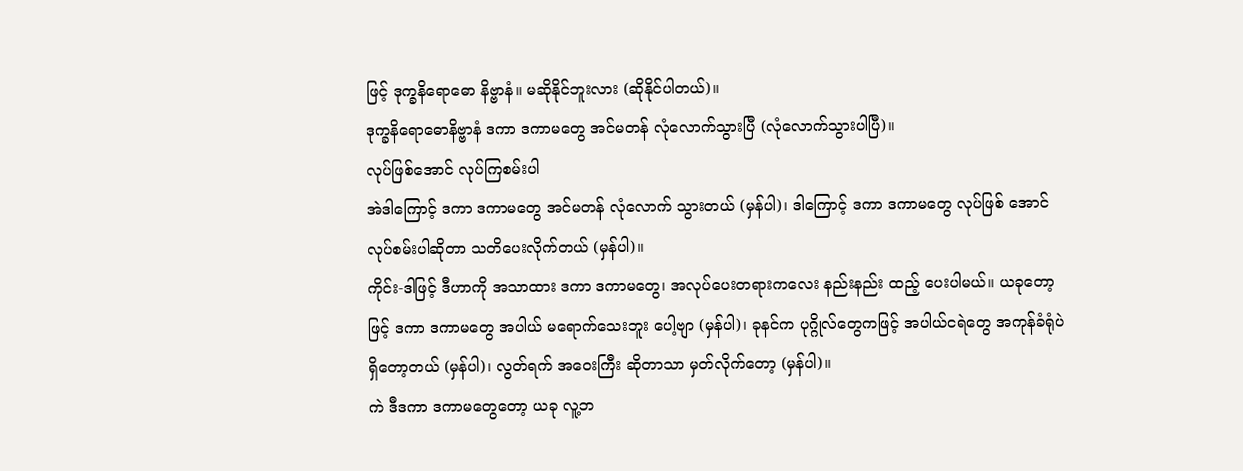ဖြင့် ဒုက္ခနိရောဓော နိဗ္ဗာနံ။ မဆိုနိုင်ဘူးလား (ဆိုနိုင်ပါတယ်)။
ဒုက္ခနိရောဓောနိဗ္ဗာနံ ဒကာ ဒကာမတွေ အင်မတန် လုံလောက်သွားပြီ (လုံလောက်သွားပါပြီ)။
လုပ်ဖြစ်အောင် လုပ်ကြစမ်းပါ
အဲဒါကြောင့် ဒကာ ဒကာမတွေ အင်မတန် လုံလောက် သွားတယ် (မှန်ပါ)၊ ဒါကြောင့် ဒကာ ဒကာမတွေ လုပ်ဖြစ် အောင် လုပ်စမ်းပါဆိုတာ သတိပေးလိုက်တယ် (မှန်ပါ)။
ကိုင်း-ဒါဖြင့် ဒီဟာကို အသာထား ဒကာ ဒကာမတွေ၊ အလုပ်ပေးတရားကလေး နည်းနည်း ထည့် ပေးပါမယ်။ ယခုတော့ဖြင့် ဒကာ ဒကာမတွေ အပါယ် မရောက်သေးဘူး ပေါ့ဗျာ (မှန်ပါ)၊ ခုနင်က ပုဂ္ဂိုလ်တွေကဖြင့် အပါယ်ငရဲတွေ အကုန်ခံရုံပဲ ရှိတော့တယ် (မှန်ပါ)၊ လွတ်ရက် အဝေးကြီး ဆိုတာသာ မှတ်လိုက်တော့ (မှန်ပါ)။
ကဲ ဒီဒကာ ဒကာမတွေတော့ ယခု လူ့ဘ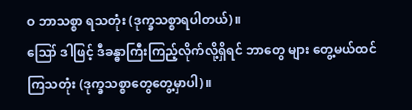ဝ ဘာသစ္စာ ရသတုံး (ဒုက္ခသစ္စာရပါတယ်)။
ဪ ဒါဖြင့် ဒီခန္ဓာကြီးကြည့်လိုက်လို့ရှိရင် ဘာတွေ များ တွေ့မယ်ထင်ကြသတုံး (ဒုက္ခသစ္စာတွေတွေ့မှာပါ)။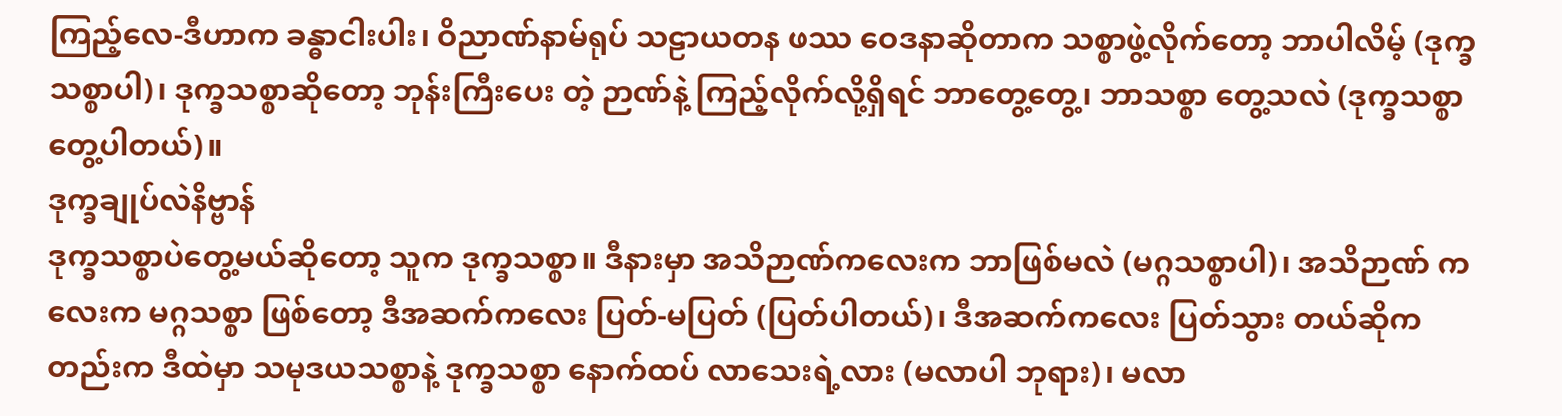ကြည့်လေ-ဒီဟာက ခန္ဓာငါးပါး၊ ဝိညာဏ်နာမ်ရုပ် သဠာယတန ဖဿ ဝေဒနာဆိုတာက သစ္စာဖွဲ့လိုက်တော့ ဘာပါလိမ့် (ဒုက္ခသစ္စာပါ)၊ ဒုက္ခသစ္စာဆိုတော့ ဘုန်းကြီးပေး တဲ့ ဉာဏ်နဲ့ ကြည့်လိုက်လို့ရှိရင် ဘာတွေ့တွေ့၊ ဘာသစ္စာ တွေ့သလဲ (ဒုက္ခသစ္စာတွေ့ပါတယ်)။
ဒုက္ခချုပ်လဲနိဗ္ဗာန်
ဒုက္ခသစ္စာပဲတွေ့မယ်ဆိုတော့ သူက ဒုက္ခသစ္စာ။ ဒီနားမှာ အသိဉာဏ်ကလေးက ဘာဖြစ်မလဲ (မဂ္ဂသစ္စာပါ)၊ အသိဉာဏ် ကလေးက မဂ္ဂသစ္စာ ဖြစ်တော့ ဒီအဆက်ကလေး ပြတ်-မပြတ် (ပြတ်ပါတယ်)၊ ဒီအဆက်ကလေး ပြတ်သွား တယ်ဆိုကတည်းက ဒီထဲမှာ သမုဒယသစ္စာနဲ့ ဒုက္ခသစ္စာ နောက်ထပ် လာသေးရဲ့လား (မလာပါ ဘုရား)၊ မလာ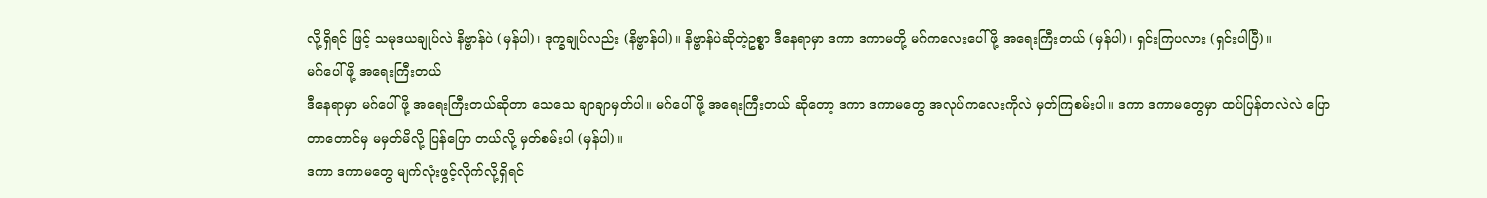လို့ရှိရင် ဖြင့် သမုဒယချုပ်လဲ နိဗ္ဗာန်ပဲ (မှန်ပါ)၊ ဒုက္ခချုပ်လည်း (နိဗ္ဗာန်ပါ)။ နိဗ္ဗာန်ပဲဆိုတဲ့ဥစ္စာ ဒီနေရာမှာ ဒကာ ဒကာမတို့ မဂ်ကလေးပေါ်ဖို့ အရေးကြီးတယ် (မှန်ပါ)၊ ရှင်းကြပလား (ရှင်းပါပြီ)။
မဂ်ပေါ်ဖို့ အရေးကြီးတယ်
ဒီနေရာမှာ မဂ်ပေါ်ဖို့ အရေးကြီးတယ်ဆိုတာ သေသေ ချာချာမှတ်ပါ။ မဂ်ပေါ်ဖို့ အရေးကြီးတယ် ဆိုတော့ ဒကာ ဒကာမတွေ အလုပ်ကလေးကိုလဲ မှတ်ကြစမ်းပါ။ ဒကာ ဒကာမတွေမှာ ထပ်ပြန်တလဲလဲ ပြောတာတောင်မှ မမှတ်မိလို့ ပြန်ပြော တယ်လို့ မှတ်စမ်းပါ (မှန်ပါ)။
ဒကာ ဒကာမတွေ မျက်လုံးဖွင့်လိုက်လို့ရှိရင်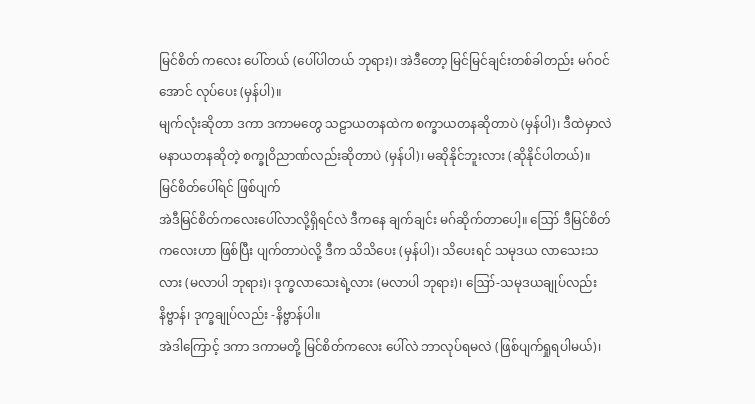မြင်စိတ် ကလေး ပေါ်တယ် (ပေါ်ပါတယ် ဘုရား)၊ အဲဒီတော့ မြင်မြင်ချင်းတစ်ခါတည်း မဂ်ဝင်အောင် လုပ်ပေး (မှန်ပါ)။
မျက်လုံးဆိုတာ ဒကာ ဒကာမတွေ သဠာယတနထဲက စက္ခာယတနဆိုတာပဲ (မှန်ပါ)၊ ဒီထဲမှာလဲ မနာယတနဆိုတဲ့ စက္ခုဝိညာဏ်လည်းဆိုတာပဲ (မှန်ပါ)၊ မဆိုနိုင်ဘူးလား (ဆိုနိုင်ပါတယ်)။
မြင်စိတ်ပေါ်ရင် ဖြစ်ပျက်
အဲဒီမြင်စိတ်ကလေးပေါ်လာလို့ရှိရင်လဲ ဒီကနေ ချက်ချင်း မဂ်ဆိုက်တာပေါ့။ ဪ ဒီမြင်စိတ် ကလေးဟာ ဖြစ်ပြီး ပျက်တာပဲလို့ ဒီက သိသိပေး (မှန်ပါ)၊ သိပေးရင် သမုဒယ လာသေးသလား (မလာပါ ဘုရား)၊ ဒုက္ခလာသေးရဲ့လား (မလာပါ ဘုရား)၊ ဪ-သမုဒယချုပ်လည်း နိဗ္ဗာန်၊ ဒုက္ခချုပ်လည်း -နိဗ္ဗာန်ပါ။
အဲဒါကြောင့် ဒကာ ဒကာမတို့ မြင်စိတ်ကလေး ပေါ်လဲ ဘာလုပ်ရမလဲ (ဖြစ်ပျက်ရှုရပါမယ်)၊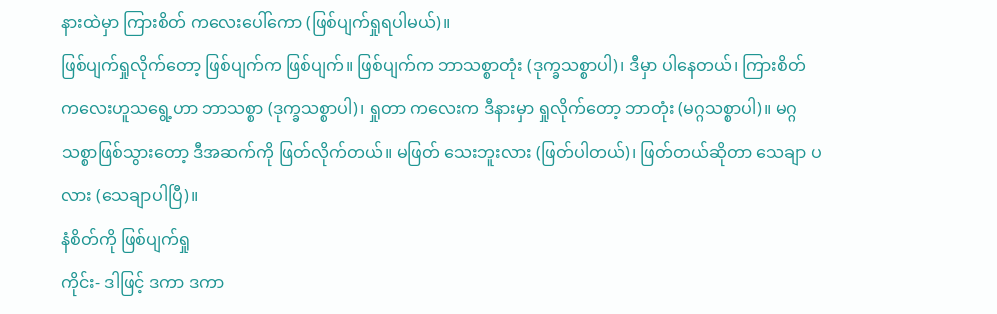နားထဲမှာ ကြားစိတ် ကလေးပေါ်ကော (ဖြစ်ပျက်ရှုရပါမယ်)။
ဖြစ်ပျက်ရှုလိုက်တော့ ဖြစ်ပျက်က ဖြစ်ပျက်။ ဖြစ်ပျက်က ဘာသစ္စာတုံး (ဒုက္ခသစ္စာပါ)၊ ဒီမှာ ပါနေတယ်၊ ကြားစိတ် ကလေးဟူသရွေ့ဟာ ဘာသစ္စာ (ဒုက္ခသစ္စာပါ)၊ ရှုတာ ကလေးက ဒီနားမှာ ရှုလိုက်တော့ ဘာတုံး (မဂ္ဂသစ္စာပါ)။ မဂ္ဂသစ္စာဖြစ်သွားတော့ ဒီအဆက်ကို ဖြတ်လိုက်တယ်။ မဖြတ် သေးဘူးလား (ဖြတ်ပါတယ်)၊ ဖြတ်တယ်ဆိုတာ သေချာ ပလား (သေချာပါပြီ)။
နံစိတ်ကို ဖြစ်ပျက်ရှု
ကိုင်း- ဒါဖြင့် ဒကာ ဒကာ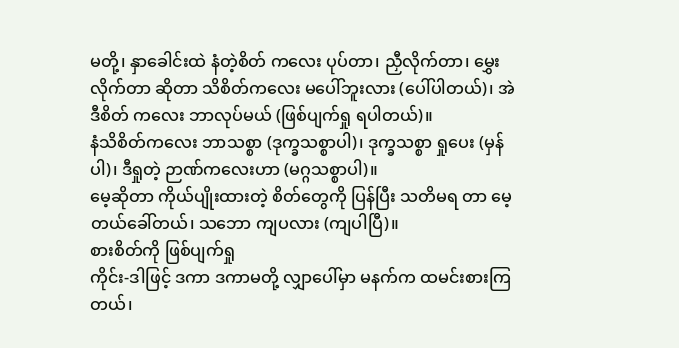မတို့၊ နှာခေါင်းထဲ နံတဲ့စိတ် ကလေး ပုပ်တာ၊ ညှီလိုက်တာ၊ မွှေးလိုက်တာ ဆိုတာ သိစိတ်ကလေး မပေါ်ဘူးလား (ပေါ်ပါတယ်)၊ အဲဒီစိတ် ကလေး ဘာလုပ်မယ် (ဖြစ်ပျက်ရှု ရပါတယ်)။
နံသိစိတ်ကလေး ဘာသစ္စာ (ဒုက္ခသစ္စာပါ)၊ ဒုက္ခသစ္စာ ရှုပေး (မှန်ပါ)၊ ဒီရှုတဲ့ ဉာဏ်ကလေးဟာ (မဂ္ဂသစ္စာပါ)။
မေ့ဆိုတာ ကိုယ်ပျိုးထားတဲ့ စိတ်တွေကို ပြန်ပြီး သတိမရ တာ မေ့တယ်ခေါ်တယ်၊ သဘော ကျပလား (ကျပါပြီ)။
စားစိတ်ကို ဖြစ်ပျက်ရှု
ကိုင်း-ဒါဖြင့် ဒကာ ဒကာမတို့ လျှာပေါ်မှာ မနက်က ထမင်းစားကြတယ်၊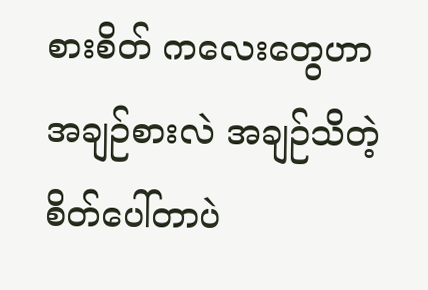စားစိတ် ကလေးတွေဟာ အချဉ်စားလဲ အချဉ်သိတဲ့စိတ်ပေါ်တာပဲ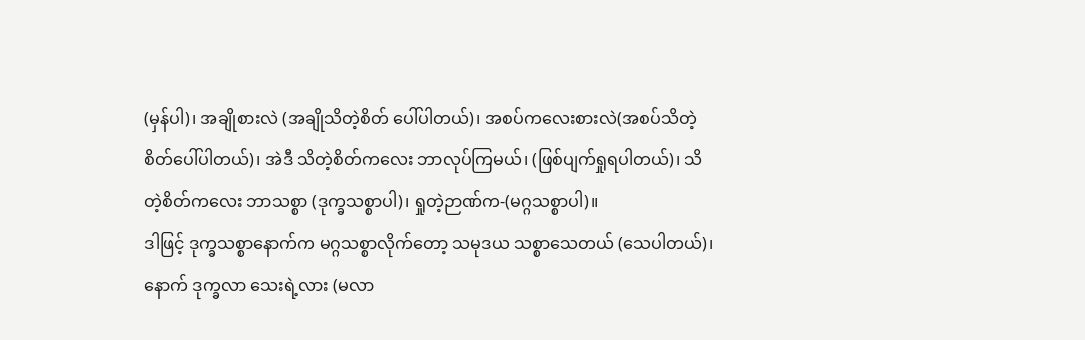(မှန်ပါ)၊ အချိုစားလဲ (အချိုသိတဲ့စိတ် ပေါ်ပါတယ်)၊ အစပ်ကလေးစားလဲ(အစပ်သိတဲ့ စိတ်ပေါ်ပါတယ်)၊ အဲဒီ သိတဲ့စိတ်ကလေး ဘာလုပ်ကြမယ်၊ (ဖြစ်ပျက်ရှုရပါတယ်)၊ သိတဲ့စိတ်ကလေး ဘာသစ္စာ (ဒုက္ခသစ္စာပါ)၊ ရှုတဲ့ဉာဏ်က-(မဂ္ဂသစ္စာပါ)။
ဒါဖြင့် ဒုက္ခသစ္စာနောက်က မဂ္ဂသစ္စာလိုက်တော့ သမုဒယ သစ္စာသေတယ် (သေပါတယ်)၊ နောက် ဒုက္ခလာ သေးရဲ့လား (မလာ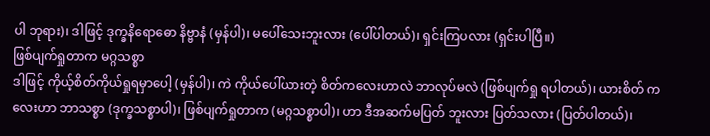ပါ ဘုရား)၊ ဒါဖြင့် ဒုက္ခနိရောဓော နိဗ္ဗာနံ (မှန်ပါ)၊ မပေါ်သေးဘူးလား (ပေါ်ပါတယ်)၊ ရှင်းကြပလား (ရှင်းပါပြီ။)
ဖြစ်ပျက်ရှုတာက မဂ္ဂသစ္စာ
ဒါဖြင့် ကိုယ့်စိတ်ကိုယ်ရှုရမှာပေါ့ (မှန်ပါ)၊ ကဲ ကိုယ်ပေါ်ယားတဲ့ စိတ်ကလေးဟာလဲ ဘာလုပ်မလဲ (ဖြစ်ပျက်ရှု ရပါတယ်)၊ ယားစိတ် ကလေးဟာ ဘာသစ္စာ (ဒုက္ခသစ္စာပါ)၊ ဖြစ်ပျက်ရှုတာက (မဂ္ဂသစ္စာပါ)၊ ဟာ ဒီအဆက်မပြတ် ဘူးလား ပြတ်သလား (ပြတ်ပါတယ်)၊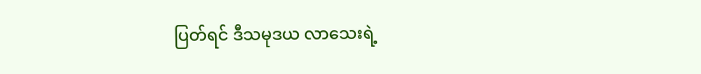ပြတ်ရင် ဒီသမုဒယ လာသေးရဲ့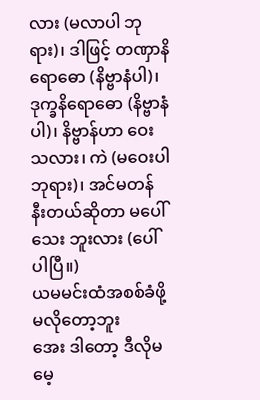လား (မလာပါ ဘုရား)၊ ဒါဖြင့် တဏှာနိရောဓော (နိဗ္ဗာနံပါ)၊ ဒုက္ခနိရောဓော (နိဗ္ဗာနံပါ)၊ နိဗ္ဗာန်ဟာ ဝေးသလား၊ ကဲ (မဝေးပါ ဘုရား)၊ အင်မတန် နီးတယ်ဆိုတာ မပေါ်သေး ဘူးလား (ပေါ်ပါပြီ။)
ယမမင်းထံအစစ်ခံဖို့ မလိုတော့ဘူး
အေး ဒါတော့ ဒီလိုမမေ့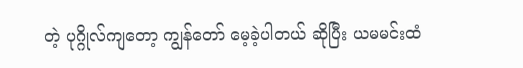တဲ့ ပုဂ္ဂိုလ်ကျတော့ ကျွန်တော် မေ့ခဲ့ပါတယ် ဆိုပြီး ယမမင်းထံ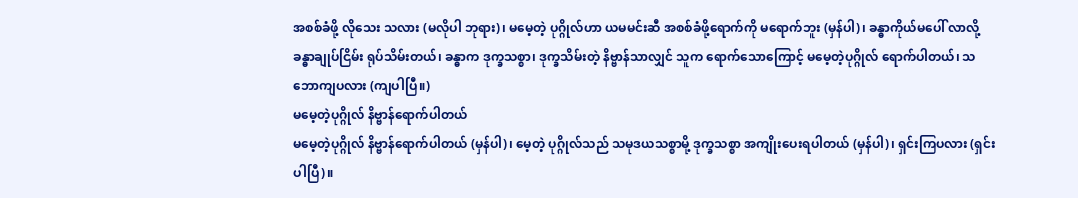အစစ်ခံဖို့ လိုသေး သလား (မလိုပါ ဘုရား)၊ မမေ့တဲ့ ပုဂ္ဂိုလ်ဟာ ယမမင်းဆီ အစစ်ခံဖို့ရောက်ကို မရောက်ဘူး (မှန်ပါ)၊ ခန္ဓာကိုယ်မပေါ် လာလို့ ခန္ဓာချုပ်ငြိမ်း ရုပ်သိမ်းတယ်၊ ခန္ဓာက ဒုက္ခသစ္စာ၊ ဒုက္ခသိမ်းတဲ့ နိဗ္ဗာန်သာလျှင် သူက ရောက်သောကြောင့် မမေ့တဲ့ပုဂ္ဂိုလ် ရောက်ပါတယ်၊ သဘောကျပလား (ကျပါပြီ။)
မမေ့တဲ့ပုဂ္ဂိုလ် နိဗ္ဗာန်ရောက်ပါတယ်
မမေ့တဲ့ပုဂ္ဂိုလ် နိဗ္ဗာန်ရောက်ပါတယ် (မှန်ပါ)၊ မေ့တဲ့ ပုဂ္ဂိုလ်သည် သမုဒယသစ္စာမို့ ဒုက္ခသစ္စာ အကျိုးပေးရပါတယ် (မှန်ပါ)၊ ရှင်းကြပလား (ရှင်းပါပြီ)။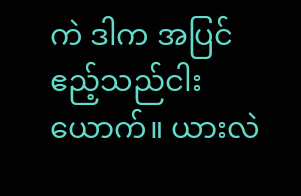ကဲ ဒါက အပြင် ဧည့်သည်ငါးယောက်။ ယားလဲ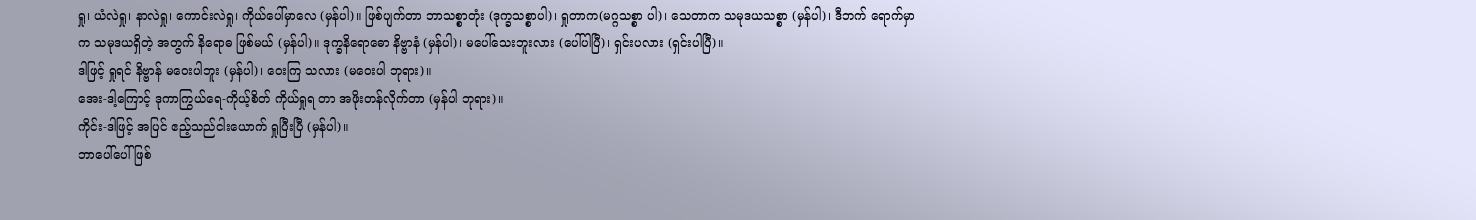ရှု၊ ယံလဲရှု၊ နာလဲရှု၊ ကောင်းလဲရှု၊ ကိုယ်ပေါ်မှာလေ (မှန်ပါ)။ ဖြစ်ပျက်တာ ဘာသစ္စာတုံး (ဒုက္ခသစ္စာပါ)၊ ရှုတာက(မဂ္ဂသစ္စာ ပါ)၊ သေတာက သမုဒယသစ္စာ (မှန်ပါ)၊ ဒီဘက် ရောက်မှာက သမုဒယရှိတဲ့ အတွက် နိရောဓ ဖြစ်မယ် (မှန်ပါ)။ ဒုက္ခနိရောဓော နိဗ္ဗာနံ (မှန်ပါ)၊ မပေါ်သေးဘူးလား (ပေါ်ပါပြီ)၊ ရှင်းပလား (ရှင်းပါပြီ)။
ဒါဖြင့် ရှုရင် နိဗ္ဗာန် မဝေးပါဘူး (မှန်ပါ)၊ ဝေးကြ သလား (မဝေးပါ ဘုရား)။
အေး-ဒါ့ကြောင့် ဒုကာကြွယ်ရေ-ကိုယ့်စိတ် ကိုယ်ရှုရ တာ အဖိုးတန်လိုက်တာ (မှန်ပါ ဘုရား)။
ကိုင်း-ဒါဖြင့် အပြင် ဧည့်သည်ငါးယောက် ရှုပြီးပြီ (မှန်ပါ)။
ဘာပေါ်ပေါ် ဖြစ်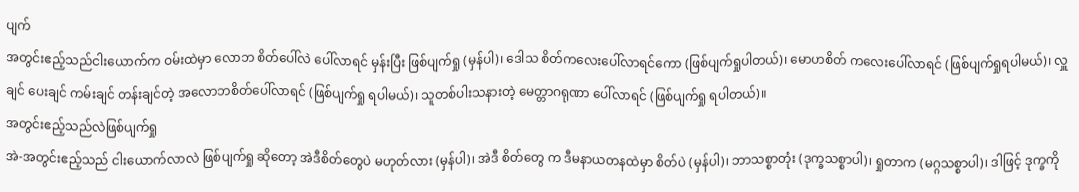ပျက်
အတွင်းဧည့်သည်ငါးယောက်က ဝမ်းထဲမှာ လောဘ စိတ်ပေါ်လဲ ပေါ်လာရင် မှန်းပြီး ဖြစ်ပျက်ရှု (မှန်ပါ)၊ ဒေါသ စိတ်ကလေးပေါ်လာရင်ကော (ဖြစ်ပျက်ရှုပါတယ်)၊ မောဟစိတ် ကလေးပေါ်လာရင် (ဖြစ်ပျက်ရှုရပါမယ်)၊ လှူချင် ပေးချင် ကမ်းချင် တန်းချင်တဲ့ အလောဘစိတ်ပေါ်လာရင် (ဖြစ်ပျက်ရှု ရပါမယ်)၊ သူတစ်ပါးသနားတဲ့ မေတ္တာဂရုဏာ ပေါ်လာရင် (ဖြစ်ပျက်ရှု ရပါတယ်)။
အတွင်းဧည့်သည်လဲဖြစ်ပျက်ရှု
အဲ-အတွင်းဧည့်သည် ငါးယောက်လာလဲ ဖြစ်ပျက်ရှု ဆိုတော့ အဲဒီစိတ်တွေပဲ မဟုတ်လား (မှန်ပါ)၊ အဲဒီ စိတ်တွေ က ဒီမနာယတနထဲမှာ စိတ်ပဲ (မှန်ပါ)၊ ဘာသစ္စာတုံး (ဒုက္ခသစ္စာပါ)၊ ရှုတာက (မဂ္ဂသစ္စာပါ)၊ ဒါဖြင့် ဒုက္ခကို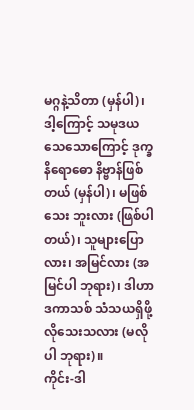မဂ္ဂနဲ့သိတာ (မှန်ပါ)၊
ဒါ့ကြောင့် သမုဒယသေသောကြောင့် ဒုက္ခနိရောဓော နိဗ္ဗာန်ဖြစ်တယ် (မှန်ပါ)၊ မဖြစ်သေး ဘူးလား (ဖြစ်ပါတယ်)၊ သူများပြောလား၊ အမြင်လား (အမြင်ပါ ဘုရား)၊ ဒါဟာ ဒကာသစ် သံသယရှိဖို့ လိုသေးသလား (မလိုပါ ဘုရား)။
ကိုင်း-ဒါ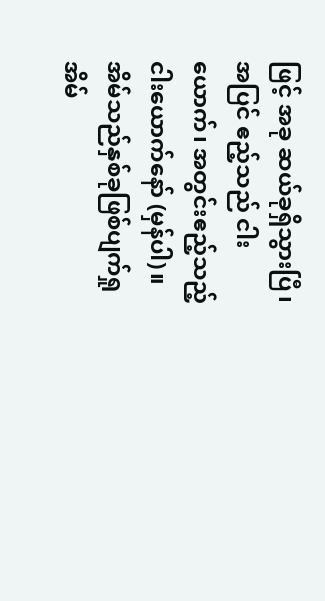ဖြင့် အခု ဆယ်ခုရှိသွားပြီ၊ အပြင် ဧည့်သည် ငါးယောက်၊ အတွင်းဧည့်သည့် ငါးယောက်နော် (မှန်ပါ)။
အိမ်သည်နှစ်ခုဖြစ်ပျက်ရှု
အိမ်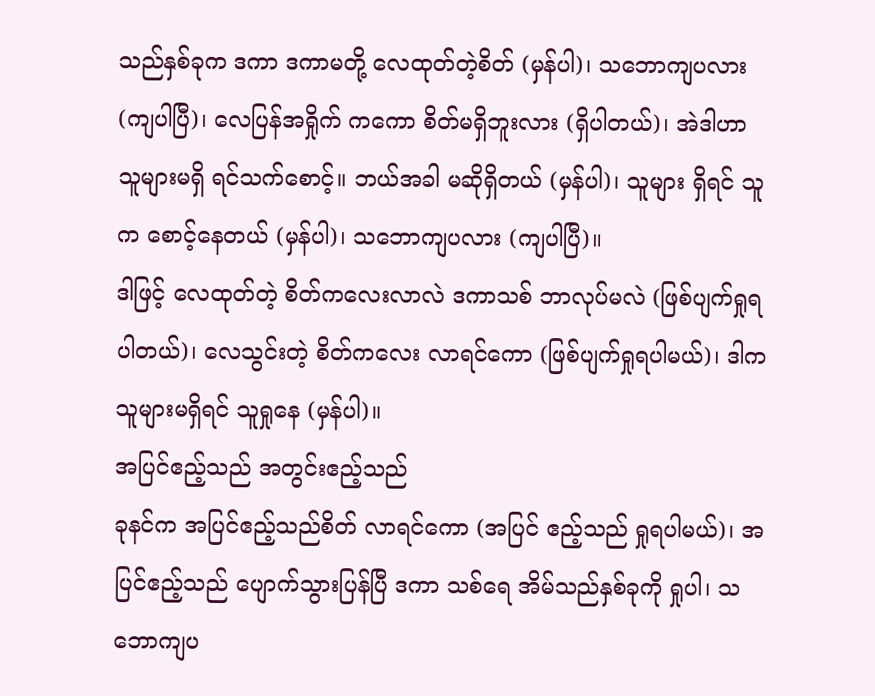သည်နှစ်ခုက ဒကာ ဒကာမတို့ လေထုတ်တဲ့စိတ် (မှန်ပါ)၊ သဘောကျပလား (ကျပါပြီ)၊ လေပြန်အရှိုက် ကကော စိတ်မရှိဘူးလား (ရှိပါတယ်)၊ အဲဒါဟာ သူများမရှိ ရင်သက်စောင့်။ ဘယ်အခါ မဆိုရှိတယ် (မှန်ပါ)၊ သူများ ရှိရင် သူက စောင့်နေတယ် (မှန်ပါ)၊ သဘောကျပလား (ကျပါပြီ)။
ဒါဖြင့် လေထုတ်တဲ့ စိတ်ကလေးလာလဲ ဒကာသစ် ဘာလုပ်မလဲ (ဖြစ်ပျက်ရှုရပါတယ်)၊ လေသွင်းတဲ့ စိတ်ကလေး လာရင်ကော (ဖြစ်ပျက်ရှုရပါမယ်)၊ ဒါက သူများမရှိရင် သူရှုနေ (မှန်ပါ)။
အပြင်ဧည့်သည် အတွင်းဧည့်သည်
ခုနင်က အပြင်ဧည့်သည်စိတ် လာရင်ကော (အပြင် ဧည့်သည် ရှုရပါမယ်)၊ အပြင်ဧည့်သည် ပျောက်သွားပြန်ပြီ ဒကာ သစ်ရေ အိမ်သည်နှစ်ခုကို ရှုပါ၊ သဘောကျပ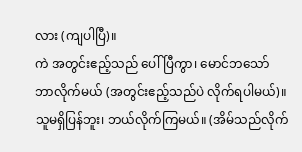လား (ကျပါပြီ)။
ကဲ အတွင်းဧည့်သည် ပေါ်ပြီကွာ၊ မောင်ဘသော် ဘာလိုက်မယ် (အတွင်းဧည့်သည်ပဲ လိုက်ရပါမယ်)။ သူမရှိပြန်ဘူး၊ ဘယ်လိုက်ကြမယ်။ (အိမ်သည်လိုက်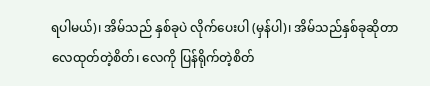ရပါမယ်)၊ အိမ်သည် နှစ်ခုပဲ လိုက်ပေးပါ (မှန်ပါ)၊ အိမ်သည်နှစ်ခုဆိုတာ လေထုတ်တဲ့စိတ်၊ လေကို ပြန်ရိုက်တဲ့စိတ်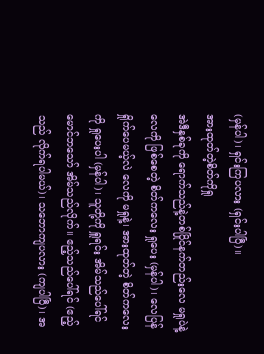(မှန်ပါ)၊ ရှင်းကြပလား (ရှင်းပါပြီ)။
အားထုတ်တဲ့စိတ်ကိုရှု
အဲဒီနှစ်ခုကို ရောက်သည်နဲ့တစ်ပြိုင်နက်တည်းလေ မရှုပဲနဲ့ လေကို ဖြစ်စေတဲ့ စိတ်ကလေး ရှုပေး (မှန်ပါ)၊ လေပြန် ရှိုက်ပေမယ့်လဲ လေကို မရှုနဲ့၊ အားထုတ်တဲ့ စိတ်ကလေးကို ရှုပေးပါ (မှန်ပါ)၊ သူတို့ကို ရှူရင်း အိမ်သည်ပေါ်ရင် မောင်ဘသော် အိမ်သည်လိုက်။ ဧည့်သည်ပေါ်ရင် (ဧည့်သည် လိုက်ရပါမယ်)၊ သဘောကျပလား (ကျပါပြီ)၊ အ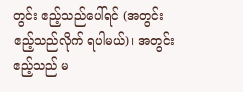တွင်း ဧည့်သည်ပေါ်ရင် (အတွင်း ဧည့်သည်လိုက် ရပါမယ်)၊ အတွင်းဧည့်သည် မ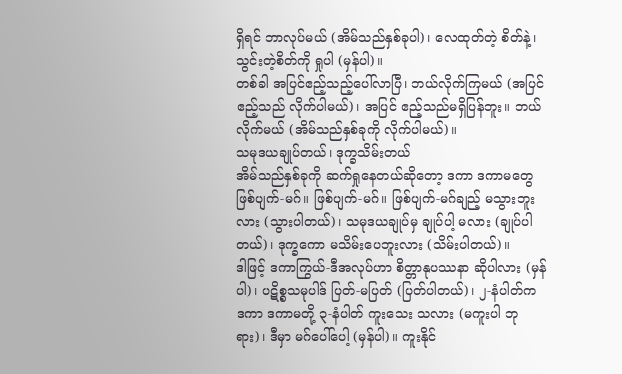ရှိရင် ဘာလုပ်မယ် (အိမ်သည်နှစ်ခုပါ)၊ လေထုတ်တဲ့ စိတ်နဲ့၊ သွင်းတဲ့စိတ်ကို ရှုပါ (မှန်ပါ)။
တစ်ခါ အပြင်ဧည့်သည့်ပေါ်လာပြီ၊ ဘယ်လိုက်ကြမယ် (အပြင်ဧည့်သည် လိုက်ပါမယ်)၊ အပြင် ဧည့်သည်မရှိပြန်ဘူး။ ဘယ်လိုက်မယ် (အိမ်သည်နှစ်ခုကို လိုက်ပါမယ်)။
သမုဒယချုပ်တယ်၊ ဒုက္ခသိမ်းတယ်
အိမ်သည်နှစ်ခုကို ဆက်ရှုနေတယ်ဆိုတော့ ဒကာ ဒကာမတွေ ဖြစ်ပျက်-မဂ်။ ဖြစ်ပျက်-မဂ်။ ဖြစ်ပျက်-မဂ်ချည့် မသွားဘူးလား (သွားပါတယ်)၊ သမုဒယချုပ်မှ ချုပ်ပါ့ မလား (ချုပ်ပါတယ်)၊ ဒုက္ခကော မသိမ်းပေဘူးလား (သိမ်းပါတယ်)။
ဒါဖြင့် ဒကာကြွယ်-ဒီအလုပ်ဟာ စိတ္တာနုပဿနာ ဆိုပါလား (မှန်ပါ)၊ ပဋိစ္စသမုပါဒ် ပြတ်-မပြတ် (ပြတ်ပါတယ်)၊ ၂-နံပါတ်က ဒကာ ဒကာမတို့ ၃-နံပါတ် ကူးသေး သလား (မကူးပါ ဘုရား)၊ ဒီမှာ မဂ်ပေါ်ပေါ့ (မှန်ပါ)။ ကူးနိုင်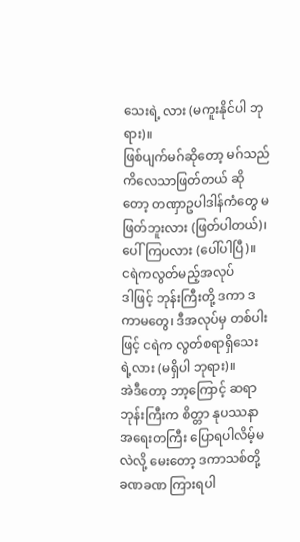သေးရဲ့ လား (မကူးနိုင်ပါ ဘုရား)။
ဖြစ်ပျက်မဂ်ဆိုတော့ မဂ်သည် ကိလေသာဖြတ်တယ် ဆို တော့ တဏှာဥပါဒါန်ကံတွေ မဖြတ်ဘူးလား (ဖြတ်ပါတယ်)၊ ပေါ်ကြပလား (ပေါ်ပါပြီ)။
ငရဲကလွတ်မည့်အလုပ်
ဒါဖြင့် ဘုန်းကြီးတို့ ဒကာ ဒကာမတွေ၊ ဒီအလုပ်မှ တစ်ပါးဖြင့် ငရဲက လွတ်စရာရှိသေးရဲ့လား (မရှိပါ ဘုရား)။
အဲဒီတော့ ဘာ့ကြောင့် ဆရာဘုန်းကြီးက စိတ္တာ နုပဿနာ အရေးတကြီး ပြောရပါလိမ့်မလဲလို့ မေးတော့ ဒကာသစ်တို့ ခဏခဏ ကြားရပါ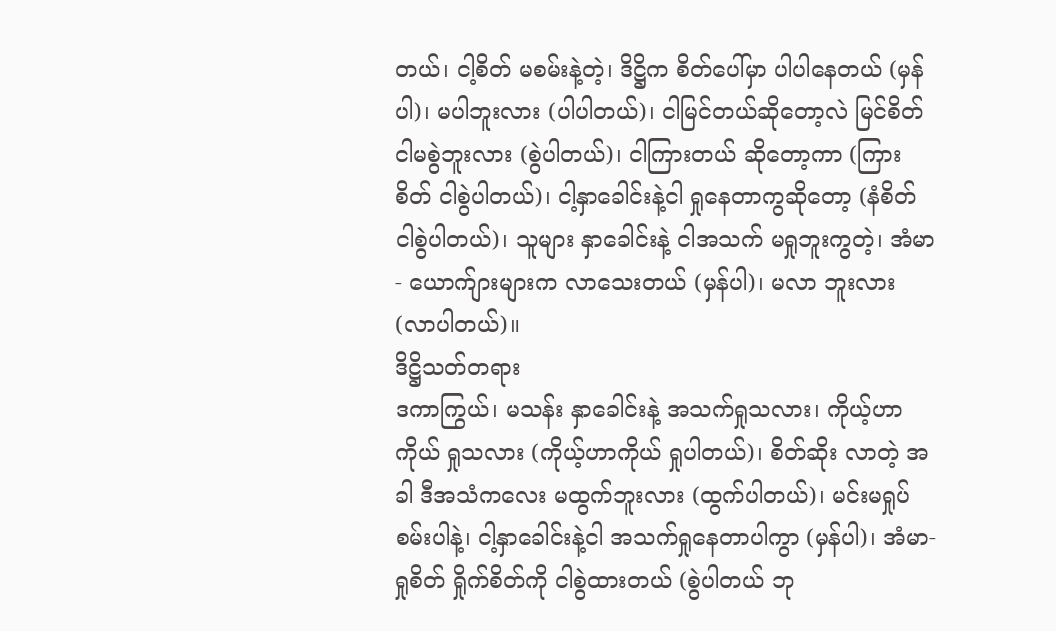တယ်၊ ငါ့စိတ် မစမ်းနဲ့တဲ့၊ ဒိဋ္ဌိက စိတ်ပေါ်မှာ ပါပါနေတယ် (မှန်ပါ)၊ မပါဘူးလား (ပါပါတယ်)၊ ငါမြင်တယ်ဆိုတော့လဲ မြင်စိတ် ငါမစွဲဘူးလား (စွဲပါတယ်)၊ ငါကြားတယ် ဆိုတော့ကာ (ကြား စိတ် ငါစွဲပါတယ်)၊ ငါ့နှာခေါင်းနဲ့ငါ ရှုနေတာကွဆိုတော့ (နံစိတ် ငါစွဲပါတယ်)၊ သူများ နှာခေါင်းနဲ့ ငါအသက် မရှုဘူးကွတဲ့၊ အံမာ- ယောက်ျားများက လာသေးတယ် (မှန်ပါ)၊ မလာ ဘူးလား (လာပါတယ်)။
ဒိဋ္ဌိသတ်တရား
ဒကာကြွယ်၊ မသန်း နှာခေါင်းနဲ့ အသက်ရှုသလား၊ ကိုယ့်ဟာကိုယ် ရှုသလား (ကိုယ့်ဟာကိုယ် ရှုပါတယ်)၊ စိတ်ဆိုး လာတဲ့ အခါ ဒီအသံကလေး မထွက်ဘူးလား (ထွက်ပါတယ်)၊ မင်းမရှုပ်စမ်းပါနဲ့၊ ငါ့နှာခေါင်းနဲ့ငါ အသက်ရှုနေတာပါကွာ (မှန်ပါ)၊ အံမာ-ရှုစိတ် ရှိုက်စိတ်ကို ငါစွဲထားတယ် (စွဲပါတယ် ဘု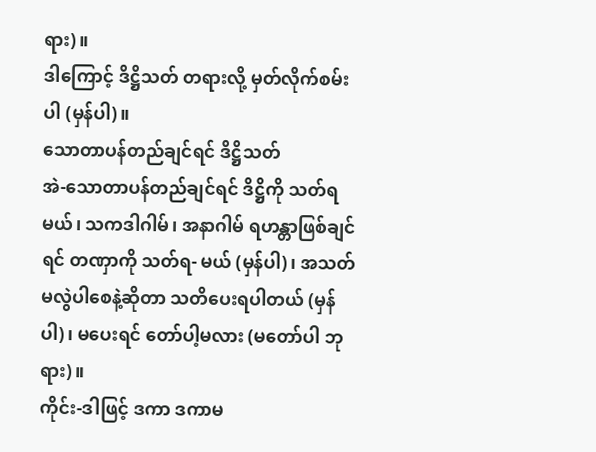ရား)။
ဒါကြောင့် ဒိဋ္ဌိသတ် တရားလို့ မှတ်လိုက်စမ်းပါ (မှန်ပါ)။
သောတာပန်တည်ချင်ရင် ဒိဋ္ဌိသတ်
အဲ-သောတာပန်တည်ချင်ရင် ဒိဋ္ဌိကို သတ်ရမယ်၊ သကဒါဂါမ်၊ အနာဂါမ် ရဟန္တာဖြစ်ချင်ရင် တဏှာကို သတ်ရ- မယ် (မှန်ပါ)၊ အသတ်မလွဲပါစေနဲ့ဆိုတာ သတိပေးရပါတယ် (မှန်ပါ)၊ မပေးရင် တော်ပါ့မလား (မတော်ပါ ဘုရား)။
ကိုင်း-ဒါဖြင့် ဒကာ ဒကာမ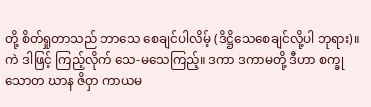တို့ စိတ်ရှုတာသည် ဘာသေ စေချင်ပါလိမ့် (ဒိဋ္ဌိသေစေချင်လို့ပါ ဘုရား)။
ကဲ ဒါဖြင့် ကြည့်လိုက် သေ-မသေကြည့်။ ဒကာ ဒကာမတို့ ဒီဟာ စက္ခု သောတ ဃာန ဇိဝှာ ကာယမ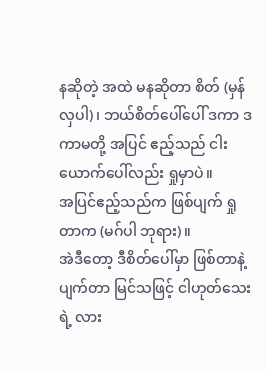နဆိုတဲ့ အထဲ မနဆိုတာ စိတ် (မှန်လှပါ)၊ ဘယ်စိတ်ပေါ်ပေါ် ဒကာ ဒကာမတို့ အပြင် ဧည့်သည် ငါးယောက်ပေါ်လည်း ရှုမှာပဲ။
အပြင်ဧည့်သည်က ဖြစ်ပျက် ရှုတာက (မဂ်ပါ ဘုရား)။
အဲဒီတော့ ဒီစိတ်ပေါ်မှာ ဖြစ်တာနဲ့ ပျက်တာ မြင်သဖြင့် ငါဟုတ်သေးရဲ့ လား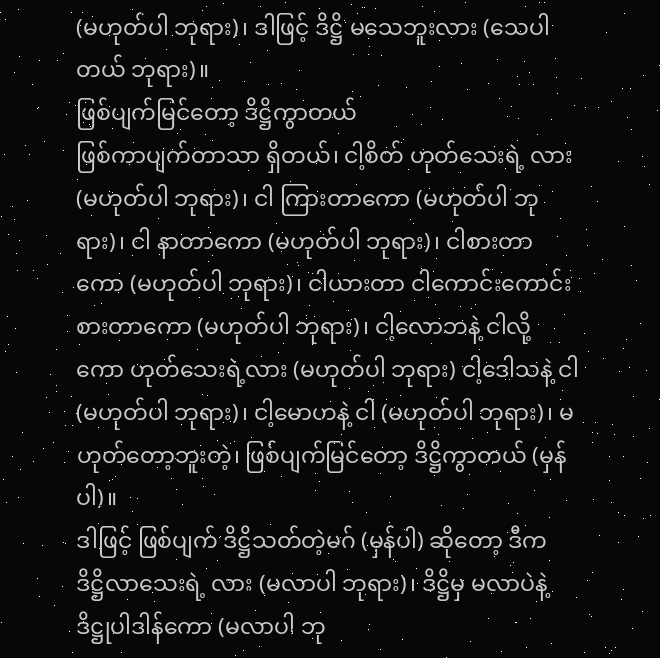(မဟုတ်ပါ ဘုရား)၊ ဒါဖြင့် ဒိဋ္ဌိ မသေဘူးလား (သေပါတယ် ဘုရား)။
ဖြစ်ပျက်မြင်တော့ ဒိဋ္ဌိကွာတယ်
ဖြစ်ကာပျက်တာသာ ရှိတယ်၊ ငါ့စိတ် ဟုတ်သေးရဲ့ လား (မဟုတ်ပါ ဘုရား)၊ ငါ ကြားတာကော (မဟုတ်ပါ ဘုရား)၊ ငါ နာတာကော (မဟုတ်ပါ ဘုရား)၊ ငါစားတာကော (မဟုတ်ပါ ဘုရား)၊ ငါယားတာ ငါကောင်းကောင်း စားတာကော (မဟုတ်ပါ ဘုရား)၊ ငါ့လောဘနဲ့ ငါလို့ကော ဟုတ်သေးရဲ့လား (မဟုတ်ပါ ဘုရား) ငါ့ဒေါသနဲ့ ငါ (မဟုတ်ပါ ဘုရား)၊ ငါ့မောဟနဲ့ ငါ (မဟုတ်ပါ ဘုရား)၊ မဟုတ်တော့ဘူးတဲ့၊ ဖြစ်ပျက်မြင်တော့ ဒိဋ္ဌိကွာတယ် (မှန်ပါ)။
ဒါဖြင့် ဖြစ်ပျက် ဒိဋ္ဌိသတ်တဲ့မဂ် (မှန်ပါ) ဆိုတော့ ဒီက ဒိဋ္ဌိလာသေးရဲ့ လား (မလာပါ ဘုရား)၊ ဒိဋ္ဌိမှ မလာပဲနဲ့ ဒိဋ္ဌုပါဒါန်ကော (မလာပါ ဘု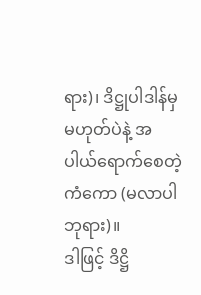ရား)၊ ဒိဋ္ဌုပါဒါန်မှ မဟုတ်ပဲနဲ့ အပါယ်ရောက်စေတဲ့ ကံကော (မလာပါ ဘုရား)။
ဒါဖြင့် ဒိဋ္ဌိ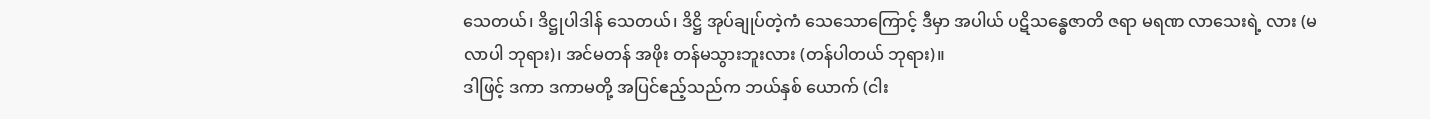သေတယ်၊ ဒိဋ္ဌုပါဒါန် သေတယ်၊ ဒိဋ္ဌိ အုပ်ချုပ်တဲ့ကံ သေသောကြောင့် ဒီမှာ အပါယ် ပဋိသန္ဓေဇာတိ ဇရာ မရဏ လာသေးရဲ့ လား (မလာပါ ဘုရား)၊ အင်မတန် အဖိုး တန်မသွားဘူးလား (တန်ပါတယ် ဘုရား)။
ဒါဖြင့် ဒကာ ဒကာမတို့ အပြင်ဧည့်သည်က ဘယ်နှစ် ယောက် (ငါး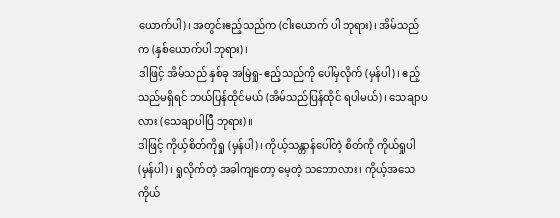ယောက်ပါ)၊ အတွင်းဧည့်သည်က (ငါးယောက် ပါ ဘုရား)၊ အိမ်သည်က (နှစ်ယောက်ပါ ဘုရား)၊
ဒါဖြင့် အိမ်သည် နှစ်ခု အမြဲရှု- ဧည့်သည်ကို ပေါ်မှလိုက် (မှန်ပါ)၊ ဧည့်သည်မရှိရင် ဘယ်ပြန်ထိုင်မယ် (အိမ်သည်ပြန်ထိုင် ရပါမယ်)၊ သေချာပလား (သေချာပါပြီ ဘုရား)။
ဒါဖြင့် ကိုယ့်စိတ်ကိုရှု (မှန်ပါ)၊ ကိုယ့်သန္တာန်ပေါ်တဲ့ စိတ်ကို ကိုယ်ရှုပါ (မှန်ပါ)၊ ရှုလိုက်တဲ့ အခါကျတော့ မေ့တဲ့ သဘောလား၊ ကိုယ့်အသေ ကိုယ်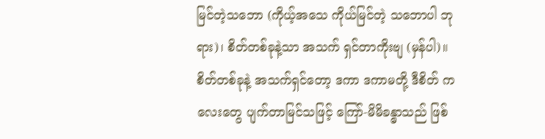မြင်တဲ့သဘော (ကိုယ့်အသေ ကိုယ်မြင်တဲ့ သဘောပါ ဘုရား)၊ စိတ်တစ်ခုနဲ့သာ အသက် ရှင်တာကိုးဗျ (မှန်ပါ)။
စိတ်တစ်ခုနဲ့ အသက်ရှင်တော့ ဒကာ ဒကာမတို့ ဒီစိတ် ကလေးတွေ ပျက်တာမြင်သဖြင့် ကြော်-မိမိခန္ဓာသည် ဖြစ်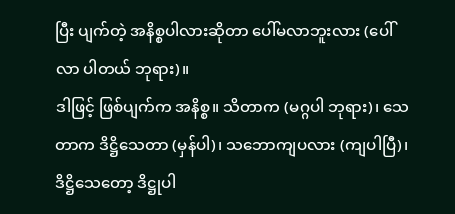ပြီး ပျက်တဲ့ အနိစ္စပါလားဆိုတာ ပေါ်မလာဘူးလား (ပေါ်လာ ပါတယ် ဘုရား)။
ဒါဖြင့် ဖြစ်ပျက်က အနိစ္စ။ သိတာက (မဂ္ဂပါ ဘုရား)၊ သေတာက ဒိဋ္ဌိသေတာ (မှန်ပါ)၊ သဘောကျပလား (ကျပါပြီ)၊ ဒိဋ္ဌိသေတော့ ဒိဋ္ဌုပါ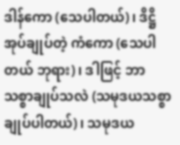ဒါန်ကော (သေပါတယ်)၊ ဒိဋ္ဌိ အုပ်ချုပ်တဲ့ ကံကော (သေပါတယ် ဘုရား)၊ ဒါဖြင့် ဘာ သစ္စာချုပ်သလဲ (သမုဒယသစ္စာချုပ်ပါတယ်)၊ သမုဒယ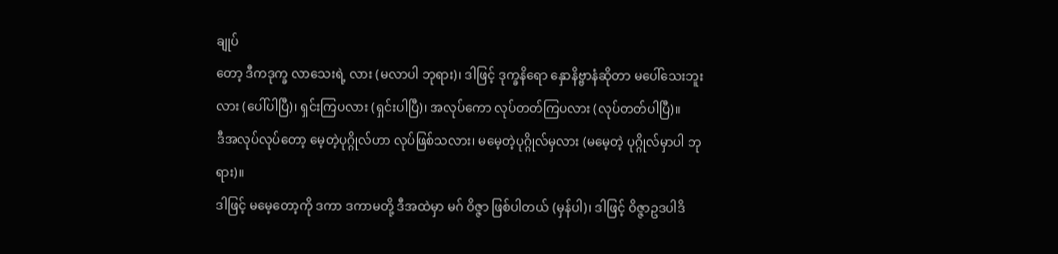ချုပ်
တော့ ဒီကဒုက္ခ လာသေးရဲ့ လား (မလာပါ ဘုရား)၊ ဒါဖြင့် ဒုက္ခနိရော နှောနိဗ္ဗာနံဆိုတာ မပေါ်သေးဘူးလား (ပေါ်ပါပြီ)၊ ရှင်းကြပလား (ရှင်းပါပြီ)၊ အလုပ်ကော လုပ်တတ်ကြပလား (လုပ်တတ်ပါပြီ)။
ဒီအလုပ်လုပ်တော့ မေ့တဲ့ပုဂ္ဂိုလ်ဟာ လုပ်ဖြစ်သလား၊ မမေ့တဲ့ပုဂ္ဂိုလ်မှလား (မမေ့တဲ့ ပုဂ္ဂိုလ်မှာပါ ဘုရား)။
ဒါဖြင့် မမေ့တော့ကို ဒကာ ဒကာမတို့ ဒီအထဲမှာ မဂ် ဝိဇ္ဇာ ဖြစ်ပါတယ် (မှန်ပါ)၊ ဒါဖြင့် ဝိဇ္ဇာဥဒပါဒိ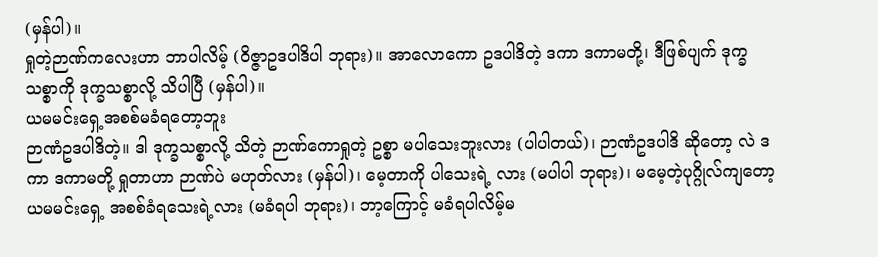(မှန်ပါ)။
ရှုတဲ့ဉာဏ်ကလေးဟာ ဘာပါလိမ့် (ဝိဇ္ဇာဥဒပါဒိပါ ဘုရား)။ အာလောကော ဥဒပါဒိတဲ့ ဒကာ ဒကာမတို့၊ ဒီဖြစ်ပျက် ဒုက္ခသစ္စာကို ဒုက္ခသစ္စာလို့ သိပါပြီ (မှန်ပါ)။
ယမမင်းရှေ့အစစ်မခံရတော့ဘူး
ဉာဏံဥဒပါဒိတဲ့။ ဒါ ဒုက္ခသစ္စာလို့ သိတဲ့ ဉာဏ်ကောရှုတဲ့ ဥစ္စာ မပါသေးဘူးလား (ပါပါတယ်)၊ ဉာဏံဥဒပါဒိ ဆိုတော့ လဲ ဒကာ ဒကာမတို့ ရှုတာဟာ ဉာဏ်ပဲ မဟုတ်လား (မှန်ပါ)၊ မေ့တာကို ပါသေးရဲ့ လား (မပါပါ ဘုရား)၊ မမေ့တဲ့ပုဂ္ဂိုလ်ကျတော့ ယမမင်းရှေ့ အစစ်ခံရသေးရဲ့လား (မခံရပါ ဘုရား)၊ ဘာ့ကြောင့် မခံရပါလိမ့်မ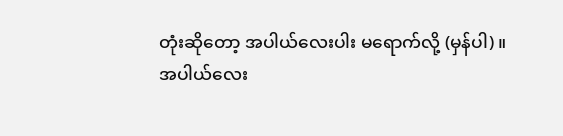တုံးဆိုတော့ အပါယ်လေးပါး မရောက်လို့ (မှန်ပါ)။
အပါယ်လေး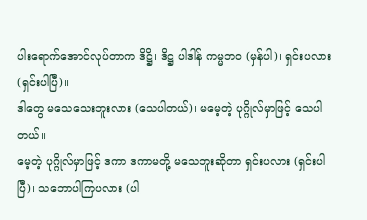ပါးရောက်အောင်လုပ်တာက ဒိဋ္ဌိ၊ ဒိဋ္ဌ ပါဒါန် ကမ္မဘဝ (မှန်ပါ)၊ ရှင်းပလား (ရှင်းပါပြီ)။
ဒါတွေ မသေသေးဘူးလား (သေပါတယ်)၊ မမေ့တဲ့ ပုဂ္ဂိုလ်မှာဖြင့် သေပါတယ်။
မေ့တဲ့ ပုဂ္ဂိုလ်မှာဖြင့် ဒကာ ဒကာမတို့ မသေဘူးဆိုတာ ရှင်းပလား (ရှင်းပါပြီ)၊ သဘောပါကြပလား (ပါ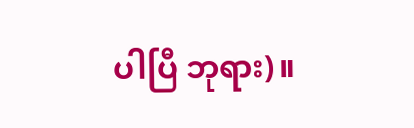ပါပြီ ဘုရား)။